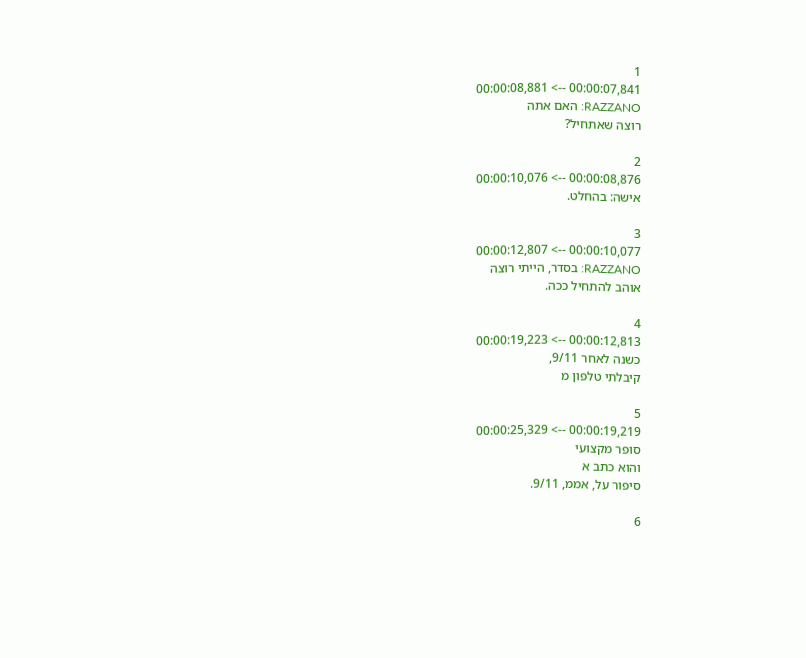1
00:00:07,841 --> 00:00:08,881
RAZZANO: האם אתה
רוצה שאתחיל?

2
00:00:08,876 --> 00:00:10,076
אישה: בהחלט.

3
00:00:10,077 --> 00:00:12,807
RAZZANO: בסדר, הייתי רוצה
אוהב להתחיל ככה.

4
00:00:12,813 --> 00:00:19,223
כשנה לאחר 9/11,
קיבלתי טלפון מ

5
00:00:19,219 --> 00:00:25,329
סופר מקצועי
והוא כתב א
סיפור על, אממ, 9/11.

6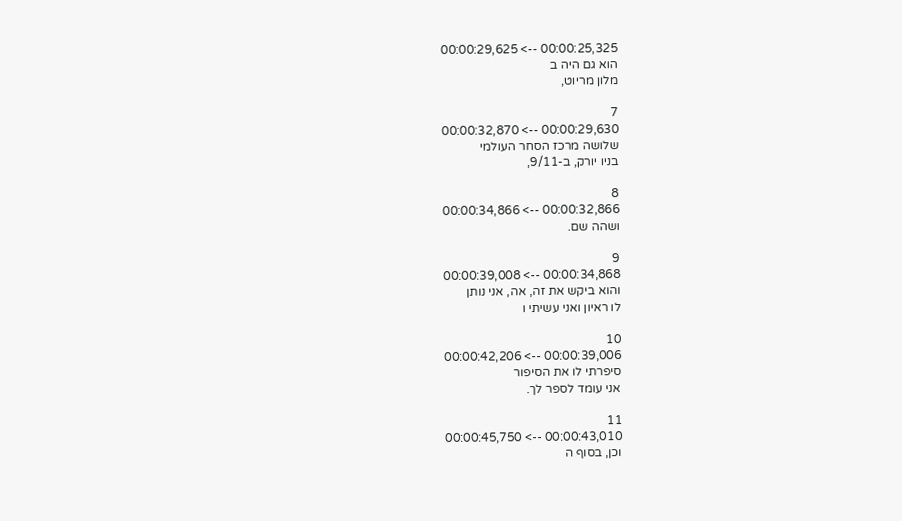00:00:25,325 --> 00:00:29,625
הוא גם היה ב
מלון מריוט,

7
00:00:29,630 --> 00:00:32,870
שלושה מרכז הסחר העולמי
בניו יורק, ב-9/11,

8
00:00:32,866 --> 00:00:34,866
ושהה שם.

9
00:00:34,868 --> 00:00:39,008
והוא ביקש את זה, אה, אני נותן
לו ראיון ואני עשיתי ו

10
00:00:39,006 --> 00:00:42,206
סיפרתי לו את הסיפור
אני עומד לספר לך.

11
00:00:43,010 --> 00:00:45,750
וכן, בסוף ה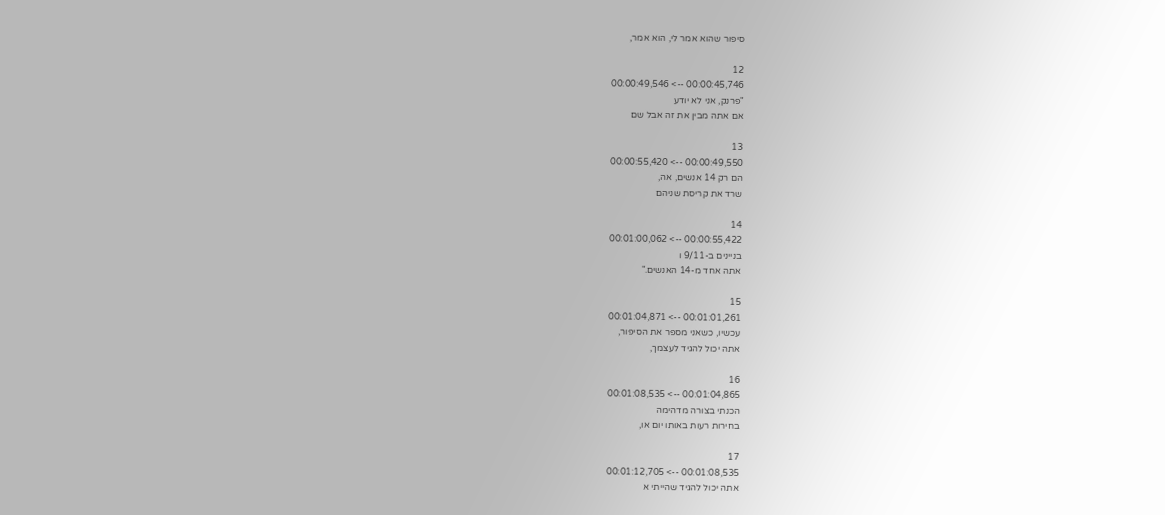סיפור שהוא אמר לי, הוא אמר,

12
00:00:45,746 --> 00:00:49,546
"פרנק, אני לא יודע
אם אתה מבין את זה אבל שם

13
00:00:49,550 --> 00:00:55,420
הם רק 14 אנשים, אה,
שרד את קריסת שניהם

14
00:00:55,422 --> 00:01:00,062
בניינים ב-9/11 ו
אתה אחד מ-14 האנשים."

15
00:01:01,261 --> 00:01:04,871
עכשיו, כשאני מספר את הסיפור,
אתה יכול להגיד לעצמך,

16
00:01:04,865 --> 00:01:08,535
הכנתי בצורה מדהימה
בחירות רעות באותו יום או,

17
00:01:08,535 --> 00:01:12,705
אתה יכול להגיד שהייתי א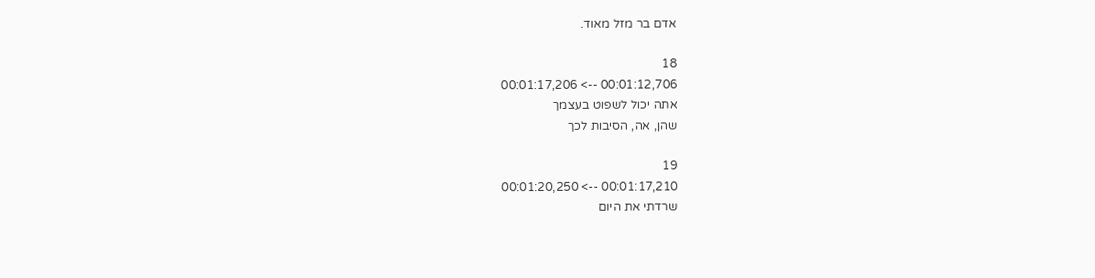אדם בר מזל מאוד.

18
00:01:12,706 --> 00:01:17,206
אתה יכול לשפוט בעצמך
שהן, אה, הסיבות לכך

19
00:01:17,210 --> 00:01:20,250
שרדתי את היום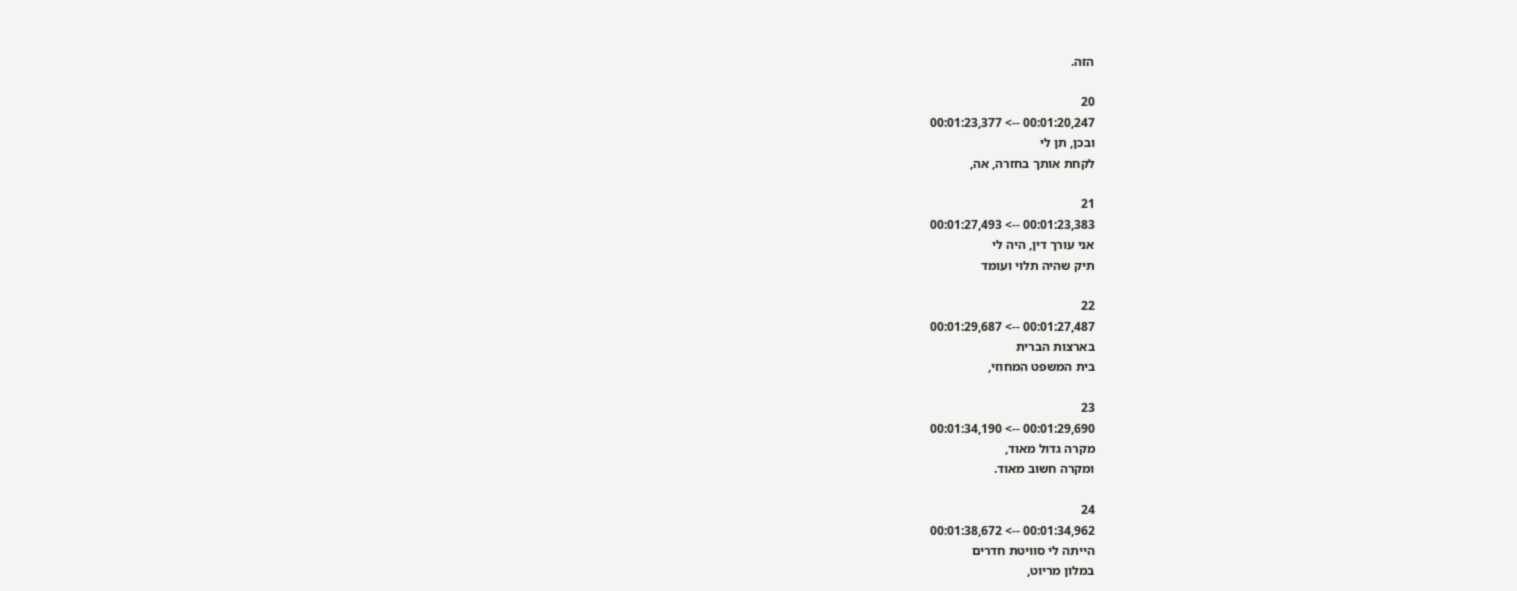הזה.

20
00:01:20,247 --> 00:01:23,377
ובכן, תן לי
לקחת אותך בחזרה, אה,

21
00:01:23,383 --> 00:01:27,493
אני עורך דין, היה לי
תיק שהיה תלוי ועומד

22
00:01:27,487 --> 00:01:29,687
בארצות הברית
בית המשפט המחוזי,

23
00:01:29,690 --> 00:01:34,190
מקרה גדול מאוד,
ומקרה חשוב מאוד.

24
00:01:34,962 --> 00:01:38,672
הייתה לי סוויטת חדרים
במלון מריוט,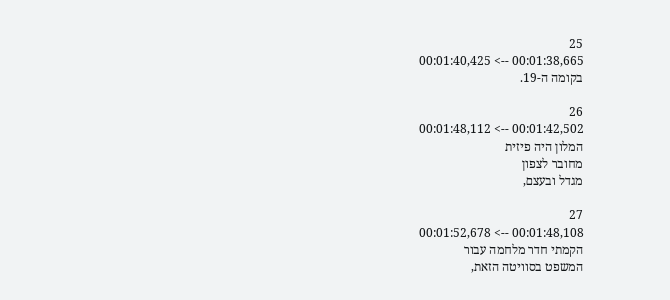25
00:01:38,665 --> 00:01:40,425
בקומה ה-19.

26
00:01:42,502 --> 00:01:48,112
המלון היה פיזית
מחובר לצפון
מגדל ובעצם,

27
00:01:48,108 --> 00:01:52,678
הקמתי חדר מלחמה עבור
המשפט בסוויטה הזאת,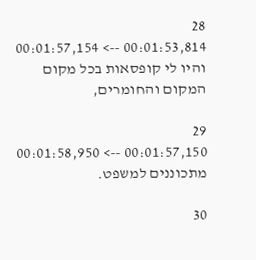28
00:01:53,814 --> 00:01:57,154
והיו לי קופסאות בכל מקום
המקום והחומרים,

29
00:01:57,150 --> 00:01:58,950
מתכוננים למשפט.

30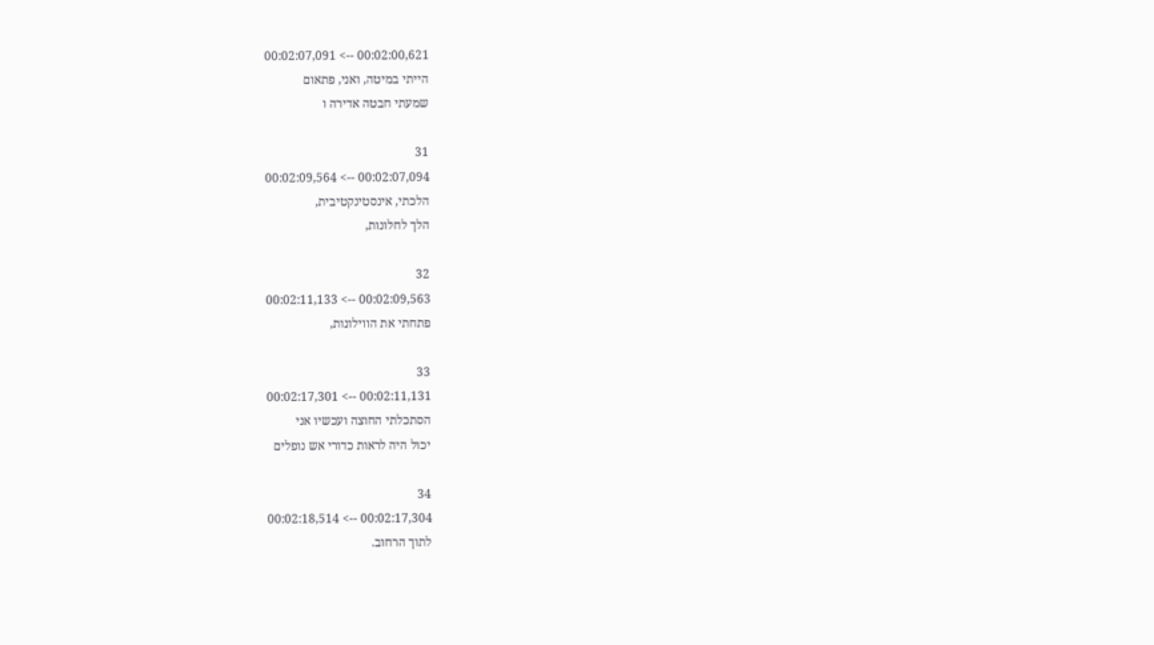00:02:00,621 --> 00:02:07,091
הייתי במיטה, ואני, פתאום
שמעתי חבטה אדירה ו

31
00:02:07,094 --> 00:02:09,564
הלכתי, אינסטינקטיבית,
הלך לחלונות,

32
00:02:09,563 --> 00:02:11,133
פתחתי את הווילונות,

33
00:02:11,131 --> 00:02:17,301
הסתכלתי החוצה ועכשיו אני
יכול היה לראות כדורי אש נופלים

34
00:02:17,304 --> 00:02:18,514
לתוך הרחוב.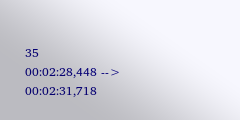35
00:02:28,448 --> 00:02:31,718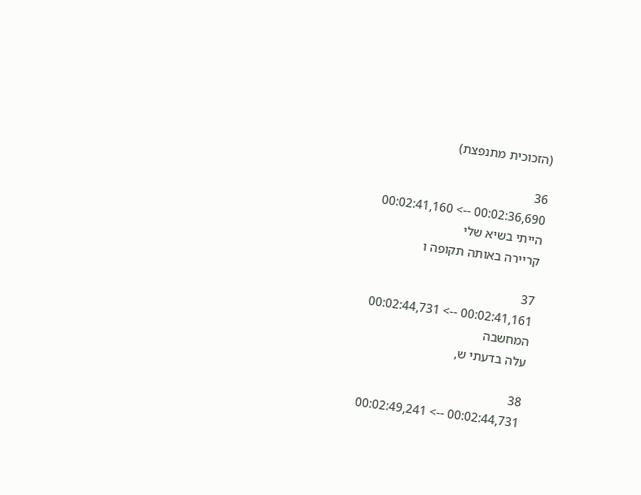(הזכוכית מתנפצת)

36
00:02:36,690 --> 00:02:41,160
הייתי בשיא שלי
קריירה באותה תקופה ו

37
00:02:41,161 --> 00:02:44,731
המחשבה
עלה בדעתי ש,

38
00:02:44,731 --> 00:02:49,241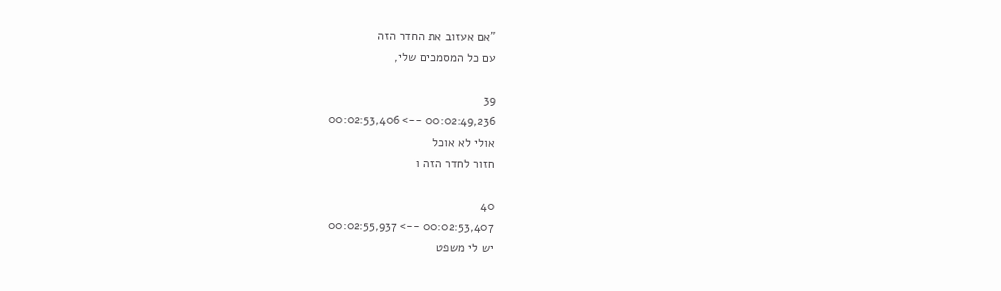"אם אעזוב את החדר הזה
עם כל המסמכים שלי,

39
00:02:49,236 --> 00:02:53,406
אולי לא אוכל
חזור לחדר הזה ו

40
00:02:53,407 --> 00:02:55,937
יש לי משפט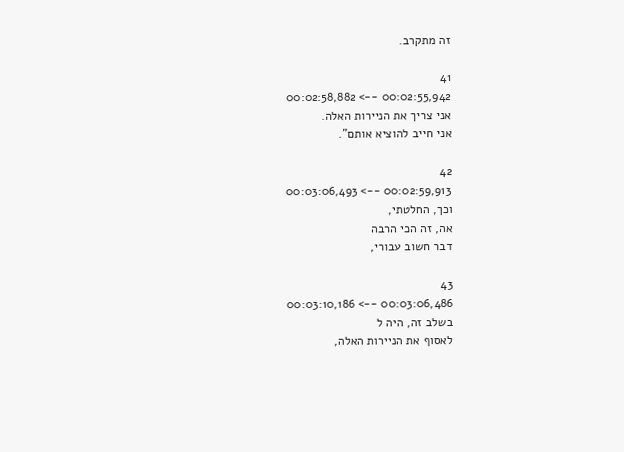זה מתקרב.

41
00:02:55,942 --> 00:02:58,882
אני צריך את הניירות האלה.
אני חייב להוציא אותם".

42
00:02:59,913 --> 00:03:06,493
וכך, החלטתי,
אה, זה הכי הרבה
דבר חשוב עבורי,

43
00:03:06,486 --> 00:03:10,186
בשלב זה, היה ל
לאסוף את הניירות האלה,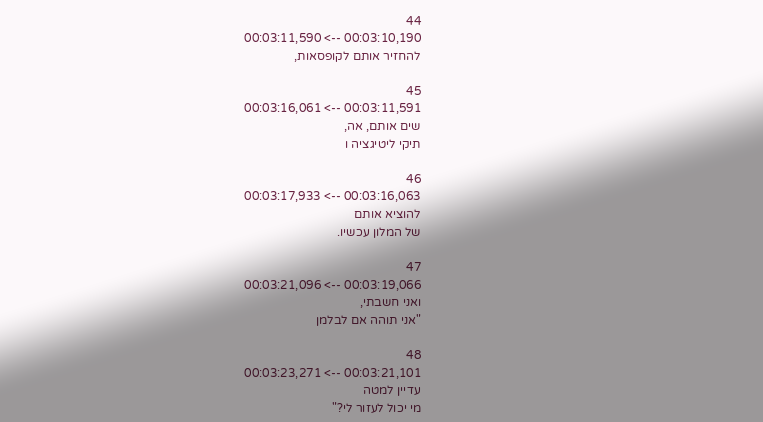44
00:03:10,190 --> 00:03:11,590
להחזיר אותם לקופסאות,

45
00:03:11,591 --> 00:03:16,061
שים אותם, אה,
תיקי ליטיגציה ו

46
00:03:16,063 --> 00:03:17,933
להוציא אותם
של המלון עכשיו.

47
00:03:19,066 --> 00:03:21,096
ואני חשבתי,
"אני תוהה אם לבלמן

48
00:03:21,101 --> 00:03:23,271
עדיין למטה
מי יכול לעזור לי?"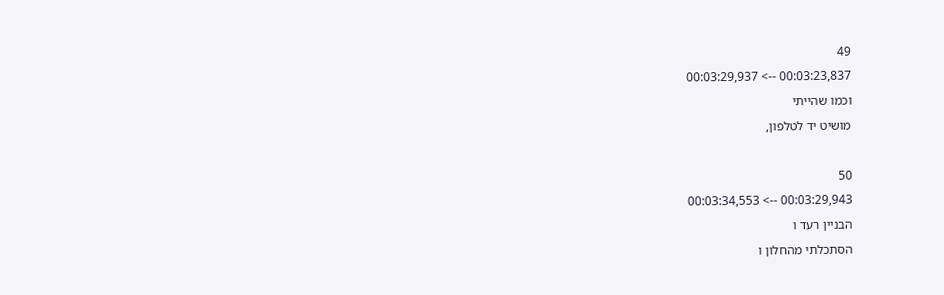49
00:03:23,837 --> 00:03:29,937
וכמו שהייתי
מושיט יד לטלפון,

50
00:03:29,943 --> 00:03:34,553
הבניין רעד ו
הסתכלתי מהחלון ו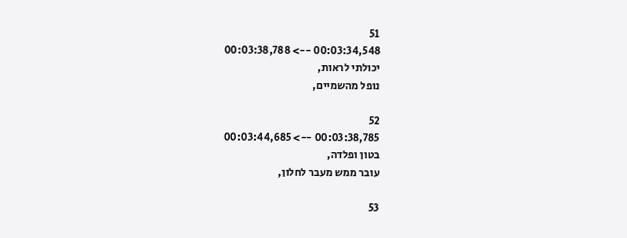51
00:03:34,548 --> 00:03:38,788
יכולתי לראות,
נופל מהשמיים,

52
00:03:38,785 --> 00:03:44,685
בטון ופלדה,
עובר ממש מעבר לחלון,

53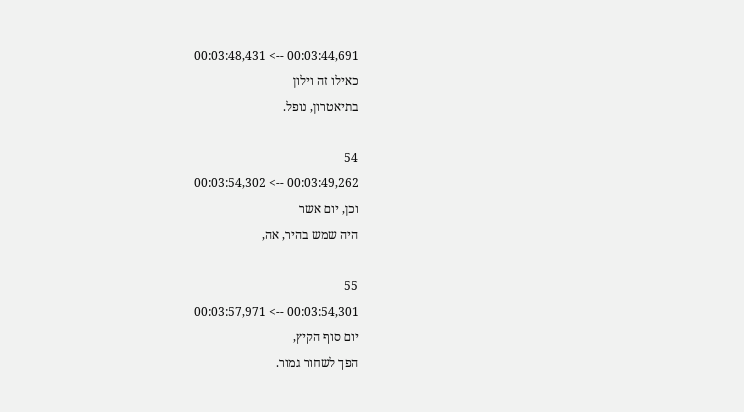00:03:44,691 --> 00:03:48,431
כאילו זה וילון
בתיאטרון, נופל.

54
00:03:49,262 --> 00:03:54,302
וכן, יום אשר
היה שמש בהיר, אה,

55
00:03:54,301 --> 00:03:57,971
יום סוף הקיץ,
הפך לשחור גמור.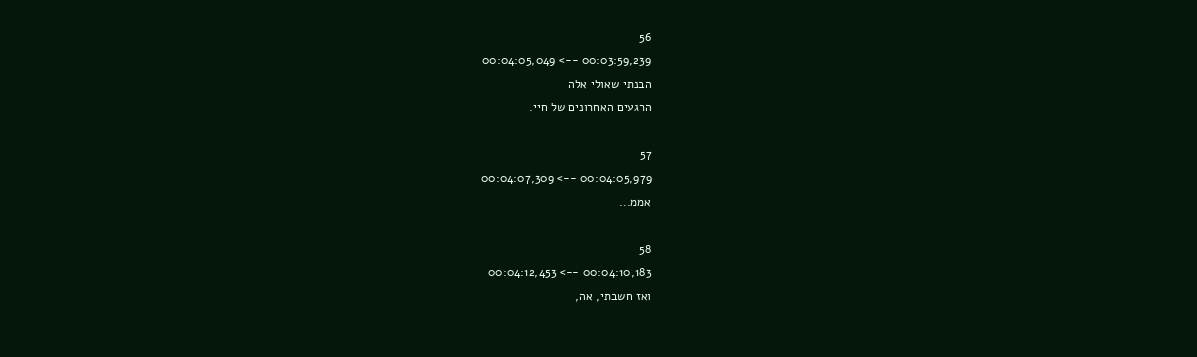56
00:03:59,239 --> 00:04:05,049
הבנתי שאולי אלה
הרגעים האחרונים של חיי.

57
00:04:05,979 --> 00:04:07,309
אממ...

58
00:04:10,183 --> 00:04:12,453
ואז חשבתי, אה,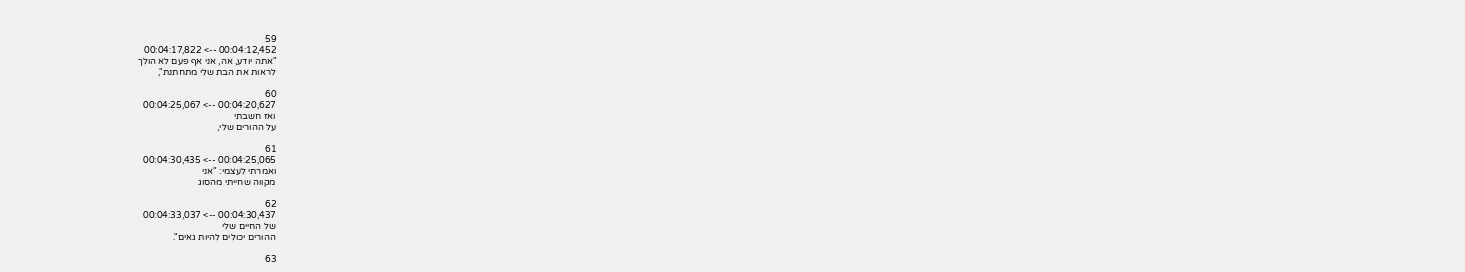59
00:04:12,452 --> 00:04:17,822
"אתה יודע, אה, אני אף פעם לא הולך
לראות את הבת שלי מתחתנת",

60
00:04:20,627 --> 00:04:25,067
ואז חשבתי
על ההורים שלי,

61
00:04:25,065 --> 00:04:30,435
ואמרתי לעצמי: "אני
מקווה שחייתי מהסוג

62
00:04:30,437 --> 00:04:33,037
של החיים שלי
ההורים יכולים להיות גאים".

63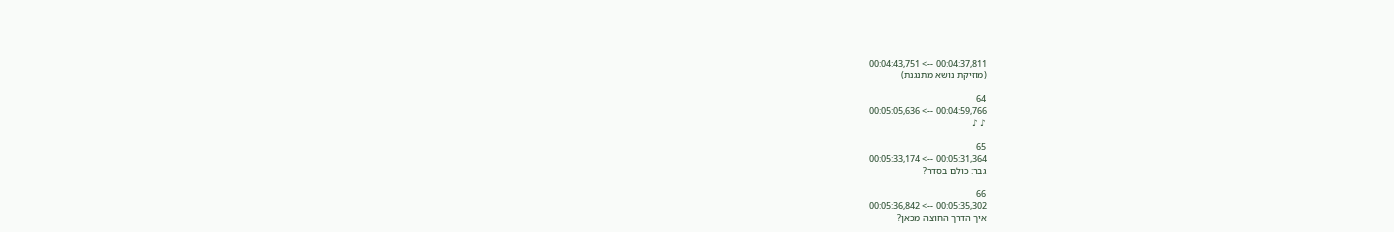00:04:37,811 --> 00:04:43,751
(מוזיקת נושא מתנגנת)

64
00:04:59,766 --> 00:05:05,636
♪ ♪

65
00:05:31,364 --> 00:05:33,174
גבר: כולם בסדר?

66
00:05:35,302 --> 00:05:36,842
איך הדרך החוצה מכאן?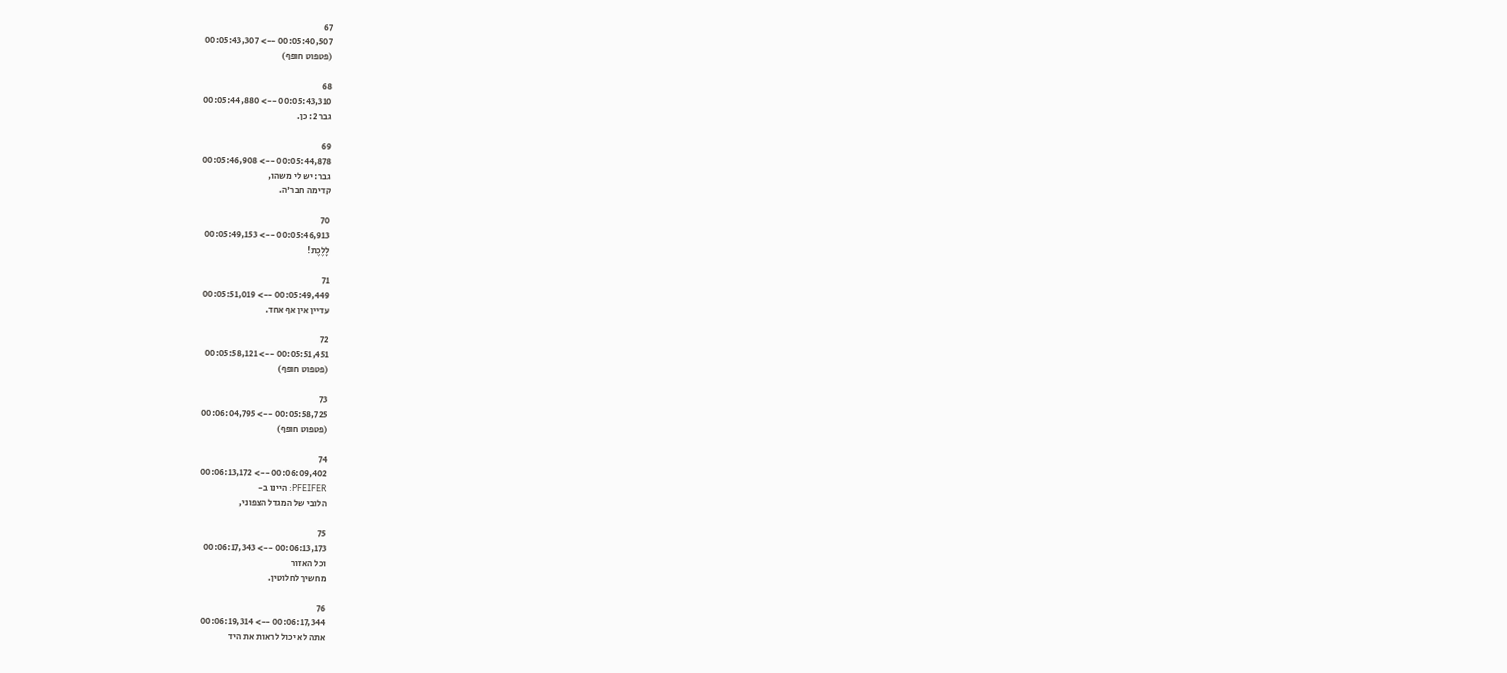67
00:05:40,507 --> 00:05:43,307
(פטפוט חופף)

68
00:05:43,310 --> 00:05:44,880
גבר 2: כן.

69
00:05:44,878 --> 00:05:46,908
גבר: יש לי משהו,
קדימה חבר'ה.

70
00:05:46,913 --> 00:05:49,153
לָלֶכֶת!

71
00:05:49,449 --> 00:05:51,019
עדיין אין אף אחד.

72
00:05:51,451 --> 00:05:58,121
(פטפוט חופף)

73
00:05:58,725 --> 00:06:04,795
(פטפוט חופף)

74
00:06:09,402 --> 00:06:13,172
PFEIFER: היינו ב-
הלובי של המגדל הצפוני,

75
00:06:13,173 --> 00:06:17,343
וכל האזור
מחשיך לחלוטין.

76
00:06:17,344 --> 00:06:19,314
אתה לא יכול לראות את היד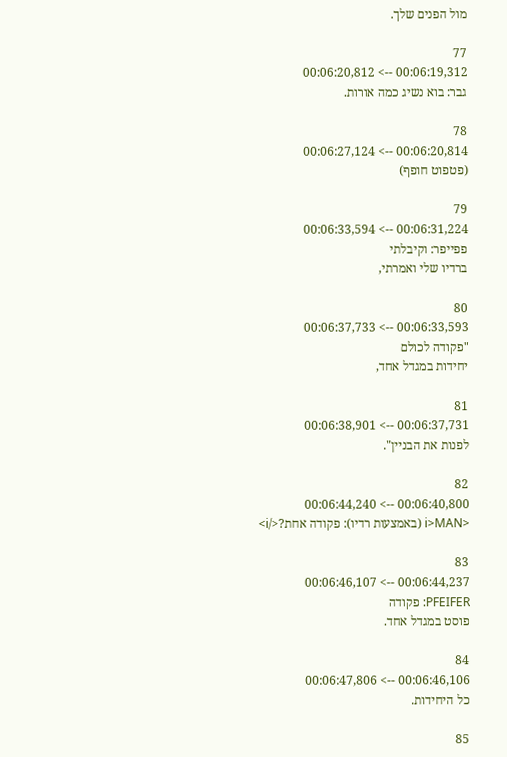מול הפנים שלך.

77
00:06:19,312 --> 00:06:20,812
גבר: בוא נשיג כמה אורות.

78
00:06:20,814 --> 00:06:27,124
(פטפוט חופף)

79
00:06:31,224 --> 00:06:33,594
פפייפר: וקיבלתי
ברדיו שלי ואמרתי,

80
00:06:33,593 --> 00:06:37,733
"פקודה לכולם
יחידות במגדל אחד,

81
00:06:37,731 --> 00:06:38,901
לפנות את הבניין".

82
00:06:40,800 --> 00:06:44,240
<i>MAN (באמצעות רדיו): פקודה אחת?</i>

83
00:06:44,237 --> 00:06:46,107
PFEIFER: פקודה
פוסט במגדל אחד.

84
00:06:46,106 --> 00:06:47,806
כל היחידות.

85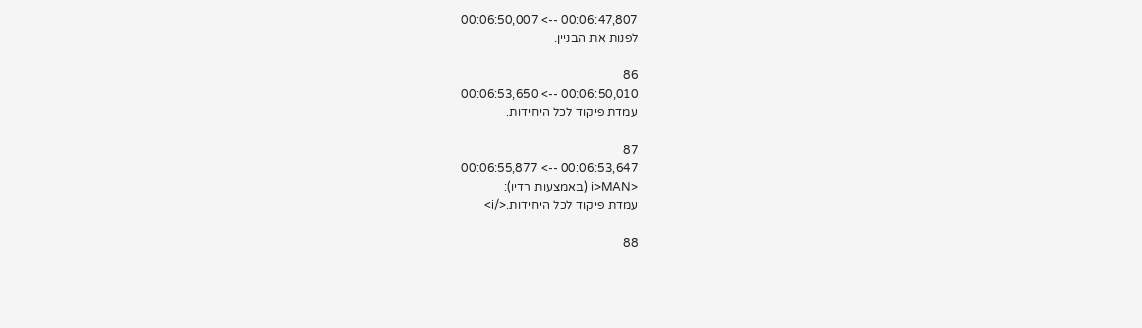00:06:47,807 --> 00:06:50,007
לפנות את הבניין.

86
00:06:50,010 --> 00:06:53,650
עמדת פיקוד לכל היחידות.

87
00:06:53,647 --> 00:06:55,877
<i>MAN (באמצעות רדיו):
עמדת פיקוד לכל היחידות.</i>

88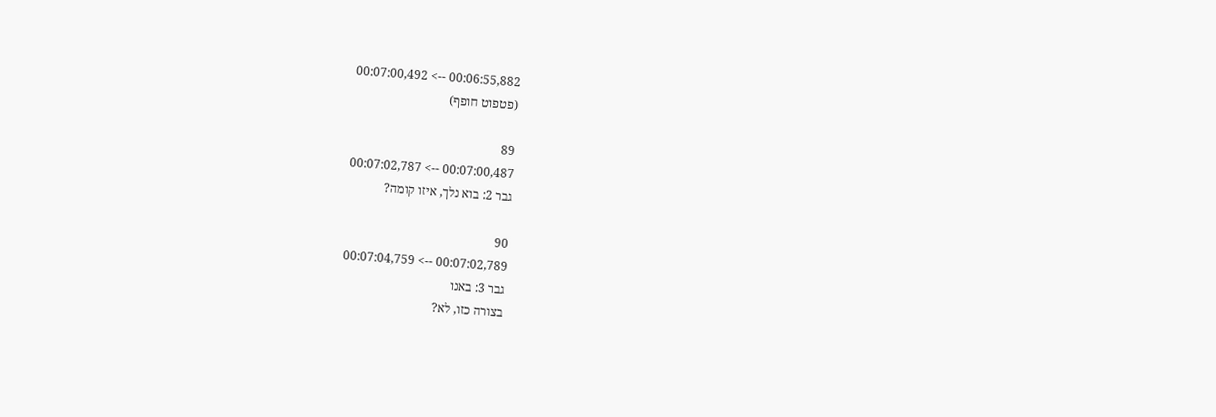00:06:55,882 --> 00:07:00,492
(פטפוט חופף)

89
00:07:00,487 --> 00:07:02,787
גבר 2: בוא נלך, איזו קומה?

90
00:07:02,789 --> 00:07:04,759
גבר 3: באנו
בצורה כזו, לא?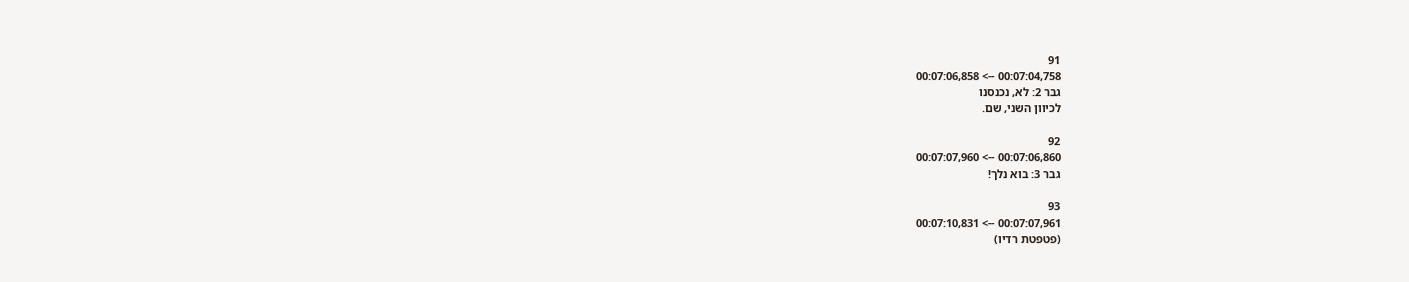91
00:07:04,758 --> 00:07:06,858
גבר 2: לא, נכנסנו
לכיוון השני, שם.

92
00:07:06,860 --> 00:07:07,960
גבר 3: בוא נלך!

93
00:07:07,961 --> 00:07:10,831
(פטפטת רדיו)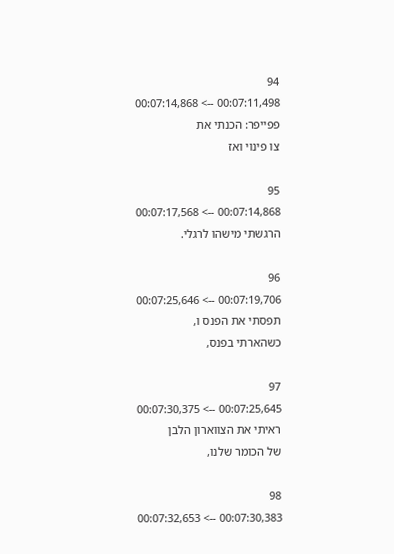94
00:07:11,498 --> 00:07:14,868
פפייפר: הכנתי את
צו פינוי ואז

95
00:07:14,868 --> 00:07:17,568
הרגשתי מישהו לרגלי.

96
00:07:19,706 --> 00:07:25,646
תפסתי את הפנס ו,
כשהארתי בפנס,

97
00:07:25,645 --> 00:07:30,375
ראיתי את הצווארון הלבן
של הכומר שלנו,

98
00:07:30,383 --> 00:07:32,653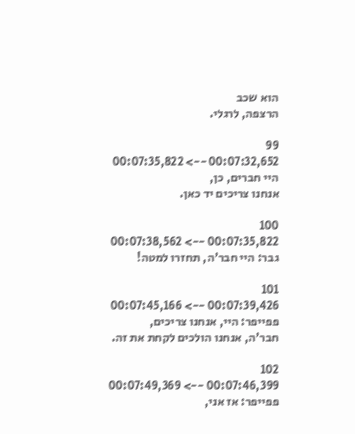הוא שכב
הרצפה, לרגלי.

99
00:07:32,652 --> 00:07:35,822
היי חברים, כן,
אנחנו צריכים יד כאן.

100
00:07:35,822 --> 00:07:38,562
גבר: היי חבר'ה, תחזרו למטה!

101
00:07:39,426 --> 00:07:45,166
פפייפר: היי, אנחנו צריכים,
חבר'ה, אנחנו הולכים לקחת את זה.

102
00:07:46,399 --> 00:07:49,369
פפייפר: אז אני,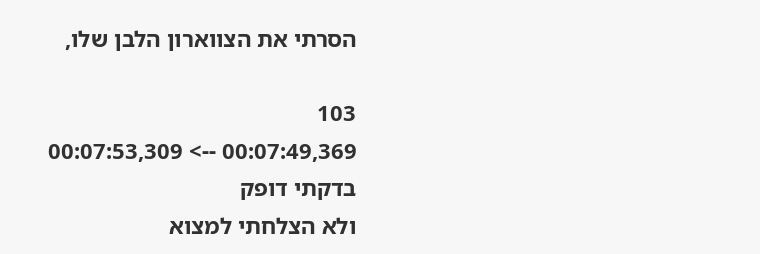הסרתי את הצווארון הלבן שלו,

103
00:07:49,369 --> 00:07:53,309
בדקתי דופק
ולא הצלחתי למצוא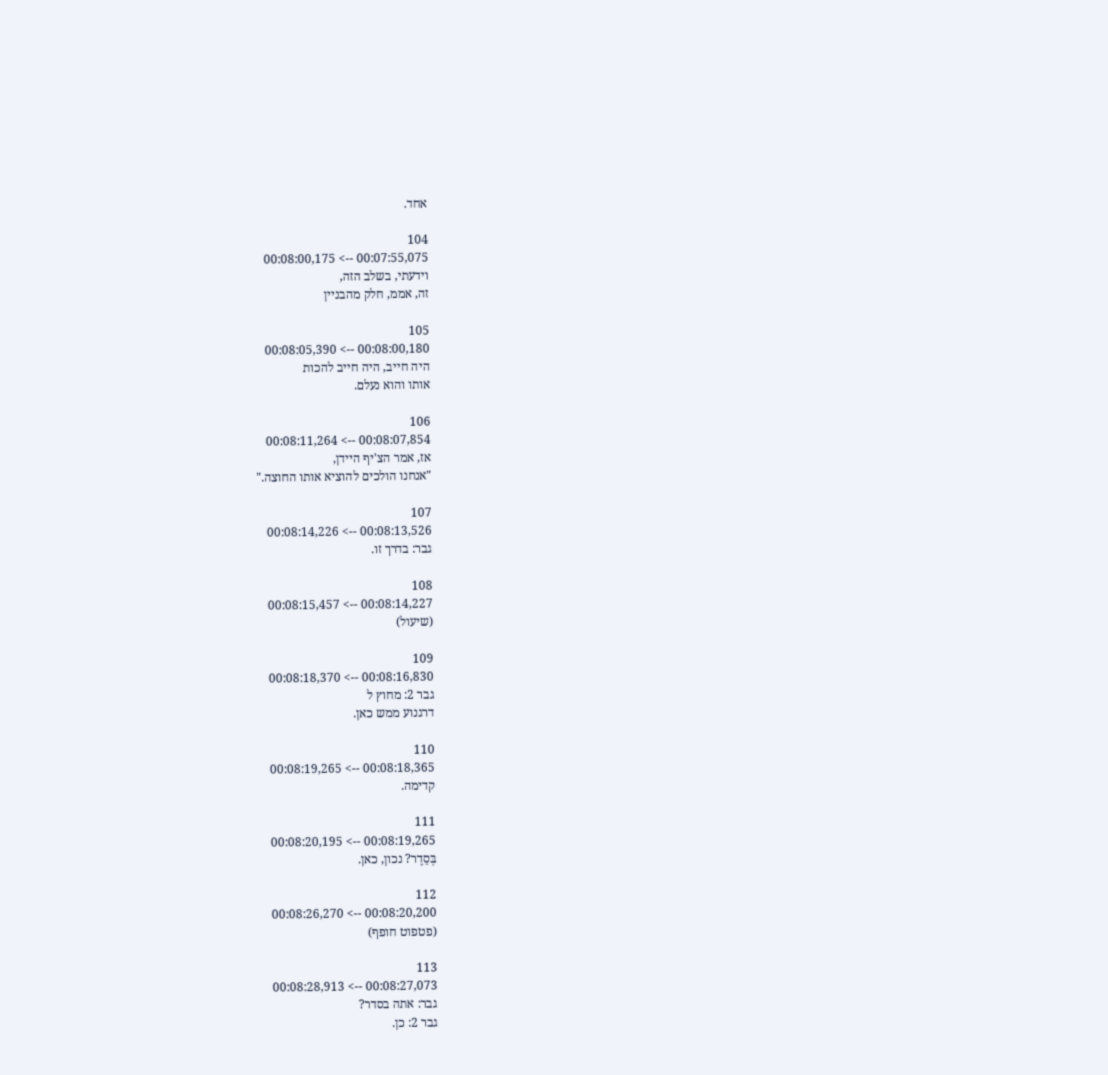אחד.

104
00:07:55,075 --> 00:08:00,175
וידעתי, בשלב הזה,
זה, אממ, חלק מהבניין

105
00:08:00,180 --> 00:08:05,390
היה חייב, היה חייב להכות
אותו והוא נעלם.

106
00:08:07,854 --> 00:08:11,264
אז, אמר הצ'יף היידן,
"אנחנו הולכים להוציא אותו החוצה."

107
00:08:13,526 --> 00:08:14,226
גבר: בדרך זו.

108
00:08:14,227 --> 00:08:15,457
(שיעול)

109
00:08:16,830 --> 00:08:18,370
גבר 2: מחוץ ל
דרגנוע ממש כאן.

110
00:08:18,365 --> 00:08:19,265
קדימה.

111
00:08:19,265 --> 00:08:20,195
בְּסֵדֶר? נכון, כאן.

112
00:08:20,200 --> 00:08:26,270
(פטפוט חופף)

113
00:08:27,073 --> 00:08:28,913
גבר: אתה בסדר?
גבר 2: כן.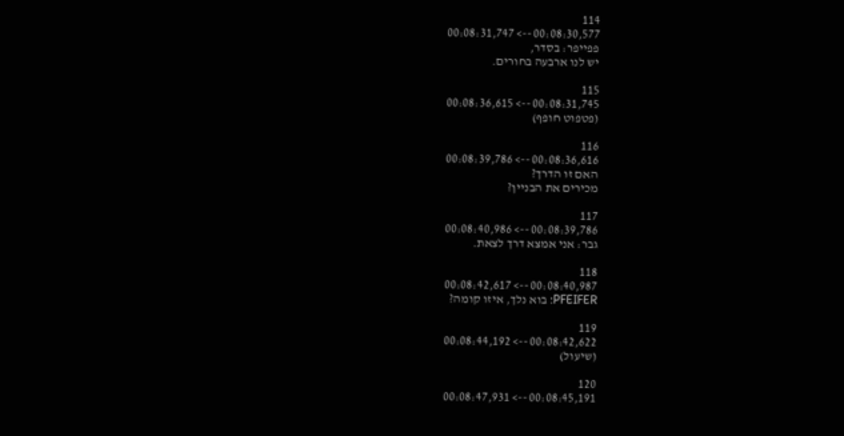114
00:08:30,577 --> 00:08:31,747
פפייפר: בסדר,
יש לנו ארבעה בחורים.

115
00:08:31,745 --> 00:08:36,615
(פטפוט חופף)

116
00:08:36,616 --> 00:08:39,786
האם זו הדרך?
מכירים את הבניין?

117
00:08:39,786 --> 00:08:40,986
גבר: אני אמצא דרך לצאת.

118
00:08:40,987 --> 00:08:42,617
PFEIFER: בוא נלך, איזו קומה?

119
00:08:42,622 --> 00:08:44,192
(שיעול)

120
00:08:45,191 --> 00:08:47,931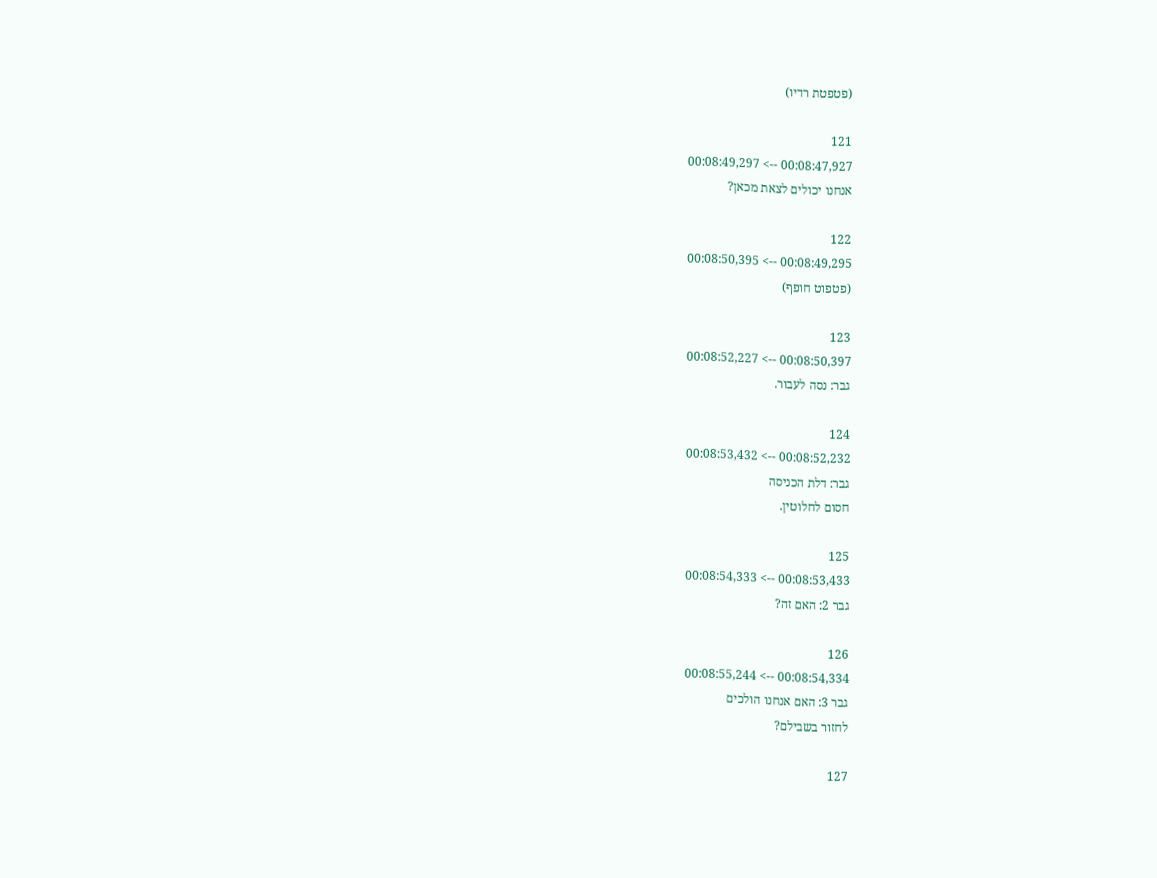(פטפטת רדיו)

121
00:08:47,927 --> 00:08:49,297
אנחנו יכולים לצאת מכאן?

122
00:08:49,295 --> 00:08:50,395
(פטפוט חופף)

123
00:08:50,397 --> 00:08:52,227
גבר: נסה לעבור.

124
00:08:52,232 --> 00:08:53,432
גבר: דלת הכניסה
חסום לחלוטין.

125
00:08:53,433 --> 00:08:54,333
גבר 2: האם זה?

126
00:08:54,334 --> 00:08:55,244
גבר 3: האם אנחנו הולכים
לחזור בשבילם?

127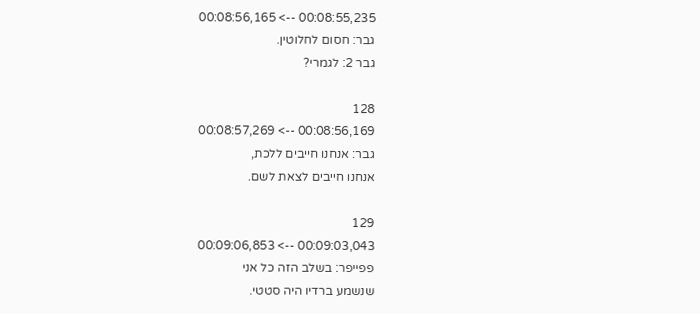00:08:55,235 --> 00:08:56,165
גבר: חסום לחלוטין.
גבר 2: לגמרי?

128
00:08:56,169 --> 00:08:57,269
גבר: אנחנו חייבים ללכת,
אנחנו חייבים לצאת לשם.

129
00:09:03,043 --> 00:09:06,853
פפייפר: בשלב הזה כל אני
שנשמע ברדיו היה סטטי.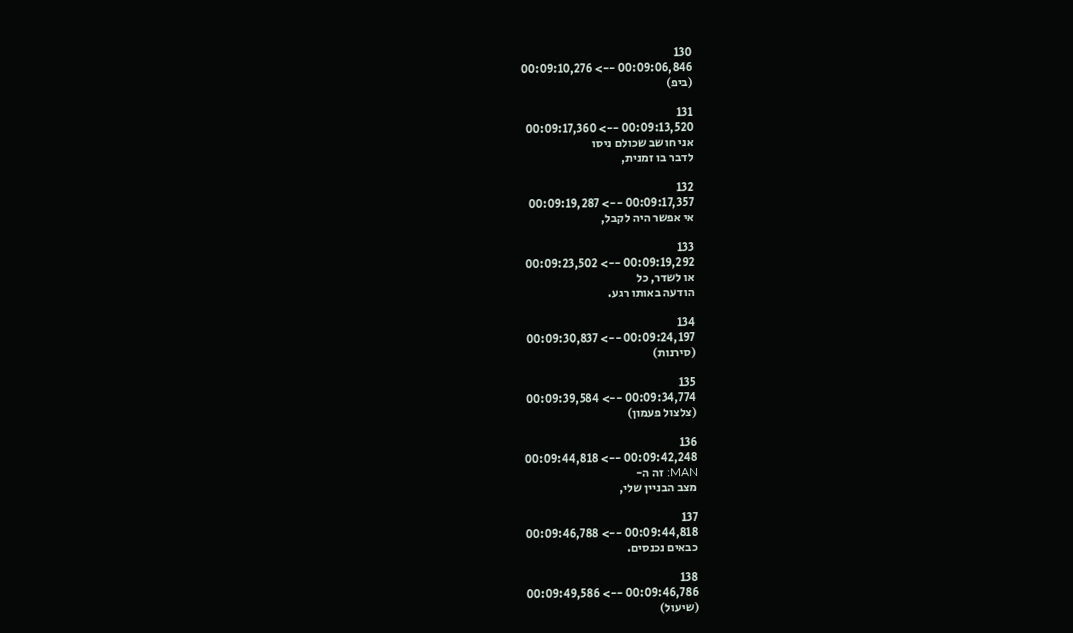130
00:09:06,846 --> 00:09:10,276
(ביפ)

131
00:09:13,520 --> 00:09:17,360
אני חושב שכולם ניסו
לדבר בו זמנית,

132
00:09:17,357 --> 00:09:19,287
אי אפשר היה לקבל,

133
00:09:19,292 --> 00:09:23,502
או לשדר, כל
הודעה באותו רגע.

134
00:09:24,197 --> 00:09:30,837
(סירנות)

135
00:09:34,774 --> 00:09:39,584
(צלצול פעמון)

136
00:09:42,248 --> 00:09:44,818
MAN: זה ה-
מצב הבניין שלי,

137
00:09:44,818 --> 00:09:46,788
כבאים נכנסים.

138
00:09:46,786 --> 00:09:49,586
(שיעול)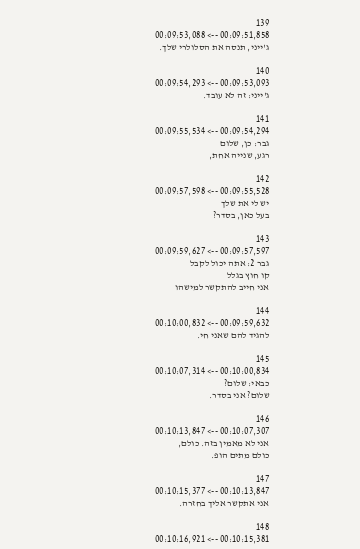139
00:09:51,858 --> 00:09:53,088
ג'ייני, תנסה את הסלולרי שלך.

140
00:09:53,093 --> 00:09:54,293
ג'ייני: זה לא עובד.

141
00:09:54,294 --> 00:09:55,534
גבר: כן, שלום
רגע, שנייה אחת,

142
00:09:55,528 --> 00:09:57,598
יש לי את שלך
בעל כאן, בסדר?

143
00:09:57,597 --> 00:09:59,627
גבר 2: אתה יכול לקבל
קו חוץ בגלל
אני חייב להתקשר למישהו

144
00:09:59,632 --> 00:10:00,832
להגיד להם שאני חי.

145
00:10:00,834 --> 00:10:07,314
כבאי: שלום?
שלום? אני בסדר.

146
00:10:07,307 --> 00:10:13,847
אני לא מאמין בזה. כולם,
כולם מתים הופ.

147
00:10:13,847 --> 00:10:15,377
אני אתקשר אליך בחזרה.

148
00:10:15,381 --> 00:10:16,921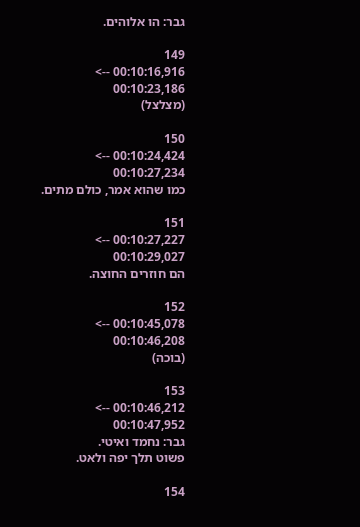גבר: הו אלוהים.

149
00:10:16,916 --> 00:10:23,186
(מצלצל)

150
00:10:24,424 --> 00:10:27,234
כמו שהוא אמר, כולם מתים.

151
00:10:27,227 --> 00:10:29,027
הם חוזרים החוצה.

152
00:10:45,078 --> 00:10:46,208
(בוכה)

153
00:10:46,212 --> 00:10:47,952
גבר: נחמד ואיטי.
פשוט תלך יפה ולאט.

154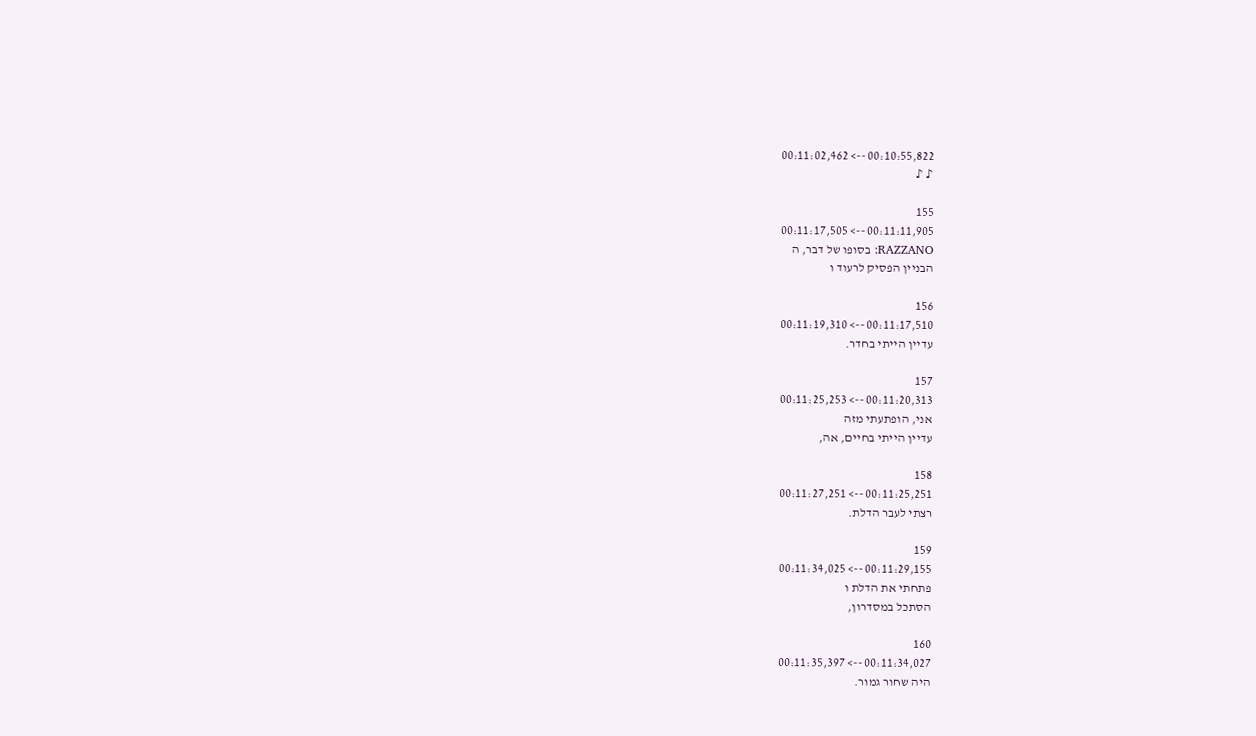00:10:55,822 --> 00:11:02,462
♪ ♪

155
00:11:11,905 --> 00:11:17,505
RAZZANO: בסופו של דבר, ה
הבניין הפסיק לרעוד ו

156
00:11:17,510 --> 00:11:19,310
עדיין הייתי בחדר.

157
00:11:20,313 --> 00:11:25,253
אני, הופתעתי מזה
עדיין הייתי בחיים, אה,

158
00:11:25,251 --> 00:11:27,251
רצתי לעבר הדלת.

159
00:11:29,155 --> 00:11:34,025
פתחתי את הדלת ו
הסתכל במסדרון,

160
00:11:34,027 --> 00:11:35,397
היה שחור גמור.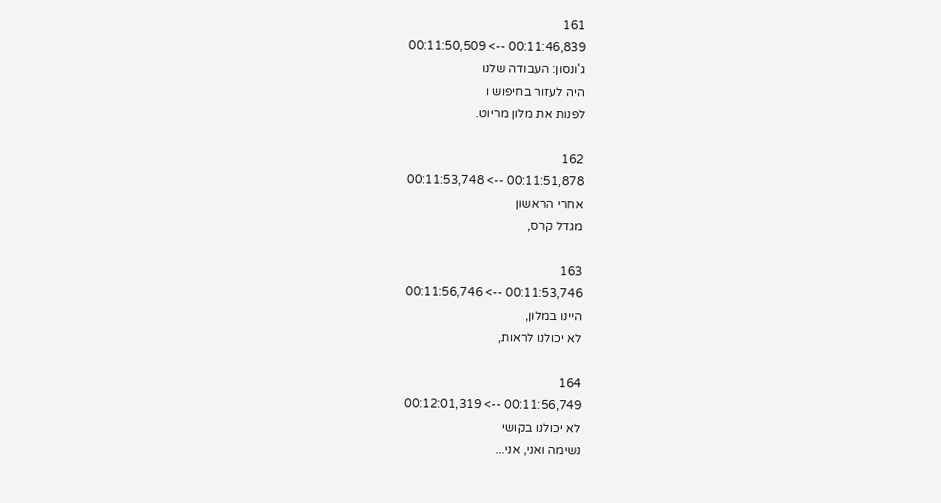161
00:11:46,839 --> 00:11:50,509
ג'ונסון: העבודה שלנו
היה לעזור בחיפוש ו
לפנות את מלון מריוט.

162
00:11:51,878 --> 00:11:53,748
אחרי הראשון
מגדל קרס,

163
00:11:53,746 --> 00:11:56,746
היינו במלון,
לא יכולנו לראות,

164
00:11:56,749 --> 00:12:01,319
לא יכולנו בקושי
נשימה ואני, אני...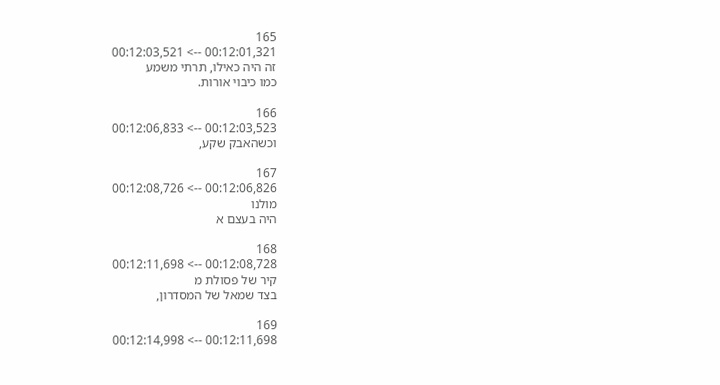165
00:12:01,321 --> 00:12:03,521
זה היה כאילו, תרתי משמע
כמו כיבוי אורות.

166
00:12:03,523 --> 00:12:06,833
וכשהאבק שקע,

167
00:12:06,826 --> 00:12:08,726
מולנו
היה בעצם א

168
00:12:08,728 --> 00:12:11,698
קיר של פסולת מ
בצד שמאל של המסדרון,

169
00:12:11,698 --> 00:12:14,998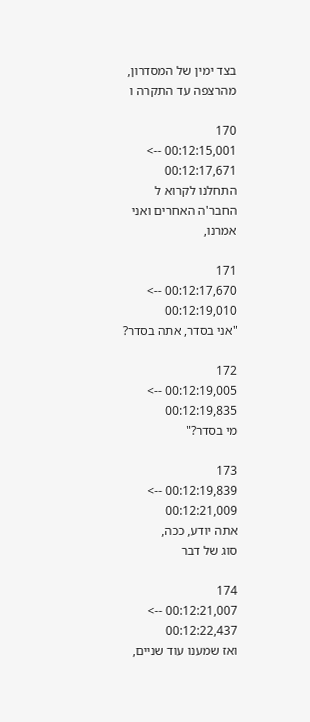בצד ימין של המסדרון,
מהרצפה עד התקרה ו

170
00:12:15,001 --> 00:12:17,671
התחלנו לקרוא ל
החבר'ה האחרים ואני אמרנו,

171
00:12:17,670 --> 00:12:19,010
"אני בסדר, אתה בסדר?

172
00:12:19,005 --> 00:12:19,835
מי בסדר?"

173
00:12:19,839 --> 00:12:21,009
אתה יודע, ככה,
סוג של דבר

174
00:12:21,007 --> 00:12:22,437
ואז שמענו עוד שניים,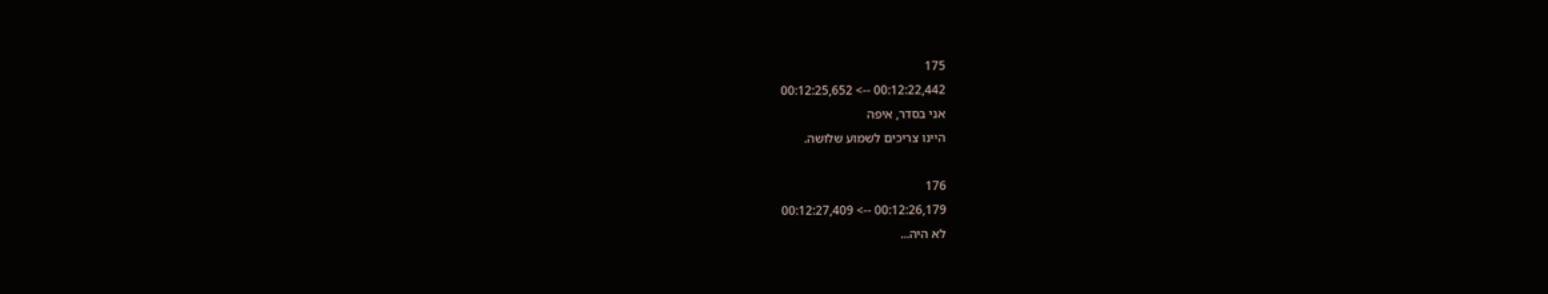175
00:12:22,442 --> 00:12:25,652
אני בסדר, איפה
היינו צריכים לשמוע שלושה.

176
00:12:26,179 --> 00:12:27,409
לא היה...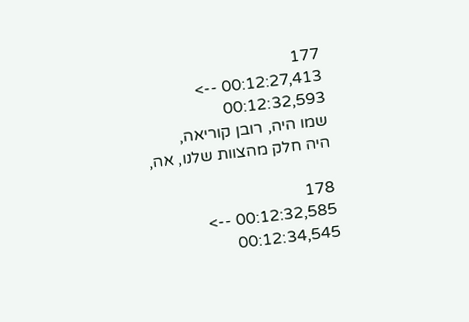177
00:12:27,413 --> 00:12:32,593
שמו היה, רובן קוריאה,
היה חלק מהצוות שלנו, אה,

178
00:12:32,585 --> 00:12:34,545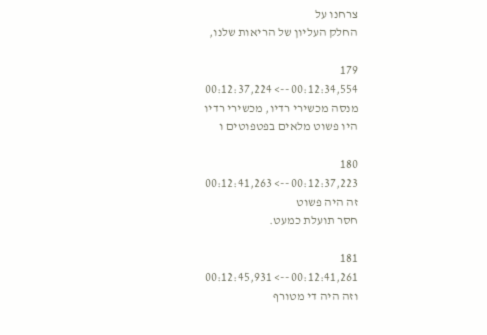צרחנו על
החלק העליון של הריאות שלנו,

179
00:12:34,554 --> 00:12:37,224
מנסה מכשירי רדיו, מכשירי רדיו
היו פשוט מלאים בפטפוטים ו

180
00:12:37,223 --> 00:12:41,263
זה היה פשוט
חסר תועלת כמעט.

181
00:12:41,261 --> 00:12:45,931
וזה היה די מטורף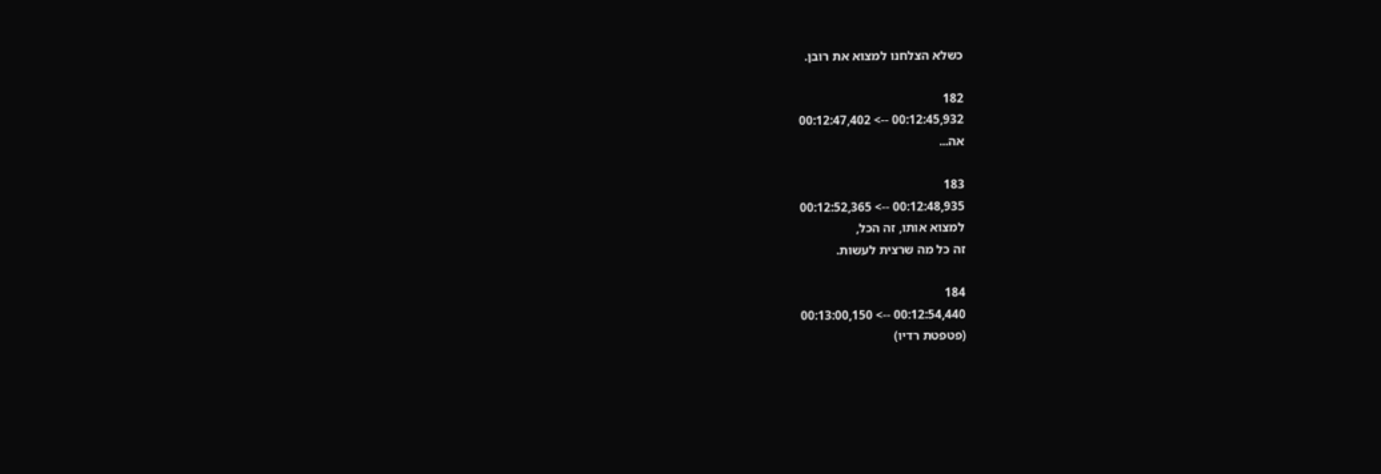כשלא הצלחנו למצוא את רובן.

182
00:12:45,932 --> 00:12:47,402
אה...

183
00:12:48,935 --> 00:12:52,365
למצוא אותו, זה הכל,
זה כל מה שרצית לעשות.

184
00:12:54,440 --> 00:13:00,150
(פטפטת רדיו)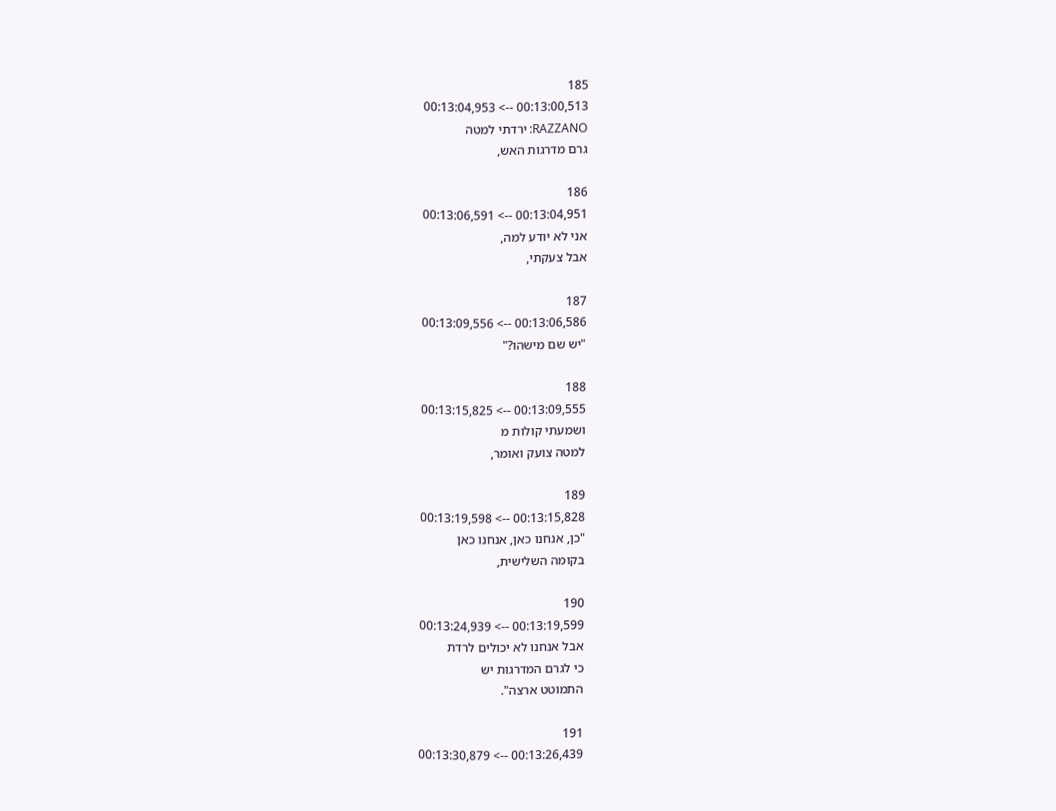185
00:13:00,513 --> 00:13:04,953
RAZZANO: ירדתי למטה
גרם מדרגות האש,

186
00:13:04,951 --> 00:13:06,591
אני לא יודע למה,
אבל צעקתי,

187
00:13:06,586 --> 00:13:09,556
"יש שם מישהו?"

188
00:13:09,555 --> 00:13:15,825
ושמעתי קולות מ
למטה צועק ואומר,

189
00:13:15,828 --> 00:13:19,598
"כן, אנחנו כאן, אנחנו כאן
בקומה השלישית,

190
00:13:19,599 --> 00:13:24,939
אבל אנחנו לא יכולים לרדת
כי לגרם המדרגות יש
התמוטט ארצה".

191
00:13:26,439 --> 00:13:30,879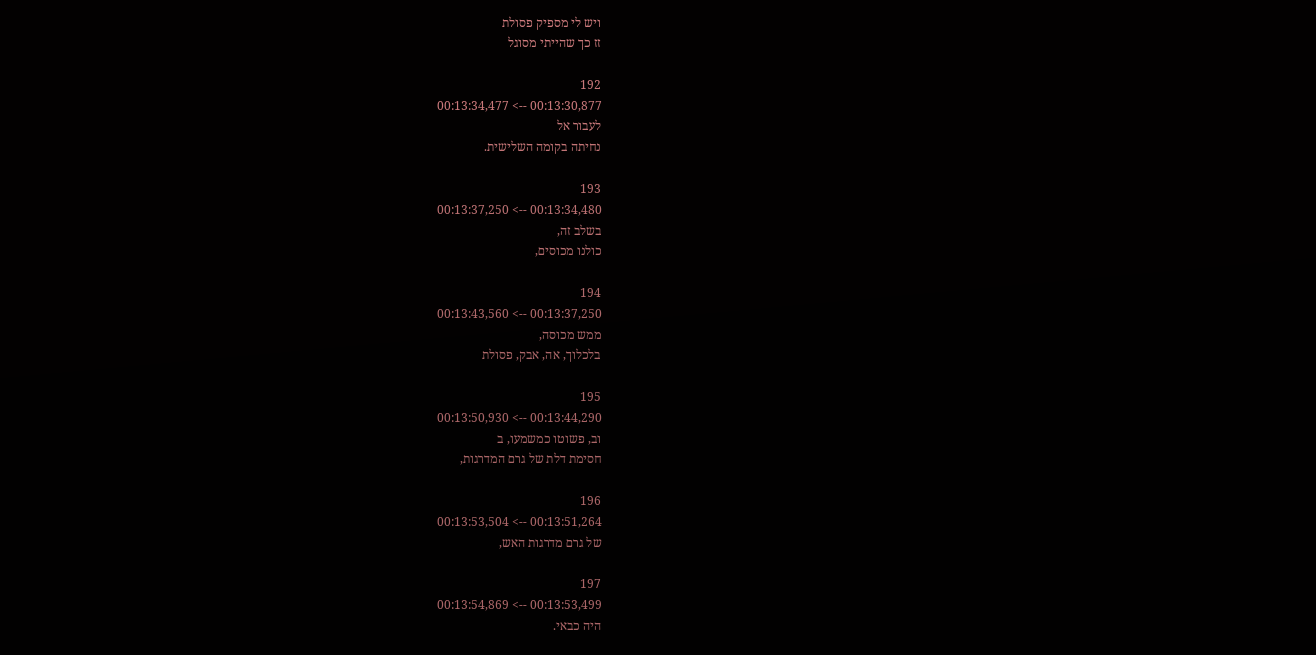ויש לי מספיק פסולת
זז כך שהייתי מסוגל

192
00:13:30,877 --> 00:13:34,477
לעבור אל
נחיתה בקומה השלישית.

193
00:13:34,480 --> 00:13:37,250
בשלב זה,
כולנו מכוסים,

194
00:13:37,250 --> 00:13:43,560
ממש מכוסה,
בלכלוך, אה, אבק, פסולת

195
00:13:44,290 --> 00:13:50,930
וב, פשוטו כמשמעו, ב
חסימת דלת של גרם המדרגות,

196
00:13:51,264 --> 00:13:53,504
של גרם מדרגות האש,

197
00:13:53,499 --> 00:13:54,869
היה כבאי.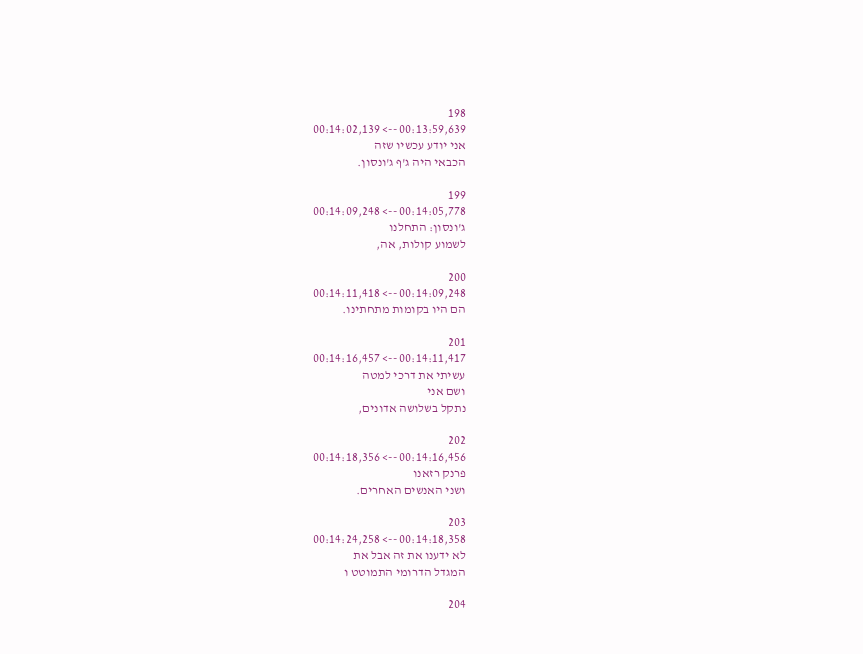198
00:13:59,639 --> 00:14:02,139
אני יודע עכשיו שזה
הכבאי היה ג'ף ג'ונסון.

199
00:14:05,778 --> 00:14:09,248
ג'ונסון: התחלנו
לשמוע קולות, אה,

200
00:14:09,248 --> 00:14:11,418
הם היו בקומות מתחתינו.

201
00:14:11,417 --> 00:14:16,457
עשיתי את דרכי למטה
ושם אני
נתקל בשלושה אדונים,

202
00:14:16,456 --> 00:14:18,356
פרנק רזאנו
ושני האנשים האחרים.

203
00:14:18,358 --> 00:14:24,258
לא ידענו את זה אבל את
המגדל הדרומי התמוטט ו

204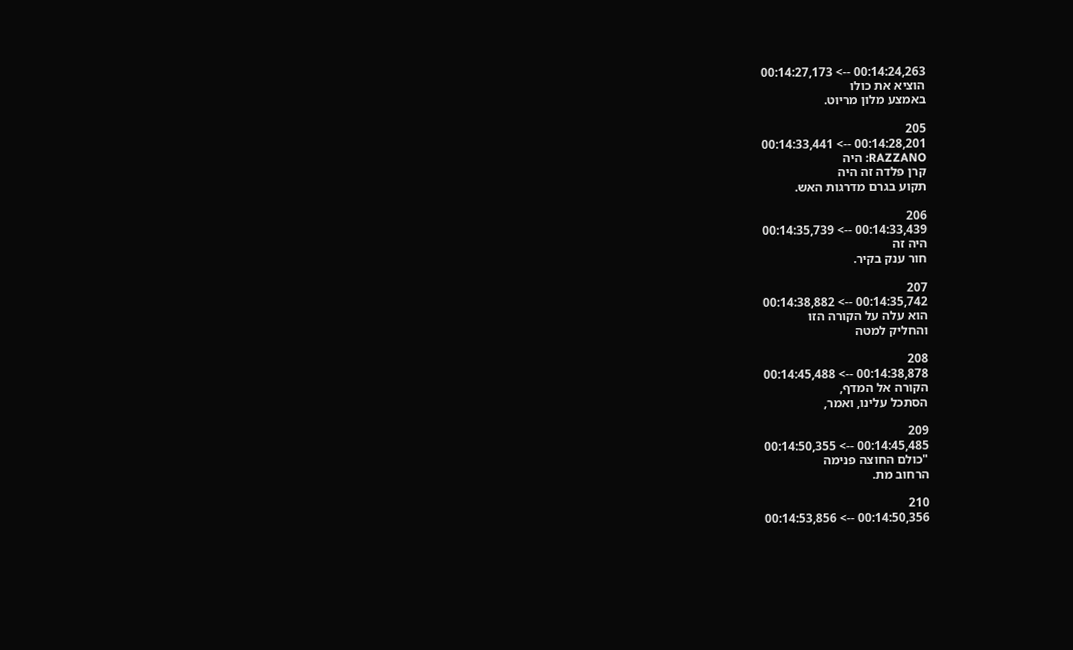00:14:24,263 --> 00:14:27,173
הוציא את כולו
באמצע מלון מריוט.

205
00:14:28,201 --> 00:14:33,441
RAZZANO: היה
קרן פלדה זה היה
תקוע בגרם מדרגות האש.

206
00:14:33,439 --> 00:14:35,739
היה זה
חור ענק בקיר.

207
00:14:35,742 --> 00:14:38,882
הוא עלה על הקורה הזו
והחליק למטה

208
00:14:38,878 --> 00:14:45,488
הקורה אל המדף,
הסתכל עלינו, ואמר,

209
00:14:45,485 --> 00:14:50,355
"כולם החוצה פנימה
הרחוב מת.

210
00:14:50,356 --> 00:14:53,856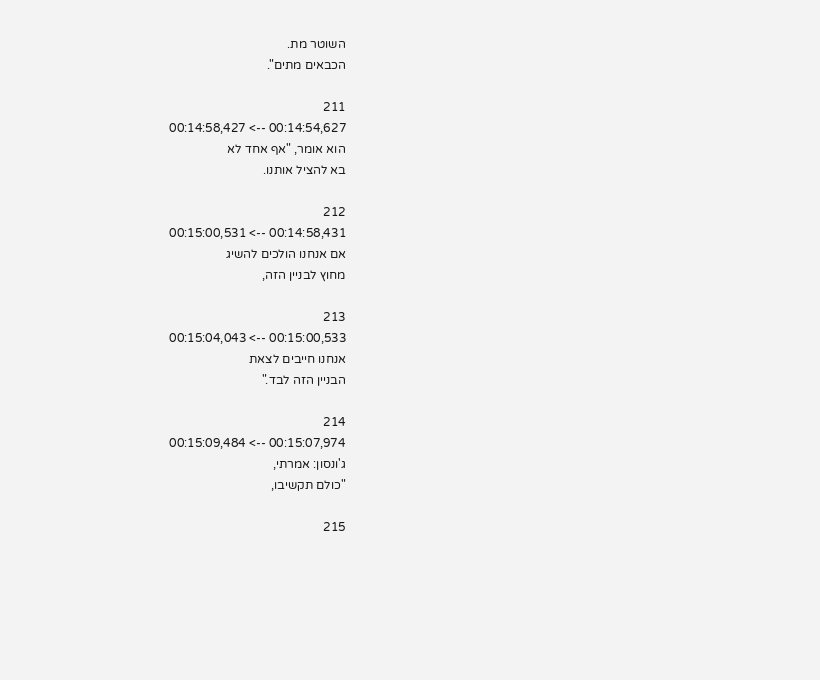השוטר מת.
הכבאים מתים".

211
00:14:54,627 --> 00:14:58,427
הוא אומר, "אף אחד לא
בא להציל אותנו.

212
00:14:58,431 --> 00:15:00,531
אם אנחנו הולכים להשיג
מחוץ לבניין הזה,

213
00:15:00,533 --> 00:15:04,043
אנחנו חייבים לצאת
הבניין הזה לבד."

214
00:15:07,974 --> 00:15:09,484
ג'ונסון: אמרתי,
"כולם תקשיבו,

215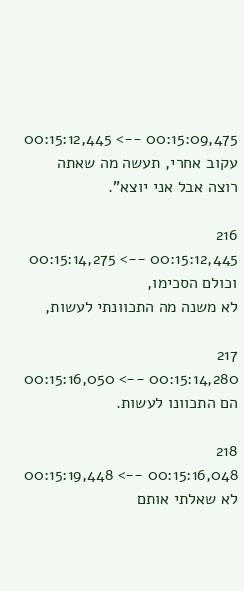00:15:09,475 --> 00:15:12,445
עקוב אחרי, תעשה מה שאתה
רוצה אבל אני יוצא".

216
00:15:12,445 --> 00:15:14,275
וכולם הסכימו,
לא משנה מה התכוונתי לעשות,

217
00:15:14,280 --> 00:15:16,050
הם התכוונו לעשות.

218
00:15:16,048 --> 00:15:19,448
לא שאלתי אותם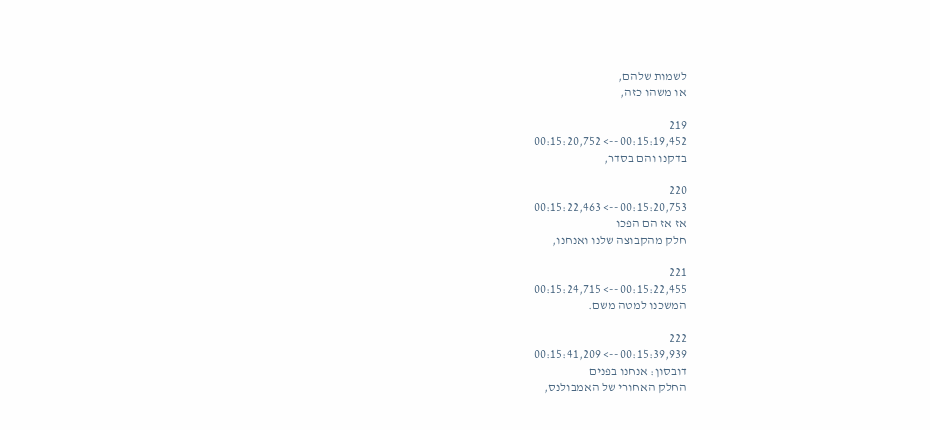לשמות שלהם,
או משהו כזה,

219
00:15:19,452 --> 00:15:20,752
בדקנו והם בסדר,

220
00:15:20,753 --> 00:15:22,463
אז אז הם הפכו
חלק מהקבוצה שלנו ואנחנו,

221
00:15:22,455 --> 00:15:24,715
המשכנו למטה משם.

222
00:15:39,939 --> 00:15:41,209
דובסון: אנחנו בפנים
החלק האחורי של האמבולנס,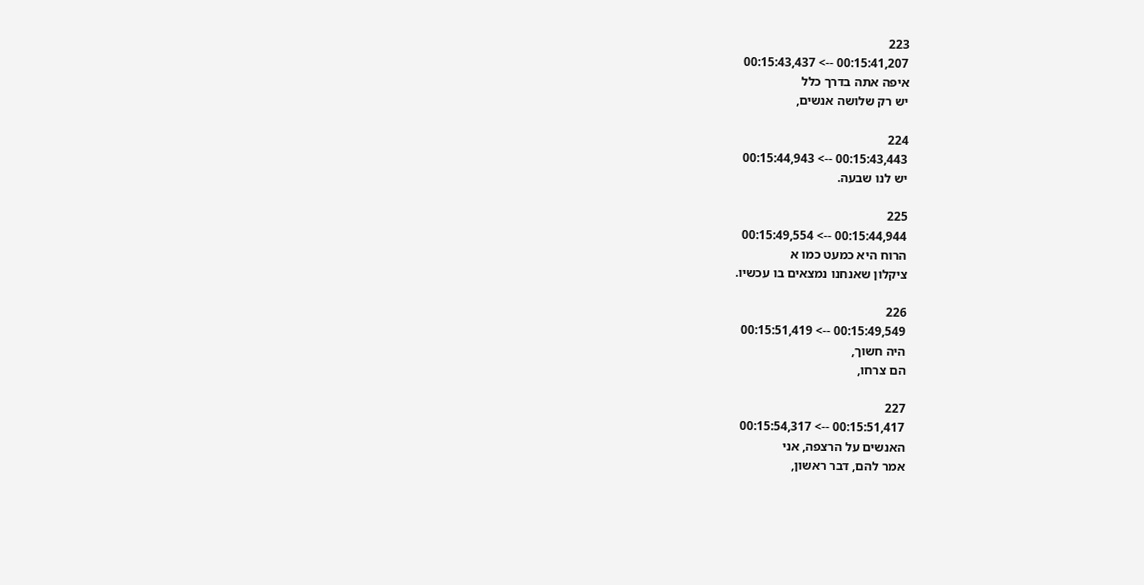223
00:15:41,207 --> 00:15:43,437
איפה אתה בדרך כלל
יש רק שלושה אנשים,

224
00:15:43,443 --> 00:15:44,943
יש לנו שבעה.

225
00:15:44,944 --> 00:15:49,554
הרוח היא כמעט כמו א
ציקלון שאנחנו נמצאים בו עכשיו.

226
00:15:49,549 --> 00:15:51,419
היה חשוך,
הם צרחו,

227
00:15:51,417 --> 00:15:54,317
האנשים על הרצפה, אני
אמר להם, דבר ראשון,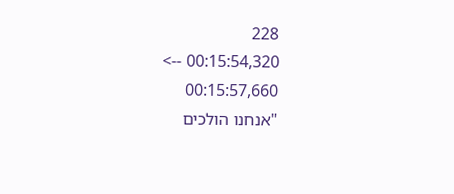228
00:15:54,320 --> 00:15:57,660
"אנחנו הולכים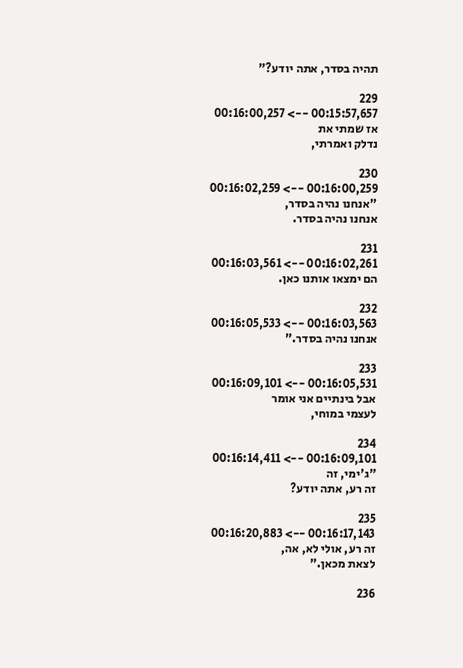תהיה בסדר, אתה יודע?"

229
00:15:57,657 --> 00:16:00,257
אז שמתי את
נדלק ואמרתי,

230
00:16:00,259 --> 00:16:02,259
"אנחנו נהיה בסדר,
אנחנו נהיה בסדר.

231
00:16:02,261 --> 00:16:03,561
הם ימצאו אותנו כאן.

232
00:16:03,563 --> 00:16:05,533
אנחנו נהיה בסדר."

233
00:16:05,531 --> 00:16:09,101
אבל בינתיים אני אומר
לעצמי במוחי,

234
00:16:09,101 --> 00:16:14,411
"ג'ימי, זה
זה רע, אתה יודע?

235
00:16:17,143 --> 00:16:20,883
זה רע, אולי לא, אה,
לצאת מכאן."

236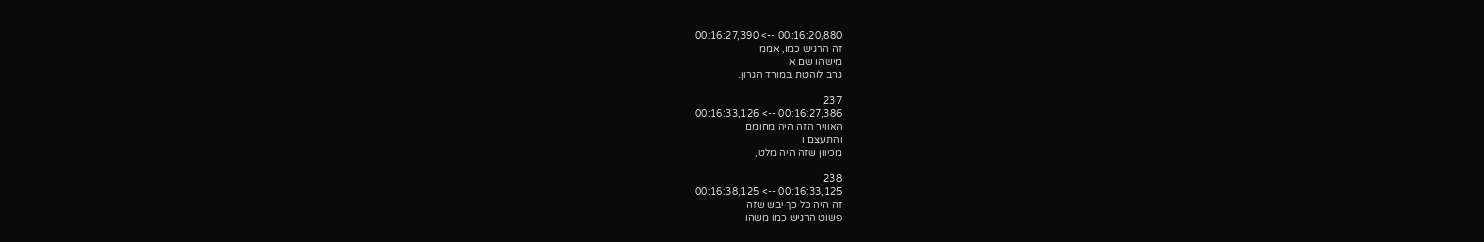00:16:20,880 --> 00:16:27,390
זה הרגיש כמו, אממ
מישהו שם א
גרב לוהטת במורד הגרון.

237
00:16:27,386 --> 00:16:33,126
האוויר הזה היה מחומם
והתעצם ו
מכיוון שזה היה מלט,

238
00:16:33,125 --> 00:16:38,125
זה היה כל כך יבש שזה
פשוט הרגיש כמו משהו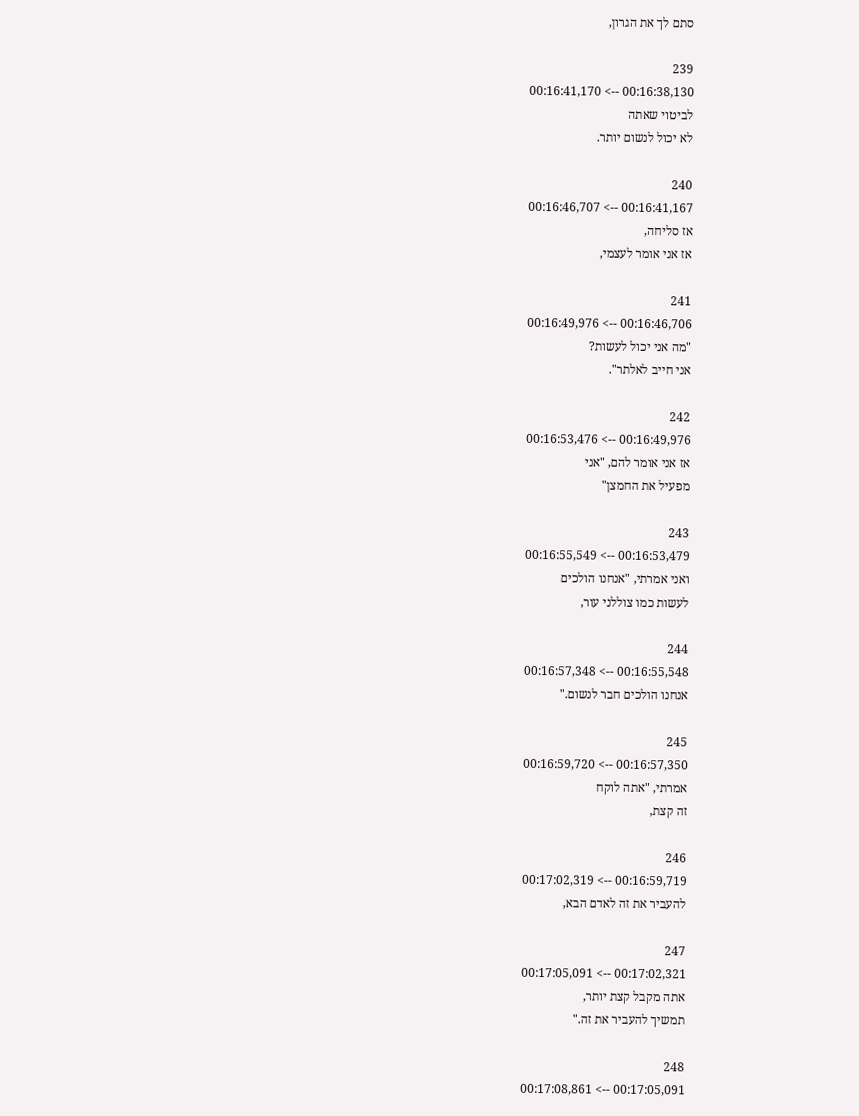סתם לך את הגרון,

239
00:16:38,130 --> 00:16:41,170
לביטוי שאתה
לא יכול לנשום יותר.

240
00:16:41,167 --> 00:16:46,707
אז סליחה,
אז אני אומר לעצמי,

241
00:16:46,706 --> 00:16:49,976
"מה אני יכול לעשות?
אני חייב לאלתר".

242
00:16:49,976 --> 00:16:53,476
אז אני אומר להם, "אני
מפעיל את החמצן"

243
00:16:53,479 --> 00:16:55,549
ואני אמרתי, "אנחנו הולכים
לעשות כמו צוללני עור,

244
00:16:55,548 --> 00:16:57,348
אנחנו הולכים חבר לנשום."

245
00:16:57,350 --> 00:16:59,720
אמרתי, "אתה לוקח
זה קצת,

246
00:16:59,719 --> 00:17:02,319
להעביר את זה לאדם הבא,

247
00:17:02,321 --> 00:17:05,091
אתה מקבל קצת יותר,
תמשיך להעביר את זה."

248
00:17:05,091 --> 00:17:08,861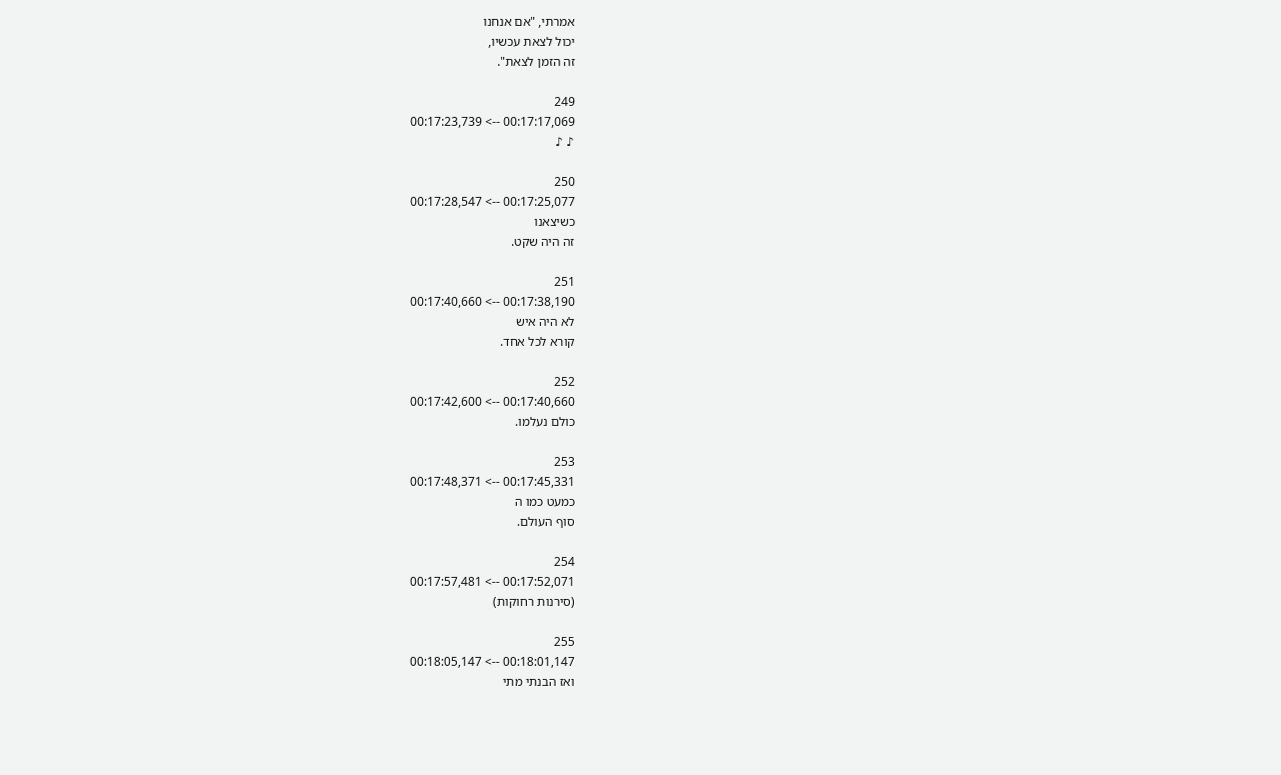אמרתי, "אם אנחנו
יכול לצאת עכשיו,
זה הזמן לצאת".

249
00:17:17,069 --> 00:17:23,739
♪ ♪

250
00:17:25,077 --> 00:17:28,547
כשיצאנו
זה היה שקט.

251
00:17:38,190 --> 00:17:40,660
לא היה איש
קורא לכל אחד.

252
00:17:40,660 --> 00:17:42,600
כולם נעלמו.

253
00:17:45,331 --> 00:17:48,371
כמעט כמו ה
סוף העולם.

254
00:17:52,071 --> 00:17:57,481
(סירנות רחוקות)

255
00:18:01,147 --> 00:18:05,147
ואז הבנתי מתי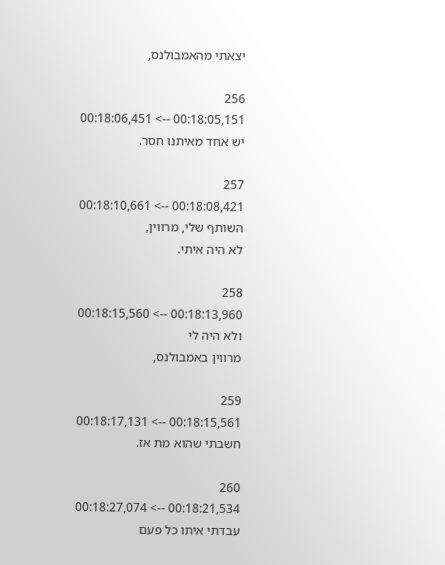יצאתי מהאמבולנס,

256
00:18:05,151 --> 00:18:06,451
יש אחד מאיתנו חסר.

257
00:18:08,421 --> 00:18:10,661
השותף שלי, מרווין,
לא היה איתי.

258
00:18:13,960 --> 00:18:15,560
ולא היה לי
מרווין באמבולנס,

259
00:18:15,561 --> 00:18:17,131
חשבתי שהוא מת אז.

260
00:18:21,534 --> 00:18:27,074
עבדתי איתו כל פעם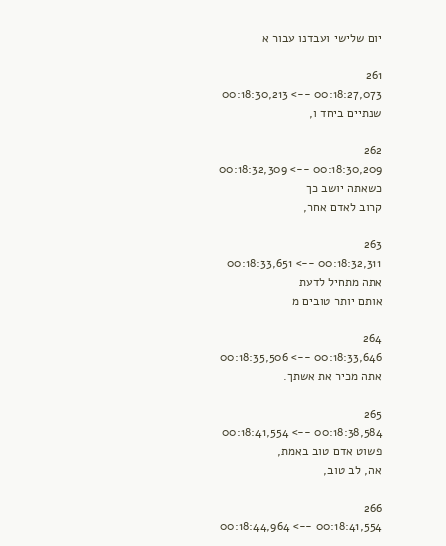יום שלישי ועבדנו עבור א

261
00:18:27,073 --> 00:18:30,213
שנתיים ביחד ו,

262
00:18:30,209 --> 00:18:32,309
כשאתה יושב כך
קרוב לאדם אחר,

263
00:18:32,311 --> 00:18:33,651
אתה מתחיל לדעת
אותם יותר טובים מ

264
00:18:33,646 --> 00:18:35,506
אתה מכיר את אשתך.

265
00:18:38,584 --> 00:18:41,554
פשוט אדם טוב באמת,
אה, לב טוב,

266
00:18:41,554 --> 00:18:44,964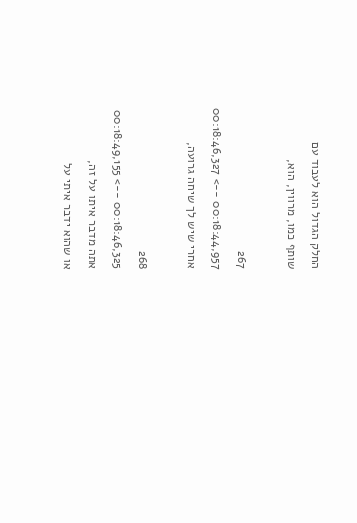החלק הגדול הוא לעבוד עם
שותף כמו, מרווין, הוא,

267
00:18:44,957 --> 00:18:46,327
אחרי שיש לך שיחה גרועה,

268
00:18:46,325 --> 00:18:49,155
אתה מדבר איתו על זה,
או שהוא ידבר איתי על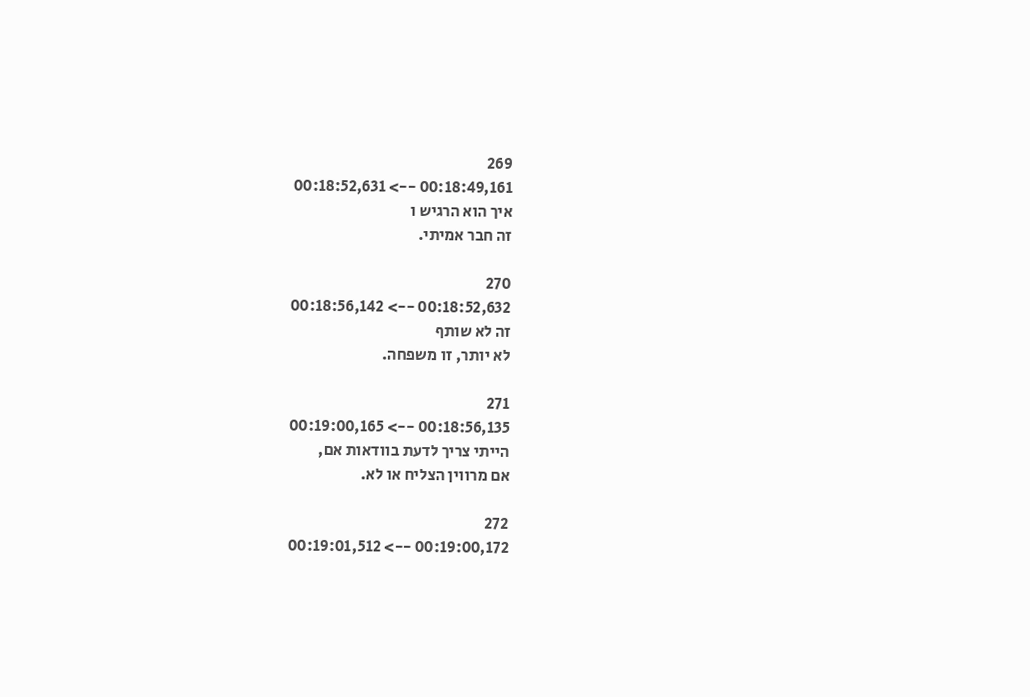269
00:18:49,161 --> 00:18:52,631
איך הוא הרגיש ו
זה חבר אמיתי.

270
00:18:52,632 --> 00:18:56,142
זה לא שותף
לא יותר, זו משפחה.

271
00:18:56,135 --> 00:19:00,165
הייתי צריך לדעת בוודאות אם,
אם מרווין הצליח או לא.

272
00:19:00,172 --> 00:19:01,512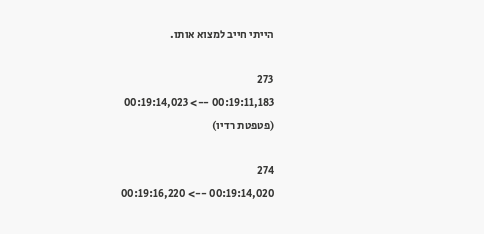הייתי חייב למצוא אותו.

273
00:19:11,183 --> 00:19:14,023
(פטפטת רדיו)

274
00:19:14,020 --> 00:19:16,220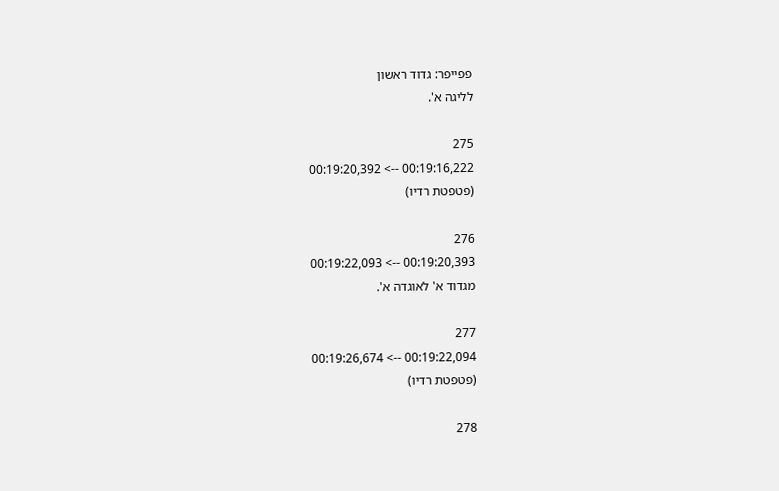פפייפר: גדוד ראשון
לליגה א'.

275
00:19:16,222 --> 00:19:20,392
(פטפטת רדיו)

276
00:19:20,393 --> 00:19:22,093
מגדוד א' לאוגדה א'.

277
00:19:22,094 --> 00:19:26,674
(פטפטת רדיו)

278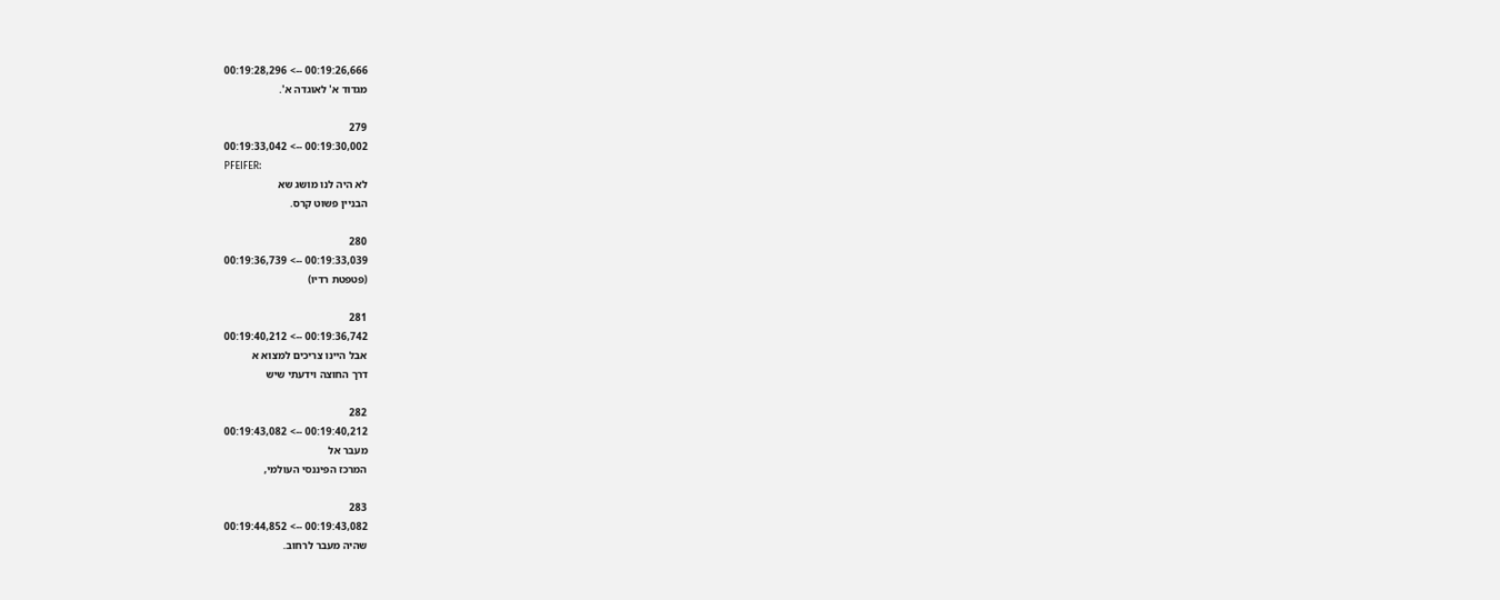00:19:26,666 --> 00:19:28,296
מגדוד א' לאוגדה א'.

279
00:19:30,002 --> 00:19:33,042
PFEIFER:
לא היה לנו מושג שא
הבניין פשוט קרס.

280
00:19:33,039 --> 00:19:36,739
(פטפטת רדיו)

281
00:19:36,742 --> 00:19:40,212
אבל היינו צריכים למצוא א
דרך החוצה וידעתי שיש

282
00:19:40,212 --> 00:19:43,082
מעבר אל
המרכז הפיננסי העולמי,

283
00:19:43,082 --> 00:19:44,852
שהיה מעבר לרחוב.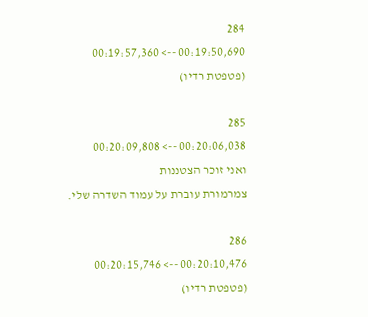284
00:19:50,690 --> 00:19:57,360
(פטפטת רדיו)

285
00:20:06,038 --> 00:20:09,808
ואני זוכר הצטננות
צמרמורת עוברת על עמוד השדרה שלי.

286
00:20:10,476 --> 00:20:15,746
(פטפטת רדיו)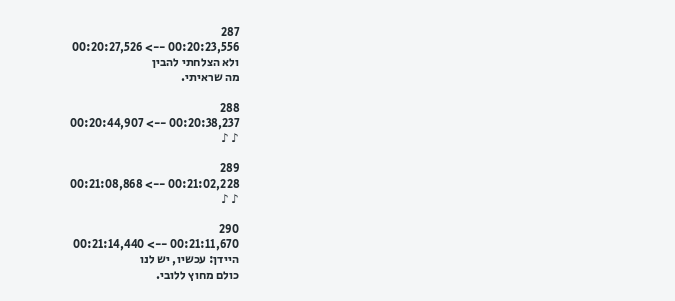287
00:20:23,556 --> 00:20:27,526
ולא הצלחתי להבין
מה שראיתי.

288
00:20:38,237 --> 00:20:44,907
♪ ♪

289
00:21:02,228 --> 00:21:08,868
♪ ♪

290
00:21:11,670 --> 00:21:14,440
היידן: עכשיו, יש לנו
כולם מחוץ ללובי.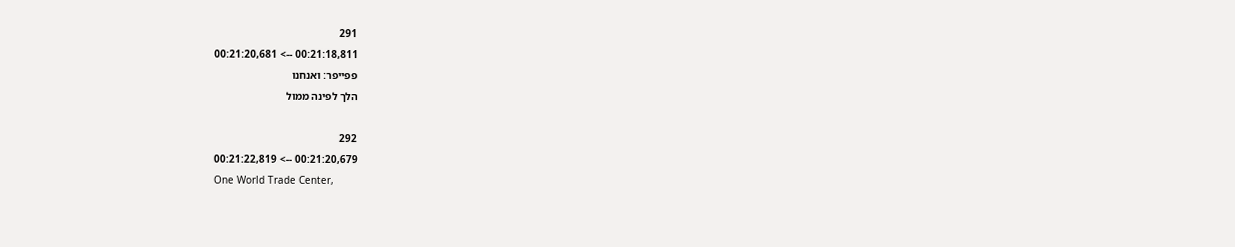291
00:21:18,811 --> 00:21:20,681
פפייפר: ואנחנו
הלך לפינה ממול

292
00:21:20,679 --> 00:21:22,819
One World Trade Center,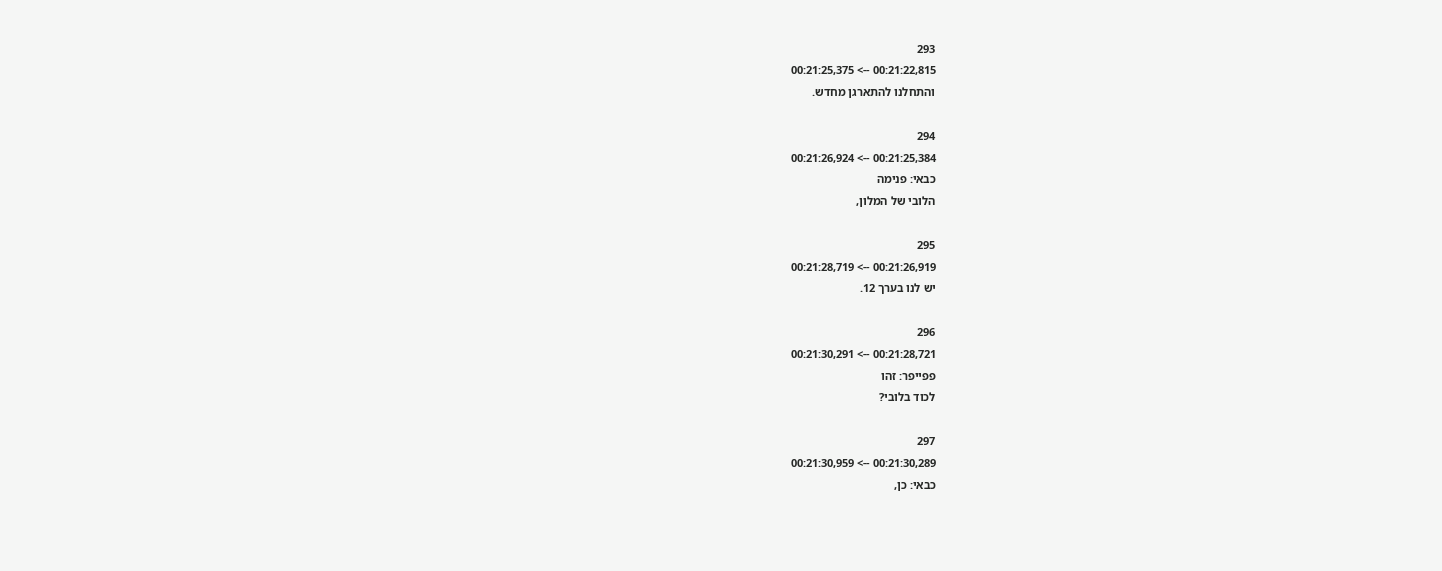293
00:21:22,815 --> 00:21:25,375
והתחלנו להתארגן מחדש.

294
00:21:25,384 --> 00:21:26,924
כבאי: פנימה
הלובי של המלון,

295
00:21:26,919 --> 00:21:28,719
יש לנו בערך 12.

296
00:21:28,721 --> 00:21:30,291
פפייפר: זהו
לכוד בלובי?

297
00:21:30,289 --> 00:21:30,959
כבאי: כן,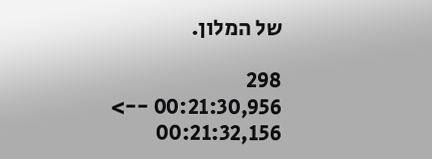של המלון.

298
00:21:30,956 --> 00:21:32,156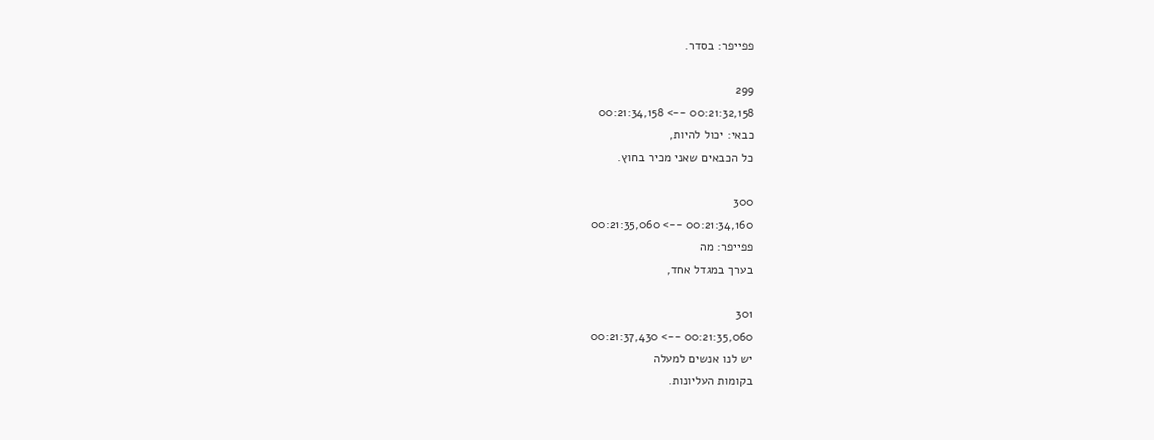פפייפר: בסדר.

299
00:21:32,158 --> 00:21:34,158
כבאי: יכול להיות,
כל הכבאים שאני מכיר בחוץ.

300
00:21:34,160 --> 00:21:35,060
פפייפר: מה
בערך במגדל אחד,

301
00:21:35,060 --> 00:21:37,430
יש לנו אנשים למעלה
בקומות העליונות.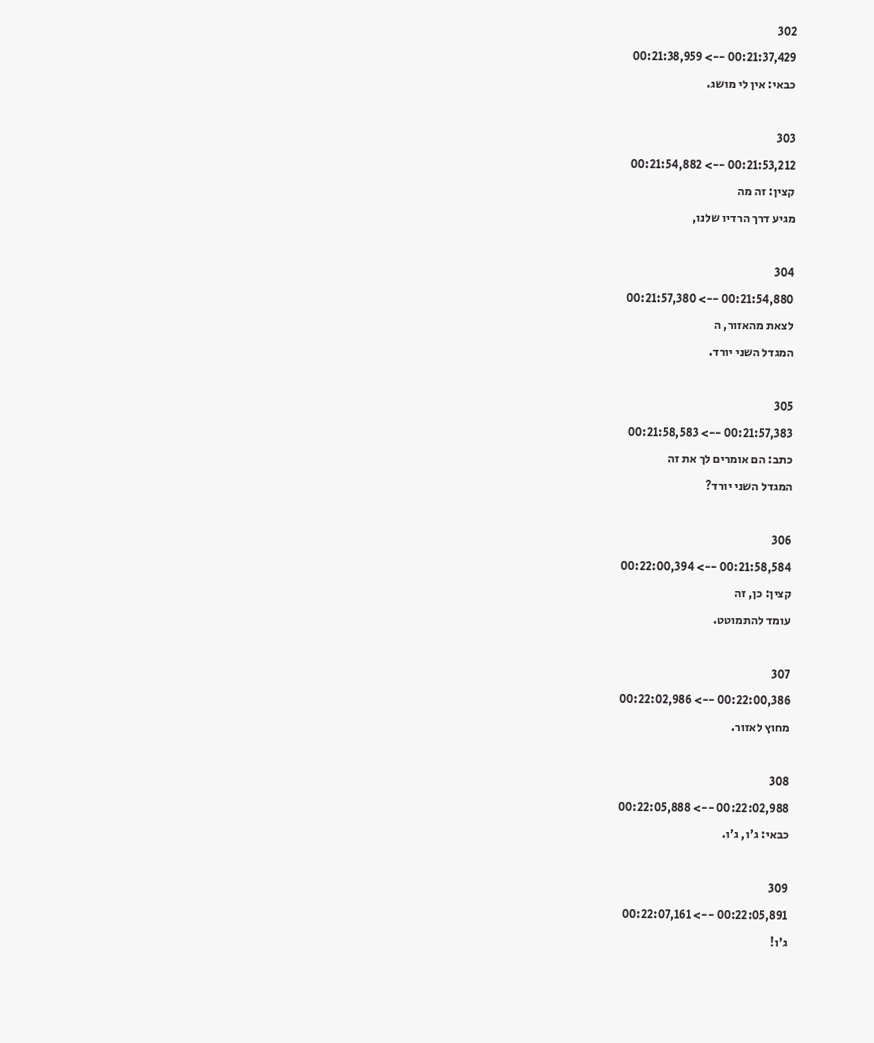302
00:21:37,429 --> 00:21:38,959
כבאי: אין לי מושג.

303
00:21:53,212 --> 00:21:54,882
קצין: זה מה
מגיע דרך הרדיו שלנו,

304
00:21:54,880 --> 00:21:57,380
לצאת מהאזור, ה
המגדל השני יורד.

305
00:21:57,383 --> 00:21:58,583
כתב: הם אומרים לך את זה
המגדל השני יורד?

306
00:21:58,584 --> 00:22:00,394
קצין: כן, זה
עומד להתמוטט.

307
00:22:00,386 --> 00:22:02,986
מחוץ לאזור.

308
00:22:02,988 --> 00:22:05,888
כבאי: ג'ו, ג'ו.

309
00:22:05,891 --> 00:22:07,161
ג'ו!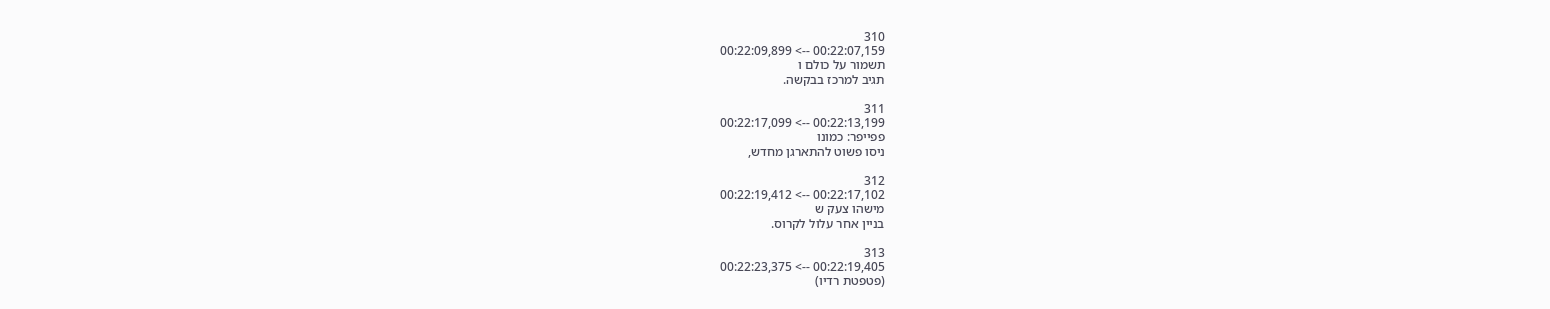310
00:22:07,159 --> 00:22:09,899
תשמור על כולם ו
תגיב למרכז בבקשה.

311
00:22:13,199 --> 00:22:17,099
פפייפר: כמונו
ניסו פשוט להתארגן מחדש,

312
00:22:17,102 --> 00:22:19,412
מישהו צעק ש
בניין אחר עלול לקרוס.

313
00:22:19,405 --> 00:22:23,375
(פטפטת רדיו)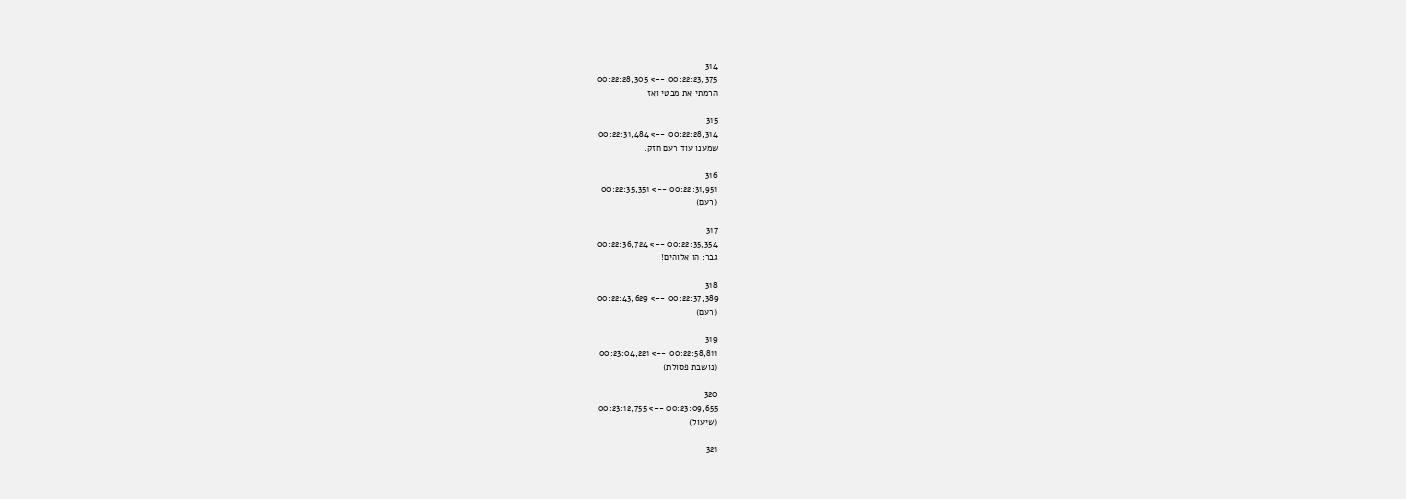314
00:22:23,375 --> 00:22:28,305
הרמתי את מבטי ואז

315
00:22:28,314 --> 00:22:31,484
שמענו עוד רעם חזק.

316
00:22:31,951 --> 00:22:35,351
(רעם)

317
00:22:35,354 --> 00:22:36,724
גבר: הו אלוהים!

318
00:22:37,389 --> 00:22:43,629
(רעם)

319
00:22:58,811 --> 00:23:04,221
(נושבת פסולת)

320
00:23:09,655 --> 00:23:12,755
(שיעול)

321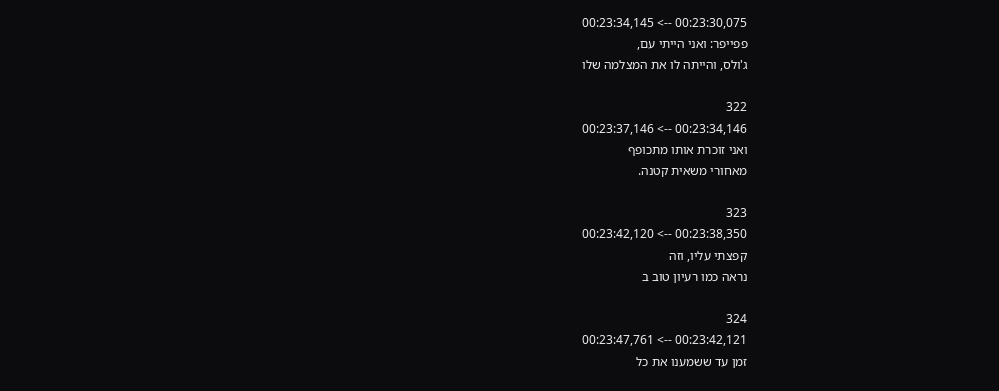00:23:30,075 --> 00:23:34,145
פפייפר: ואני הייתי עם,
ג'ולס, והייתה לו את המצלמה שלו

322
00:23:34,146 --> 00:23:37,146
ואני זוכרת אותו מתכופף
מאחורי משאית קטנה.

323
00:23:38,350 --> 00:23:42,120
קפצתי עליו, וזה
נראה כמו רעיון טוב ב

324
00:23:42,121 --> 00:23:47,761
זמן עד ששמענו את כל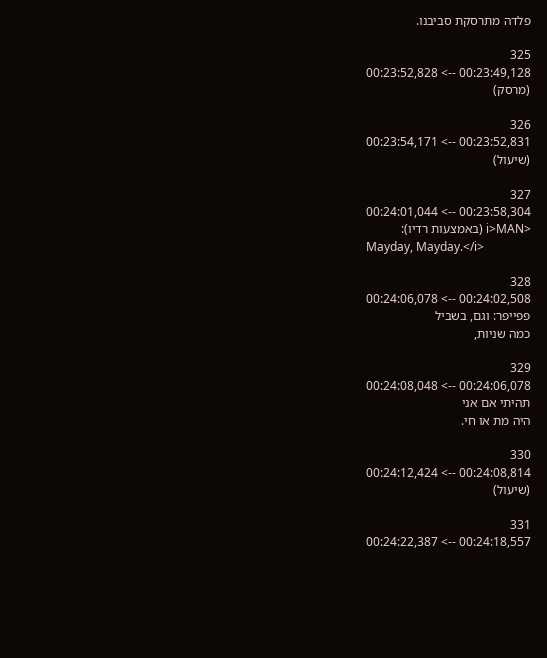פלדה מתרסקת סביבנו.

325
00:23:49,128 --> 00:23:52,828
(מרסק)

326
00:23:52,831 --> 00:23:54,171
(שיעול)

327
00:23:58,304 --> 00:24:01,044
<i>MAN (באמצעות רדיו):
Mayday, Mayday.</i>

328
00:24:02,508 --> 00:24:06,078
פפייפר: וגם, בשביל
כמה שניות,

329
00:24:06,078 --> 00:24:08,048
תהיתי אם אני
היה מת או חי.

330
00:24:08,814 --> 00:24:12,424
(שיעול)

331
00:24:18,557 --> 00:24:22,387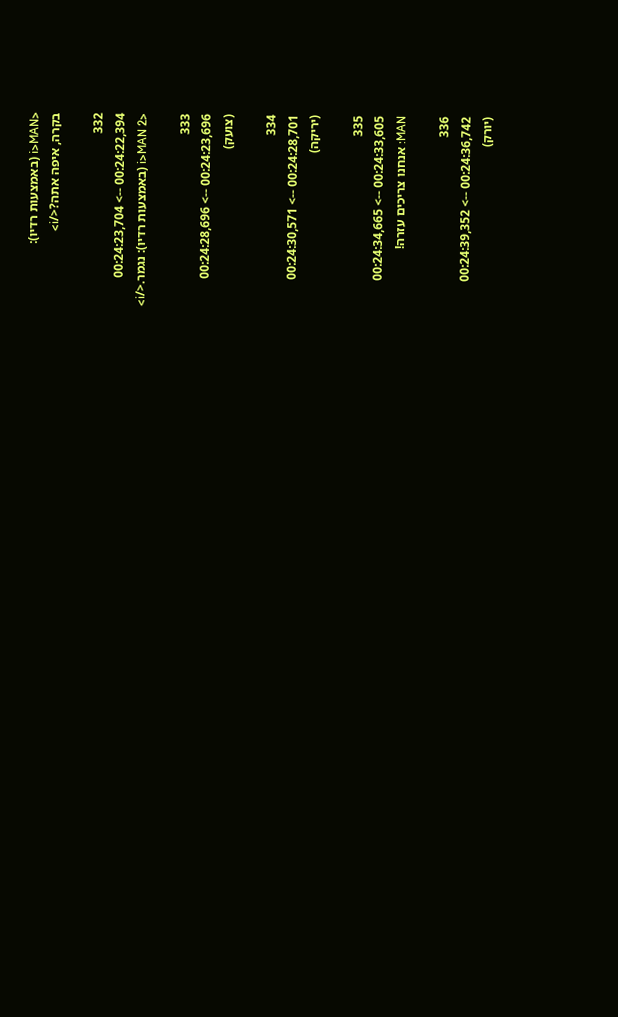<i>MAN (באמצעות רדיו):
בקרה, איפה אתה?</i>

332
00:24:22,394 --> 00:24:23,704
<i>MAN 2 (באמצעות רדיו): נגמר.</i>

333
00:24:23,696 --> 00:24:28,696
(צועק)

334
00:24:28,701 --> 00:24:30,571
(יריקה)

335
00:24:33,605 --> 00:24:34,665
MAN: אנחנו צריכים עזרה!

336
00:24:36,742 --> 00:24:39,352
(יורק)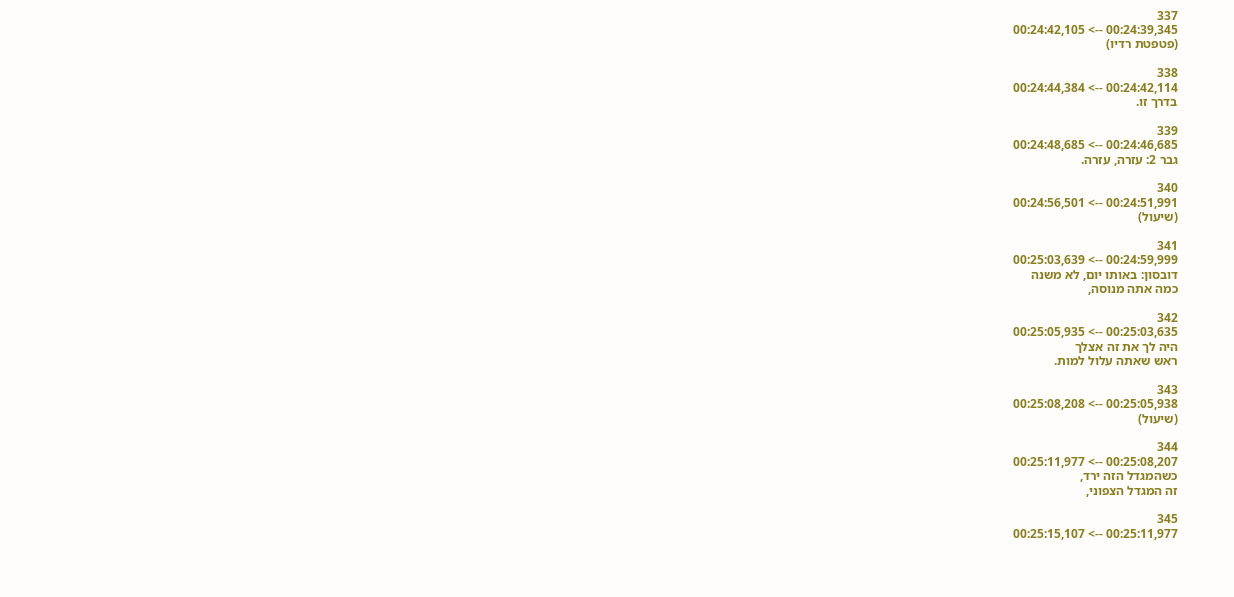337
00:24:39,345 --> 00:24:42,105
(פטפטת רדיו)

338
00:24:42,114 --> 00:24:44,384
בדרך זו.

339
00:24:46,685 --> 00:24:48,685
גבר 2: עזרה, עזרה.

340
00:24:51,991 --> 00:24:56,501
(שיעול)

341
00:24:59,999 --> 00:25:03,639
דובסון: באותו יום, לא משנה
כמה אתה מנוסה,

342
00:25:03,635 --> 00:25:05,935
היה לך את זה אצלך
ראש שאתה עלול למות.

343
00:25:05,938 --> 00:25:08,208
(שיעול)

344
00:25:08,207 --> 00:25:11,977
כשהמגדל הזה ירד,
זה המגדל הצפוני,

345
00:25:11,977 --> 00:25:15,107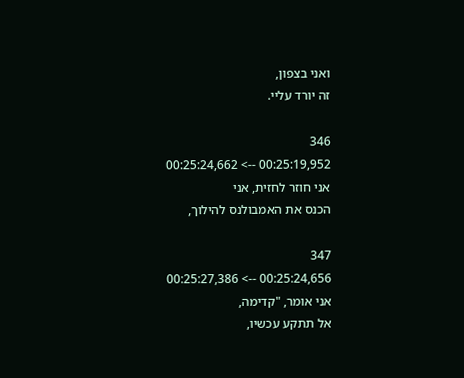ואני בצפון,
זה יורד עליי.

346
00:25:19,952 --> 00:25:24,662
אני חוזר לחזית, אני
הכנס את האמבולנס להילוך,

347
00:25:24,656 --> 00:25:27,386
אני אומר, "קדימה,
אל תתקע עכשיו,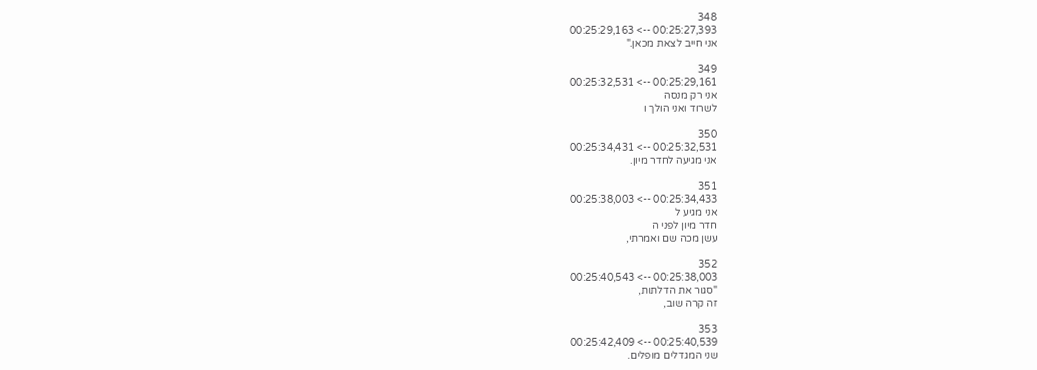348
00:25:27,393 --> 00:25:29,163
אני חייב לצאת מכאן."

349
00:25:29,161 --> 00:25:32,531
אני רק מנסה
לשרוד ואני הולך ו

350
00:25:32,531 --> 00:25:34,431
אני מגיעה לחדר מיון.

351
00:25:34,433 --> 00:25:38,003
אני מגיע ל
חדר מיון לפני ה
עשן מכה שם ואמרתי,

352
00:25:38,003 --> 00:25:40,543
"סגור את הדלתות,
זה קרה שוב,

353
00:25:40,539 --> 00:25:42,409
שני המגדלים מופלים.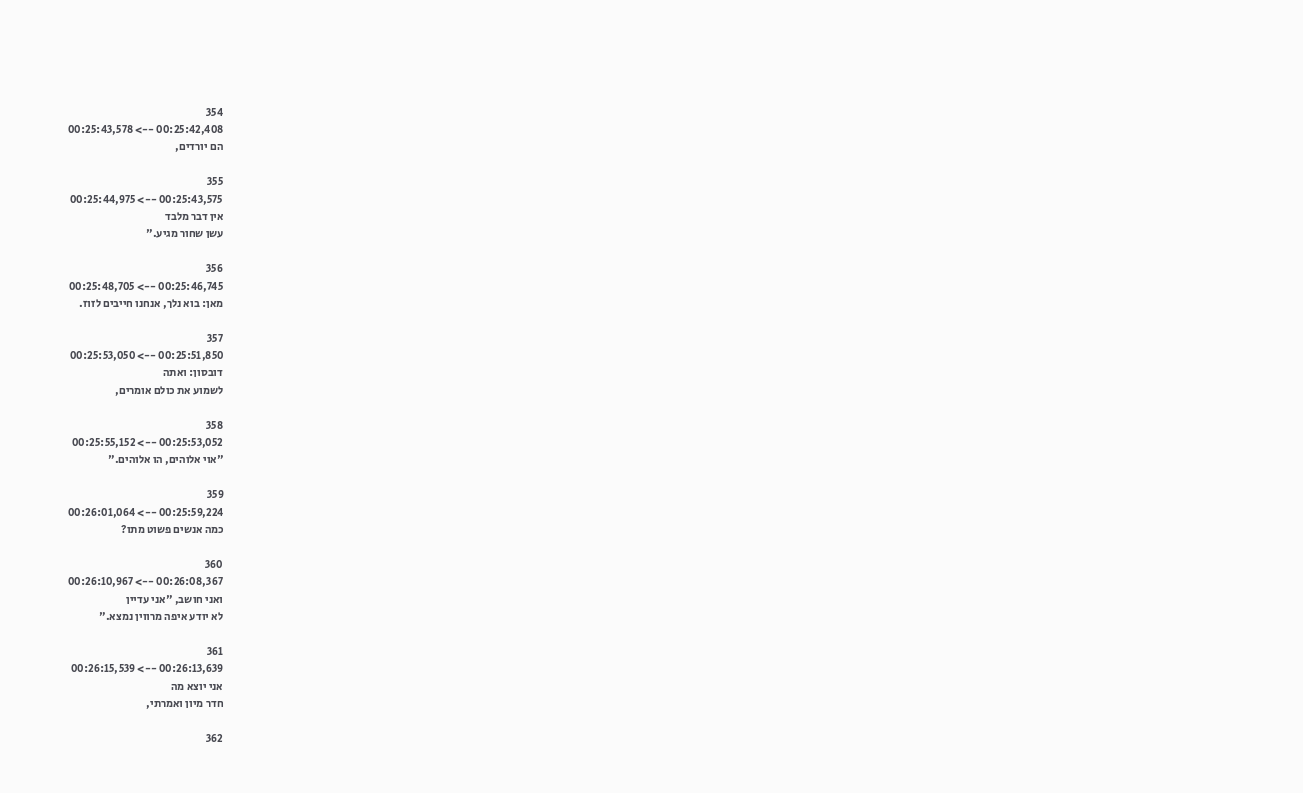354
00:25:42,408 --> 00:25:43,578
הם יורדים,

355
00:25:43,575 --> 00:25:44,975
אין דבר מלבד
עשן שחור מגיע."

356
00:25:46,745 --> 00:25:48,705
מאן: בוא נלך, אנחנו חייבים לזוז.

357
00:25:51,850 --> 00:25:53,050
דובסון: ואתה
לשמוע את כולם אומרים,

358
00:25:53,052 --> 00:25:55,152
"אוי אלוהים, הו אלוהים."

359
00:25:59,224 --> 00:26:01,064
כמה אנשים פשוט מתו?

360
00:26:08,367 --> 00:26:10,967
ואני חושב, "אני עדיין
לא יודע איפה מרווין נמצא."

361
00:26:13,639 --> 00:26:15,539
אני יוצא מה
חדר מיון ואמרתי,

362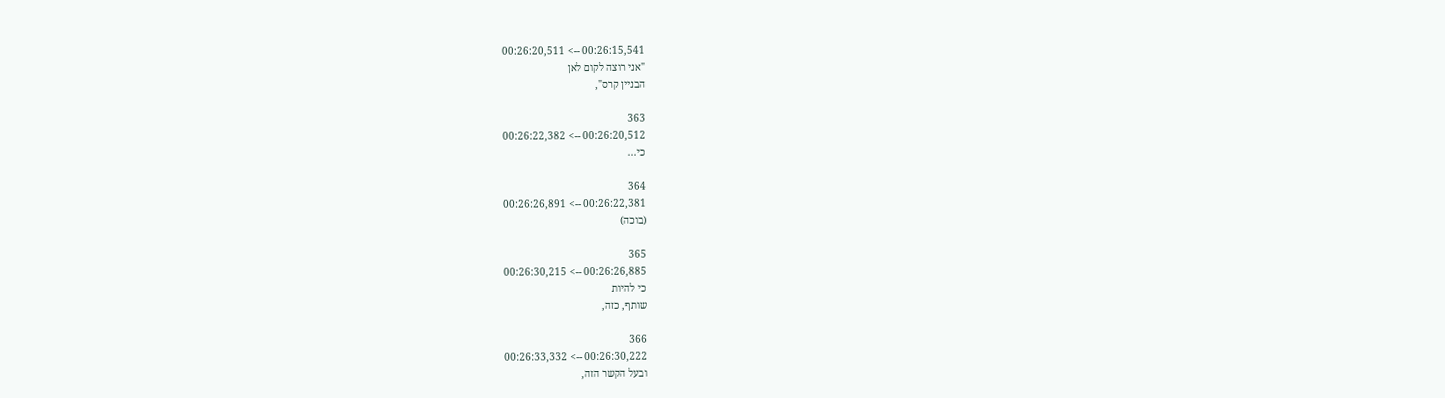00:26:15,541 --> 00:26:20,511
"אני רוצה לקום לאן
הבניין קרס",

363
00:26:20,512 --> 00:26:22,382
כי...

364
00:26:22,381 --> 00:26:26,891
(בוכה)

365
00:26:26,885 --> 00:26:30,215
כי להיות
שותף, כזה,

366
00:26:30,222 --> 00:26:33,332
ובעל הקשר הזה,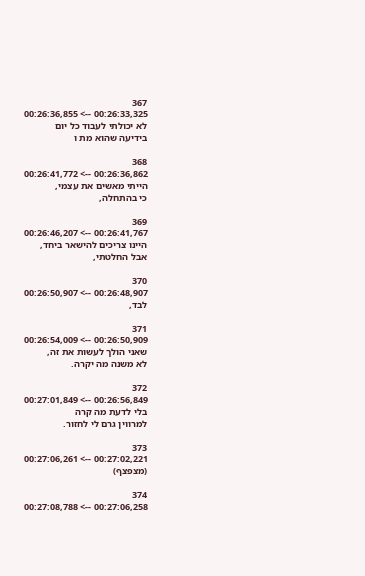367
00:26:33,325 --> 00:26:36,855
לא יכולתי לעבוד כל יום
בידיעה שהוא מת ו

368
00:26:36,862 --> 00:26:41,772
הייתי מאשים את עצמי,
כי בהתחלה,

369
00:26:41,767 --> 00:26:46,207
היינו צריכים להישאר ביחד,
אבל החלטתי,

370
00:26:48,907 --> 00:26:50,907
לבד,

371
00:26:50,909 --> 00:26:54,009
שאני הולך לעשות את זה,
לא משנה מה יקרה.

372
00:26:56,849 --> 00:27:01,849
בלי לדעת מה קרה
למרווין גרם לי לחזור.

373
00:27:02,221 --> 00:27:06,261
(מצפצף)

374
00:27:06,258 --> 00:27:08,788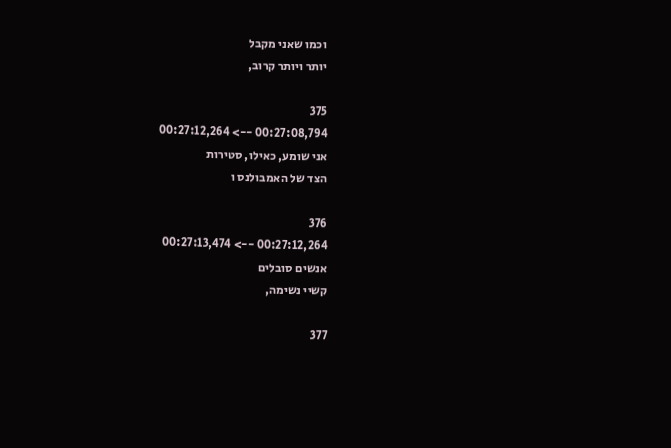וכמו שאני מקבל
יותר ויותר קרוב,

375
00:27:08,794 --> 00:27:12,264
אני שומע, כאילו, סטירות
הצד של האמבולנס ו

376
00:27:12,264 --> 00:27:13,474
אנשים סובלים
קשיי נשימה,

377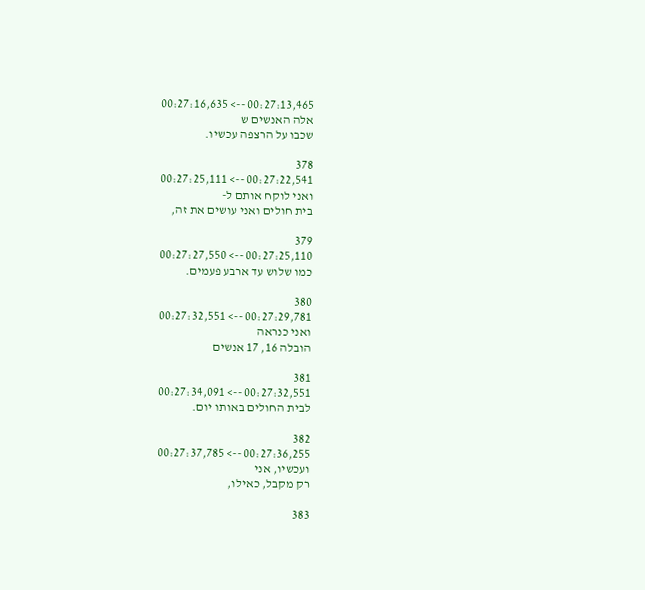00:27:13,465 --> 00:27:16,635
אלה האנשים ש
שכבו על הרצפה עכשיו.

378
00:27:22,541 --> 00:27:25,111
ואני לוקח אותם ל-
בית חולים ואני עושים את זה,

379
00:27:25,110 --> 00:27:27,550
כמו שלוש עד ארבע פעמים.

380
00:27:29,781 --> 00:27:32,551
ואני כנראה
הובלה 16, 17 אנשים

381
00:27:32,551 --> 00:27:34,091
לבית החולים באותו יום.

382
00:27:36,255 --> 00:27:37,785
ועכשיו, אני
רק מקבל, כאילו,

383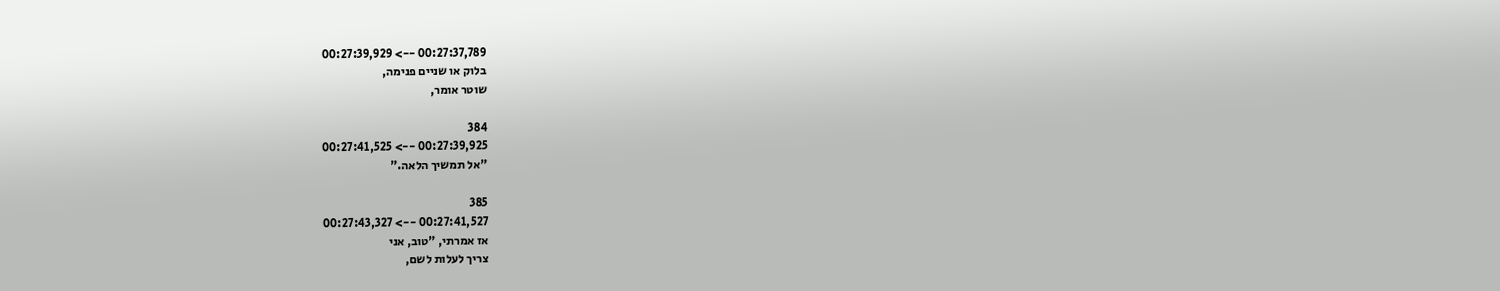00:27:37,789 --> 00:27:39,929
בלוק או שניים פנימה,
שוטר אומר,

384
00:27:39,925 --> 00:27:41,525
"אל תמשיך הלאה."

385
00:27:41,527 --> 00:27:43,327
אז אמרתי, "טוב, אני
צריך לעלות לשם,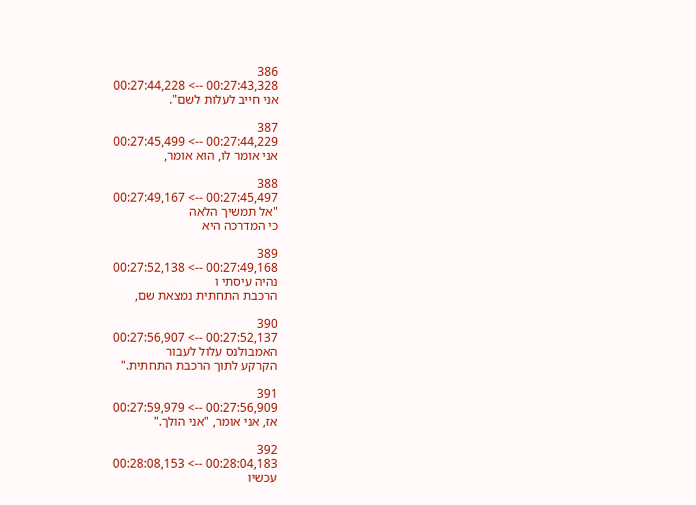386
00:27:43,328 --> 00:27:44,228
אני חייב לעלות לשם".

387
00:27:44,229 --> 00:27:45,499
אני אומר לו, הוא אומר,

388
00:27:45,497 --> 00:27:49,167
"אל תמשיך הלאה
כי המדרכה היא

389
00:27:49,168 --> 00:27:52,138
נהיה עיסתי ו
הרכבת התחתית נמצאת שם,

390
00:27:52,137 --> 00:27:56,907
האמבולנס עלול לעבור
הקרקע לתוך הרכבת התחתית."

391
00:27:56,909 --> 00:27:59,979
אז, אני אומר, "אני הולך."

392
00:28:04,183 --> 00:28:08,153
עכשיו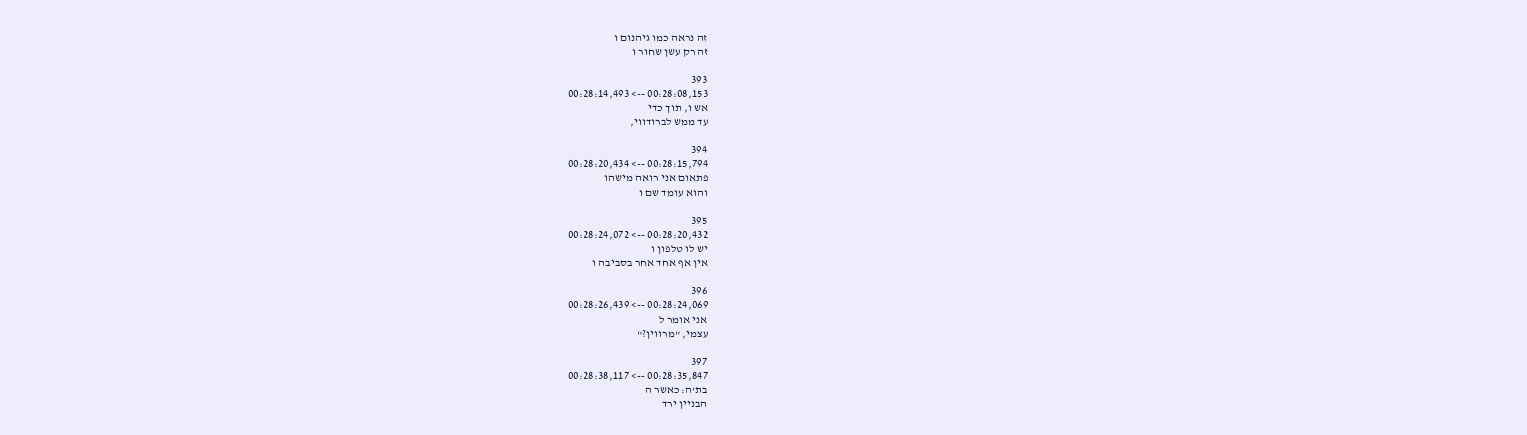זה נראה כמו גיהנום ו
זה רק עשן שחור ו

393
00:28:08,153 --> 00:28:14,493
אש ו, תוך כדי
עד ממש לברודווי,

394
00:28:15,794 --> 00:28:20,434
פתאום אני רואה מישהו
והוא עומד שם ו

395
00:28:20,432 --> 00:28:24,072
יש לו טלפון ו
אין אף אחד אחר בסביבה ו

396
00:28:24,069 --> 00:28:26,439
אני אומר ל
עצמי, "מרווין?"

397
00:28:35,847 --> 00:28:38,117
בת'ה: כאשר ה
הבניין ירד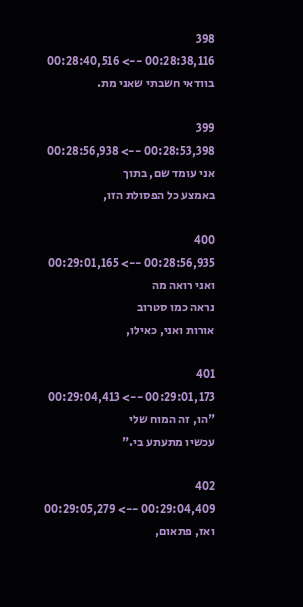398
00:28:38,116 --> 00:28:40,516
בוודאי חשבתי שאני מת.

399
00:28:53,398 --> 00:28:56,938
אני עומד שם, בתוך
באמצע כל הפסולת הזו,

400
00:28:56,935 --> 00:29:01,165
ואני רואה מה
נראה כמו סטרוב
אורות ואני, כאילו,

401
00:29:01,173 --> 00:29:04,413
"הו, זה המוח שלי
עכשיו מתעתע בי."

402
00:29:04,409 --> 00:29:05,279
ואז, פתאום,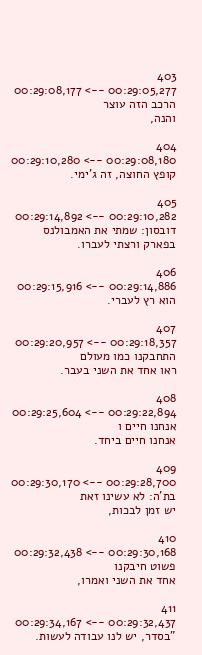403
00:29:05,277 --> 00:29:08,177
הרכב הזה עוצר
והנה,

404
00:29:08,180 --> 00:29:10,280
קופץ החוצה, זה ג'ימי.

405
00:29:10,282 --> 00:29:14,892
דובסון: שמתי את האמבולנס
בפארק ורצתי לעברו.

406
00:29:14,886 --> 00:29:15,916
הוא רץ לעברי.

407
00:29:18,357 --> 00:29:20,957
התחבקנו כמו מעולם
ראו אחד את השני בעבר.

408
00:29:22,894 --> 00:29:25,604
אנחנו חיים ו
אנחנו חיים ביחד.

409
00:29:28,700 --> 00:29:30,170
בת'ה: לא עשינו זאת
יש זמן לבכות,

410
00:29:30,168 --> 00:29:32,438
פשוט חיבקנו
אחד את השני ואמרו,

411
00:29:32,437 --> 00:29:34,167
"בסדר, יש לנו עבודה לעשות.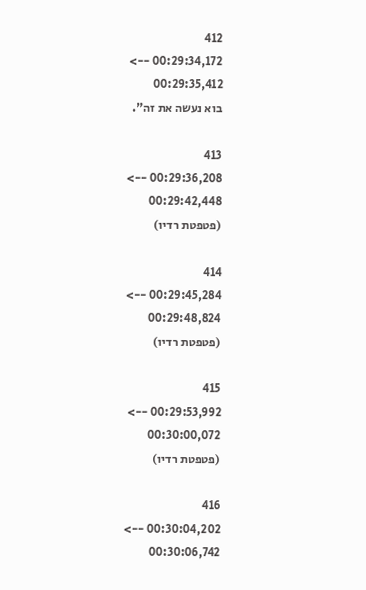412
00:29:34,172 --> 00:29:35,412
בוא נעשה את זה".

413
00:29:36,208 --> 00:29:42,448
(פטפטת רדיו)

414
00:29:45,284 --> 00:29:48,824
(פטפטת רדיו)

415
00:29:53,992 --> 00:30:00,072
(פטפטת רדיו)

416
00:30:04,202 --> 00:30:06,742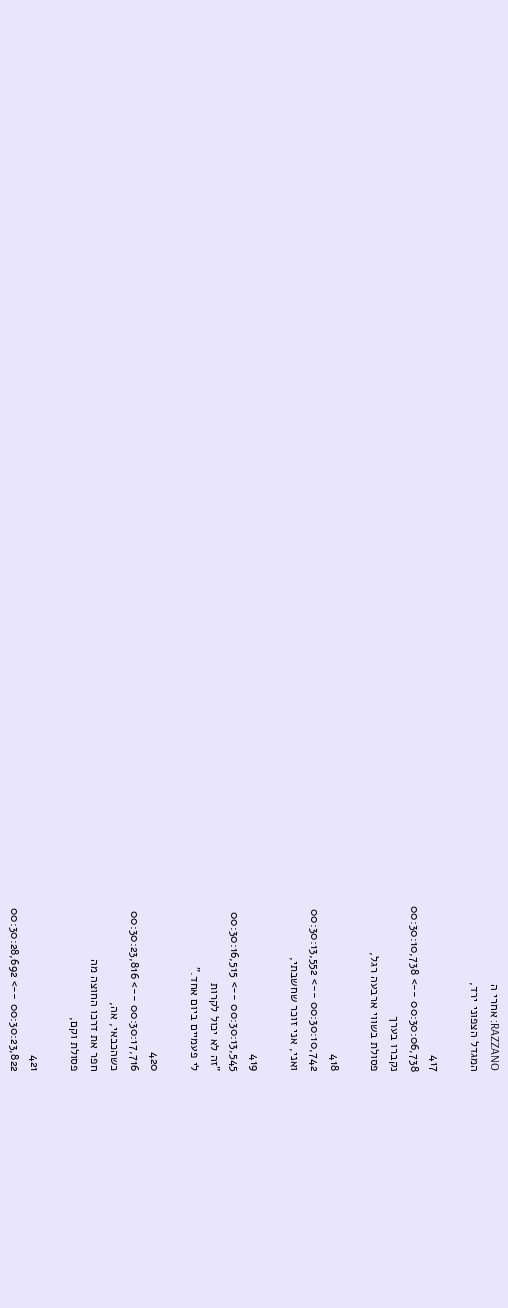RAZZANO: אחרי ה
המגדל הצפוני ירד,

417
00:30:06,738 --> 00:30:10,738
נקברו בערך
פסולת בשווי ארבעה רגל,

418
00:30:10,742 --> 00:30:13,552
ואני, אני זוכר שחשבתי,

419
00:30:13,545 --> 00:30:16,515
"זה לא יכול לקרות
לי פעמיים ביום אחד."

420
00:30:17,716 --> 00:30:23,816
כשהכבאי, אה,
חפר את דרכו החוצה מה
פסולת וקם,

421
00:30:23,822 --> 00:30:28,692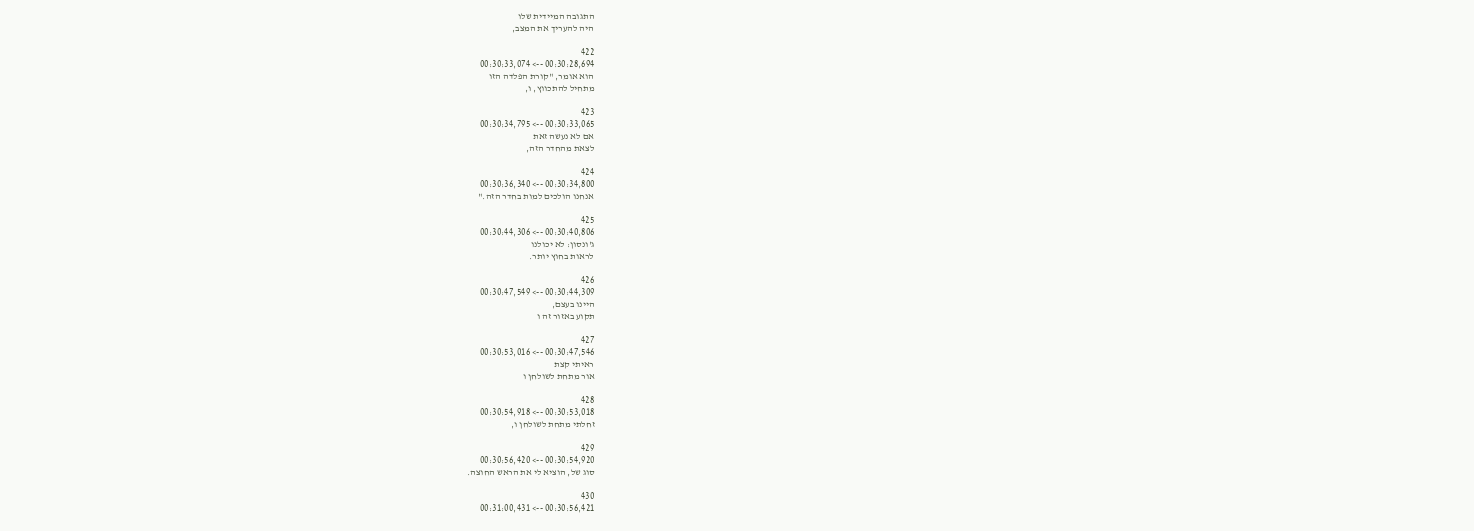התגובה המיידית שלו
היה להעריך את המצב,

422
00:30:28,694 --> 00:30:33,074
הוא אומר, "קורת הפלדה הזו
מתחיל להתכווץ, ו,

423
00:30:33,065 --> 00:30:34,795
אם לא נעשה זאת
לצאת מהחדר הזה,

424
00:30:34,800 --> 00:30:36,340
אנחנו הולכים למות בחדר הזה."

425
00:30:40,806 --> 00:30:44,306
ג'ונסון: לא יכולנו
לראות בחוץ יותר.

426
00:30:44,309 --> 00:30:47,549
היינו בעצם,
תקוע באזור זה ו

427
00:30:47,546 --> 00:30:53,016
ראיתי קצת
אור מתחת לשולחן ו

428
00:30:53,018 --> 00:30:54,918
זחלתי מתחת לשולחן ו,

429
00:30:54,920 --> 00:30:56,420
סוג של, הוציא לי את הראש החוצה.

430
00:30:56,421 --> 00:31:00,431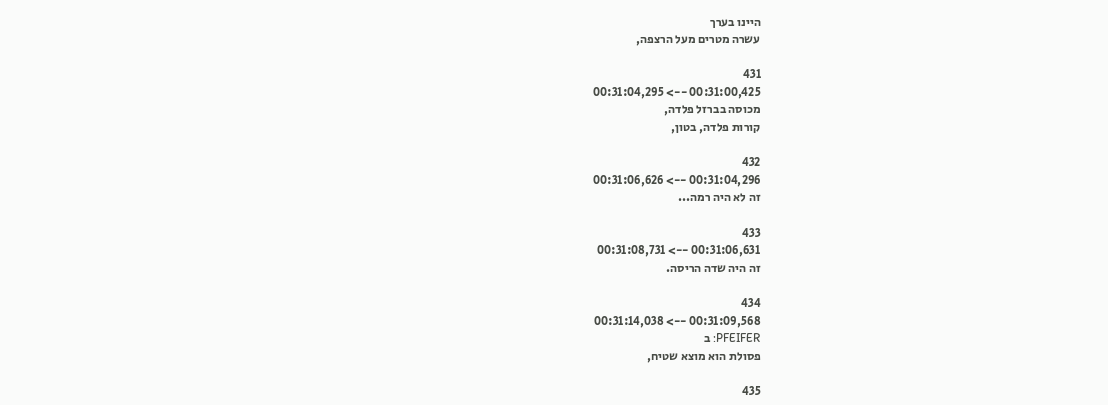היינו בערך
עשרה מטרים מעל הרצפה,

431
00:31:00,425 --> 00:31:04,295
מכוסה בברזל פלדה,
קורות פלדה, בטון,

432
00:31:04,296 --> 00:31:06,626
זה לא היה רמה...

433
00:31:06,631 --> 00:31:08,731
זה היה שדה הריסה.

434
00:31:09,568 --> 00:31:14,038
PFEIFER: ב
פסולת הוא מוצא שטיח,

435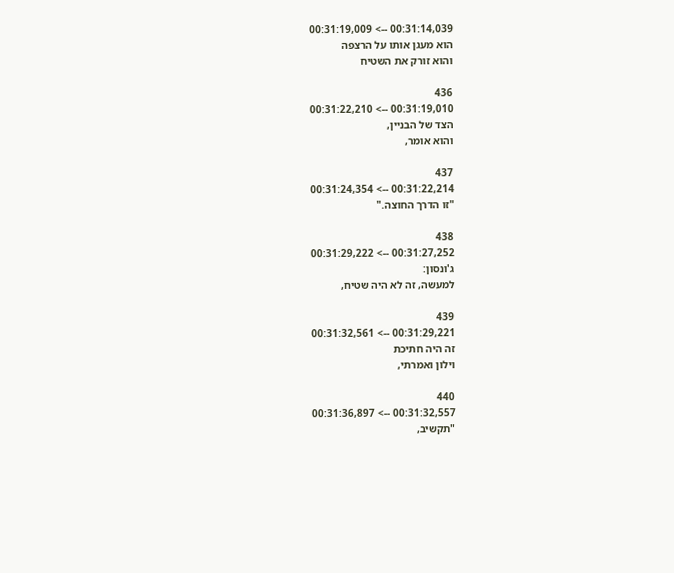00:31:14,039 --> 00:31:19,009
הוא מעגן אותו על הרצפה
והוא זורק את השטיח

436
00:31:19,010 --> 00:31:22,210
הצד של הבניין,
והוא אומר,

437
00:31:22,214 --> 00:31:24,354
"זו הדרך החוצה."

438
00:31:27,252 --> 00:31:29,222
ג'ונסון:
למעשה, זה לא היה שטיח,

439
00:31:29,221 --> 00:31:32,561
זה היה חתיכת
וילון ואמרתי,

440
00:31:32,557 --> 00:31:36,897
"תקשיב,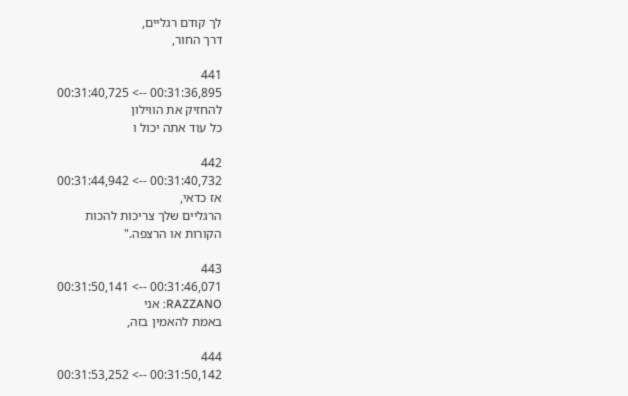לך קודם רגליים,
דרך החור,

441
00:31:36,895 --> 00:31:40,725
להחזיק את הווילון
כל עוד אתה יכול ו

442
00:31:40,732 --> 00:31:44,942
אז כדאי,
הרגליים שלך צריכות להכות
הקורות או הרצפה."

443
00:31:46,071 --> 00:31:50,141
RAZZANO: אני
באמת להאמין בזה,

444
00:31:50,142 --> 00:31:53,252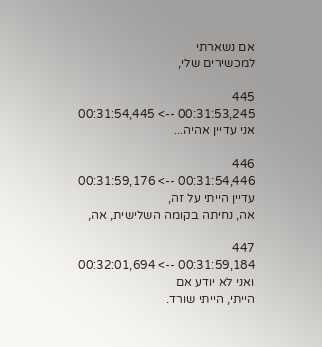אם נשארתי
למכשירים שלי,

445
00:31:53,245 --> 00:31:54,445
אני עדיין אהיה...

446
00:31:54,446 --> 00:31:59,176
עדיין הייתי על זה,
אה, נחיתה בקומה השלישית, אה,

447
00:31:59,184 --> 00:32:01,694
ואני לא יודע אם
הייתי, הייתי שורד.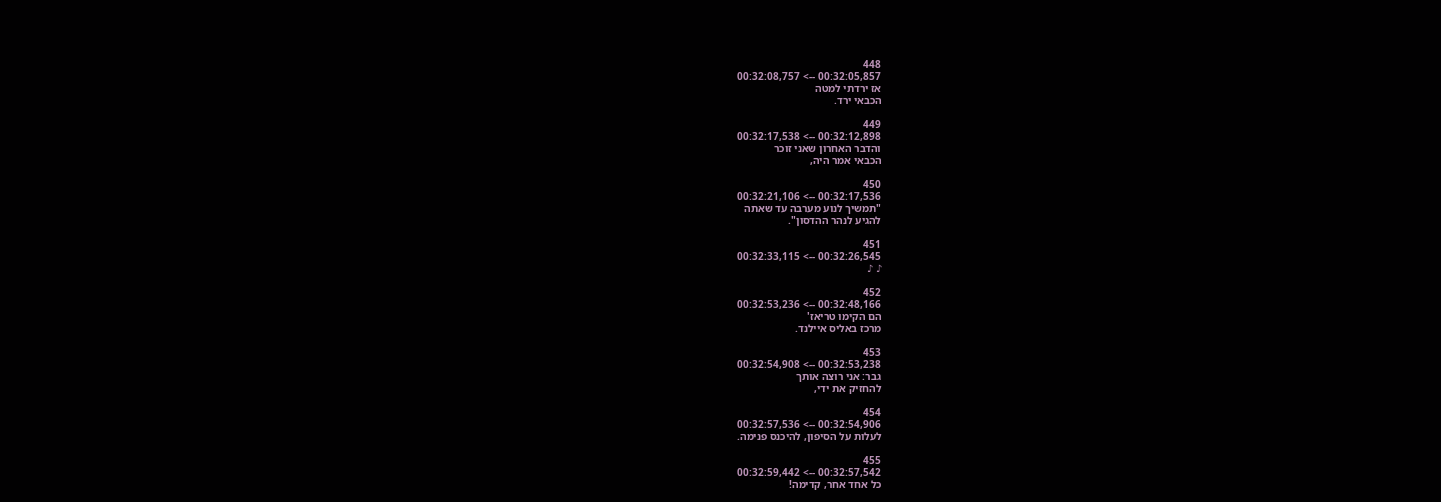448
00:32:05,857 --> 00:32:08,757
אז ירדתי למטה
הכבאי ירד.

449
00:32:12,898 --> 00:32:17,538
והדבר האחרון שאני זוכר
הכבאי אמר היה,

450
00:32:17,536 --> 00:32:21,106
"תמשיך לנוע מערבה עד שאתה
להגיע לנהר ההדסון".

451
00:32:26,545 --> 00:32:33,115
♪ ♪

452
00:32:48,166 --> 00:32:53,236
הם הקימו טריאז'
מרכז באליס איילנד.

453
00:32:53,238 --> 00:32:54,908
גבר: אני רוצה אותך
להחזיק את ידי,

454
00:32:54,906 --> 00:32:57,536
לעלות על הסיפון, להיכנס פנימה.

455
00:32:57,542 --> 00:32:59,442
כל אחד אחר, קדימה!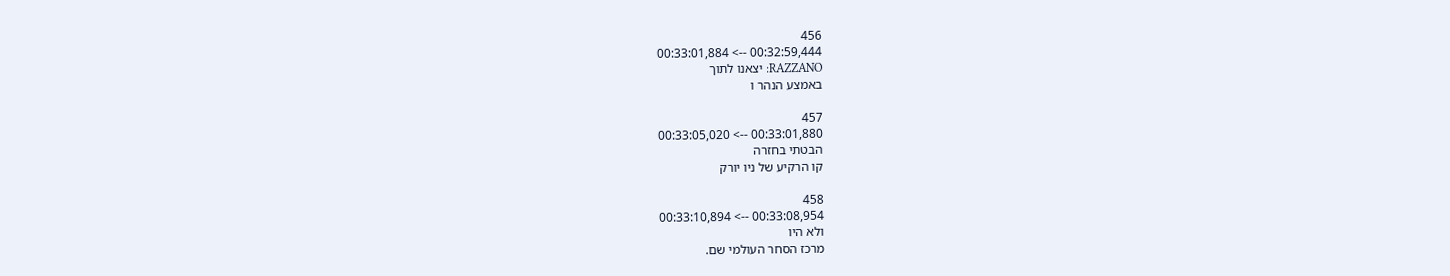456
00:32:59,444 --> 00:33:01,884
RAZZANO: יצאנו לתוך
באמצע הנהר ו

457
00:33:01,880 --> 00:33:05,020
הבטתי בחזרה
קו הרקיע של ניו יורק

458
00:33:08,954 --> 00:33:10,894
ולא היו
מרכז הסחר העולמי שם.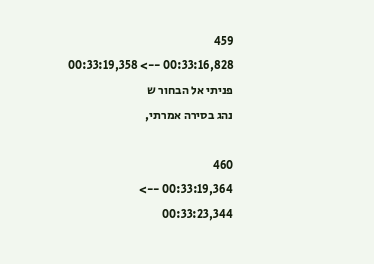459
00:33:16,828 --> 00:33:19,358
פניתי אל הבחור ש
נהג בסירה אמרתי,

460
00:33:19,364 --> 00:33:23,344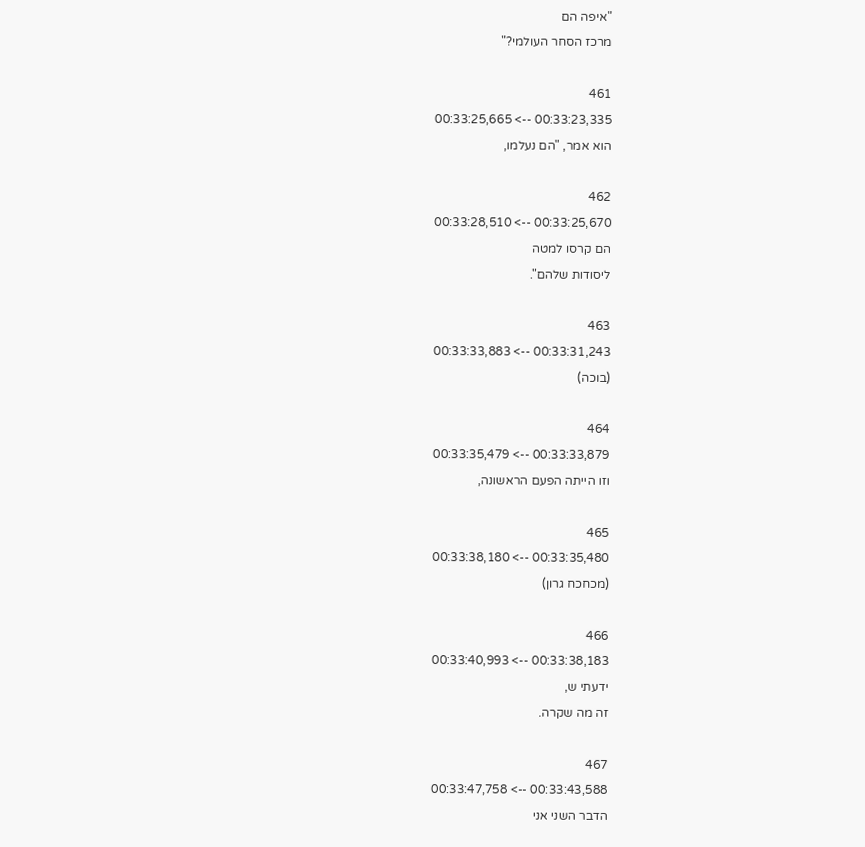"איפה הם
מרכז הסחר העולמי?"

461
00:33:23,335 --> 00:33:25,665
הוא אמר, "הם נעלמו,

462
00:33:25,670 --> 00:33:28,510
הם קרסו למטה
ליסודות שלהם".

463
00:33:31,243 --> 00:33:33,883
(בוכה)

464
00:33:33,879 --> 00:33:35,479
וזו הייתה הפעם הראשונה,

465
00:33:35,480 --> 00:33:38,180
(מכחכח גרון)

466
00:33:38,183 --> 00:33:40,993
ידעתי ש,
זה מה שקרה.

467
00:33:43,588 --> 00:33:47,758
הדבר השני אני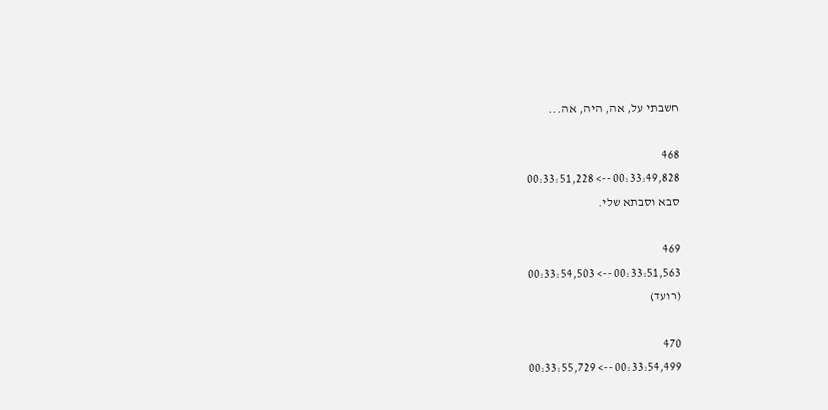חשבתי על, אה, היה, אה...

468
00:33:49,828 --> 00:33:51,228
סבא וסבתא שלי.

469
00:33:51,563 --> 00:33:54,503
(רועד)

470
00:33:54,499 --> 00:33:55,729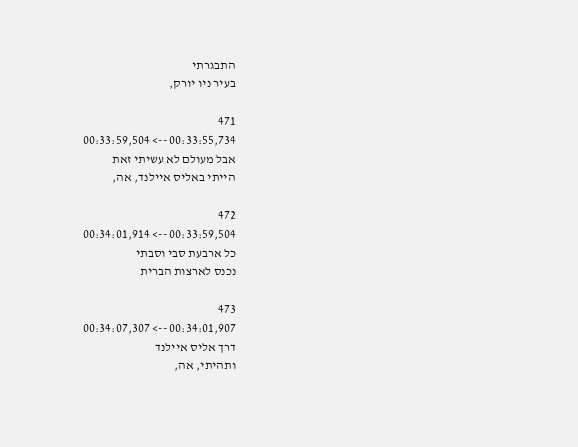התבגרתי
בעיר ניו יורק,

471
00:33:55,734 --> 00:33:59,504
אבל מעולם לא עשיתי זאת
הייתי באליס איילנד, אה,

472
00:33:59,504 --> 00:34:01,914
כל ארבעת סבי וסבתי
נכנס לארצות הברית

473
00:34:01,907 --> 00:34:07,307
דרך אליס איילנד
ותהיתי, אה,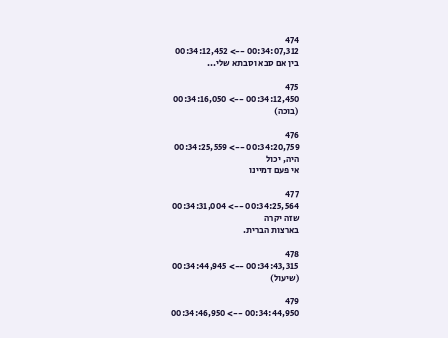474
00:34:07,312 --> 00:34:12,452
בין אם סבא וסבתא שלי...

475
00:34:12,450 --> 00:34:16,050
(בוכה)

476
00:34:20,759 --> 00:34:25,559
היה, יכול
אי פעם דמיינו

477
00:34:25,564 --> 00:34:31,004
שזה יקרה
בארצות הברית.

478
00:34:43,315 --> 00:34:44,945
(שיעול)

479
00:34:44,950 --> 00:34:46,950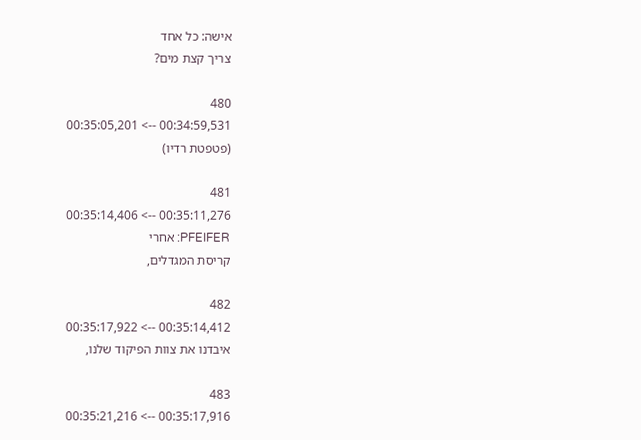אישה: כל אחד
צריך קצת מים?

480
00:34:59,531 --> 00:35:05,201
(פטפטת רדיו)

481
00:35:11,276 --> 00:35:14,406
PFEIFER: אחרי
קריסת המגדלים,

482
00:35:14,412 --> 00:35:17,922
איבדנו את צוות הפיקוד שלנו,

483
00:35:17,916 --> 00:35:21,216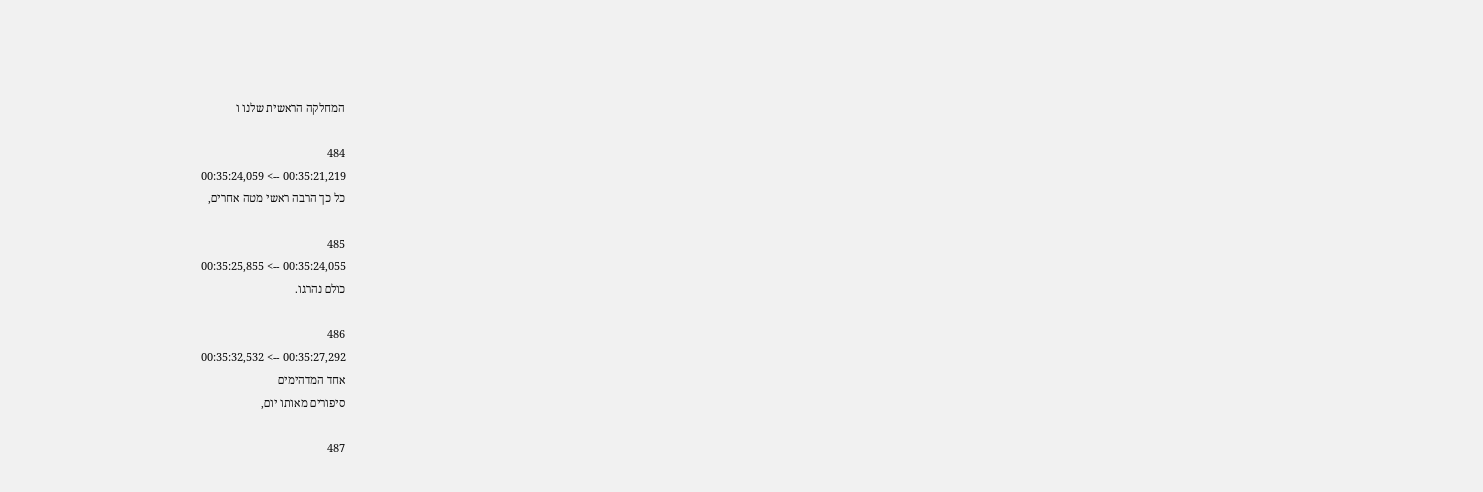המחלקה הראשית שלנו ו

484
00:35:21,219 --> 00:35:24,059
כל כך הרבה ראשי מטה אחרים,

485
00:35:24,055 --> 00:35:25,855
כולם נהרגו.

486
00:35:27,292 --> 00:35:32,532
אחד המדהימים
סיפורים מאותו יום,

487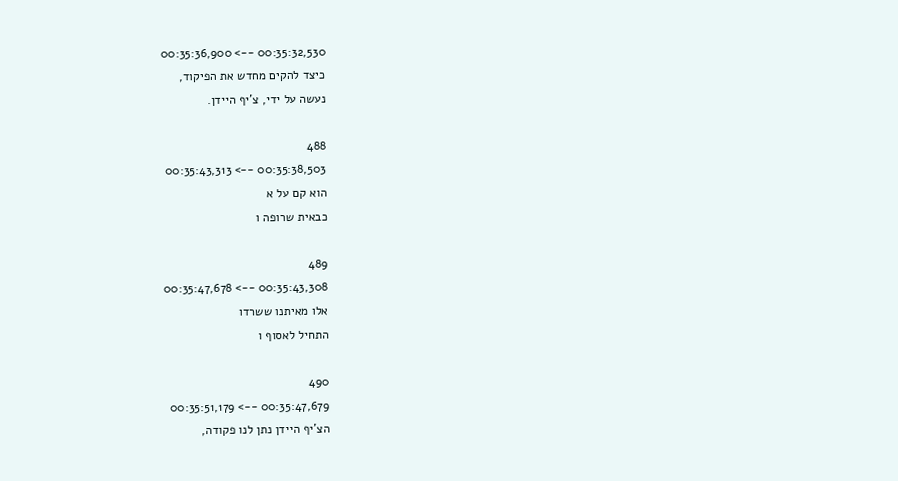00:35:32,530 --> 00:35:36,900
כיצד להקים מחדש את הפיקוד,
נעשה על ידי, צ'יף היידן.

488
00:35:38,503 --> 00:35:43,313
הוא קם על א
כבאית שרופה ו

489
00:35:43,308 --> 00:35:47,678
אלו מאיתנו ששרדו
התחיל לאסוף ו

490
00:35:47,679 --> 00:35:51,179
הצ'יף היידן נתן לנו פקודה,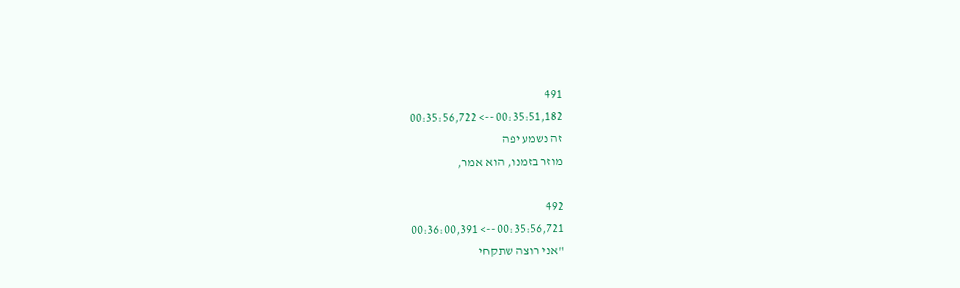491
00:35:51,182 --> 00:35:56,722
זה נשמע יפה
מוזר בזמנו, הוא אמר,

492
00:35:56,721 --> 00:36:00,391
"אני רוצה שתקחי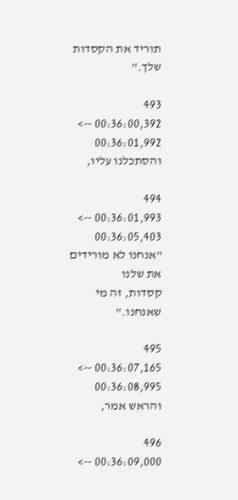תוריד את הקסדות שלך."

493
00:36:00,392 --> 00:36:01,992
והסתכלנו עליו,

494
00:36:01,993 --> 00:36:05,403
"אנחנו לא מורידים את שלנו
קסדות, זה מי שאנחנו."

495
00:36:07,165 --> 00:36:08,995
והראש אמר,

496
00:36:09,000 -->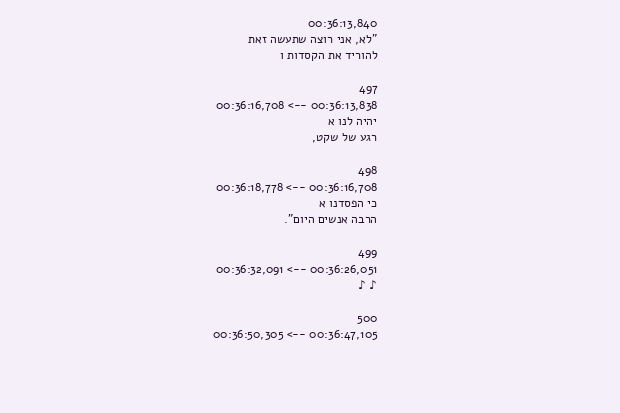00:36:13,840
"לא, אני רוצה שתעשה זאת
להוריד את הקסדות ו

497
00:36:13,838 --> 00:36:16,708
יהיה לנו א
רגע של שקט,

498
00:36:16,708 --> 00:36:18,778
כי הפסדנו א
הרבה אנשים היום".

499
00:36:26,051 --> 00:36:32,091
♪ ♪

500
00:36:47,105 --> 00:36:50,305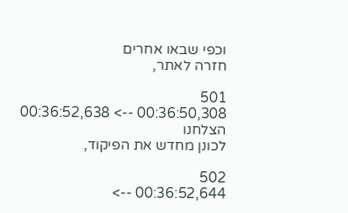וכפי שבאו אחרים
חזרה לאתר,

501
00:36:50,308 --> 00:36:52,638
הצלחנו
לכונן מחדש את הפיקוד,

502
00:36:52,644 -->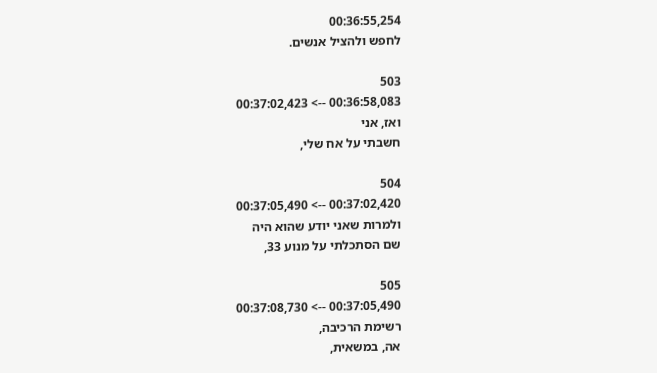00:36:55,254
לחפש ולהציל אנשים.

503
00:36:58,083 --> 00:37:02,423
ואז, אני
חשבתי על אח שלי,

504
00:37:02,420 --> 00:37:05,490
ולמרות שאני יודע שהוא היה
שם הסתכלתי על מנוע 33,

505
00:37:05,490 --> 00:37:08,730
רשימת הרכיבה,
אה, במשאית,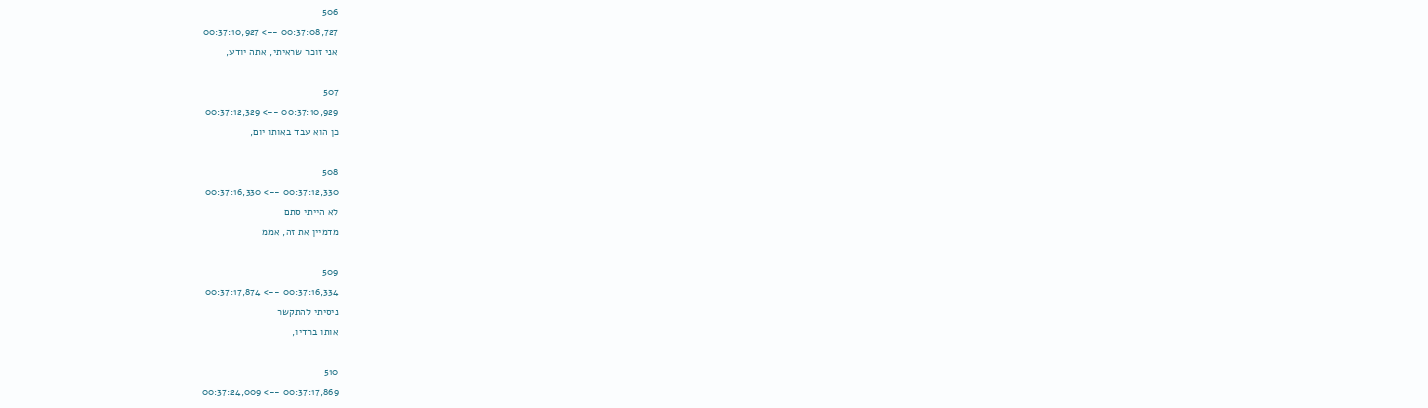506
00:37:08,727 --> 00:37:10,927
אני זוכר שראיתי, אתה יודע,

507
00:37:10,929 --> 00:37:12,329
כן הוא עבד באותו יום,

508
00:37:12,330 --> 00:37:16,330
לא הייתי סתם
מדמיין את זה, אממ

509
00:37:16,334 --> 00:37:17,874
ניסיתי להתקשר
אותו ברדיו,

510
00:37:17,869 --> 00:37:24,009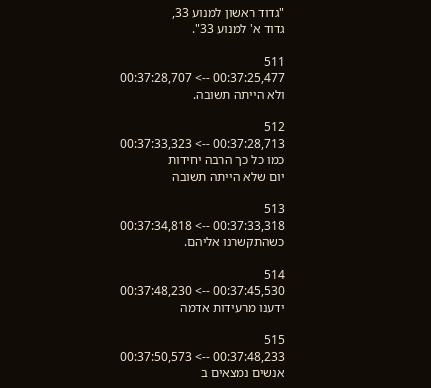"גדוד ראשון למנוע 33,
גדוד א' למנוע 33".

511
00:37:25,477 --> 00:37:28,707
ולא הייתה תשובה.

512
00:37:28,713 --> 00:37:33,323
כמו כל כך הרבה יחידות
יום שלא הייתה תשובה

513
00:37:33,318 --> 00:37:34,818
כשהתקשרנו אליהם.

514
00:37:45,530 --> 00:37:48,230
ידענו מרעידות אדמה

515
00:37:48,233 --> 00:37:50,573
אנשים נמצאים ב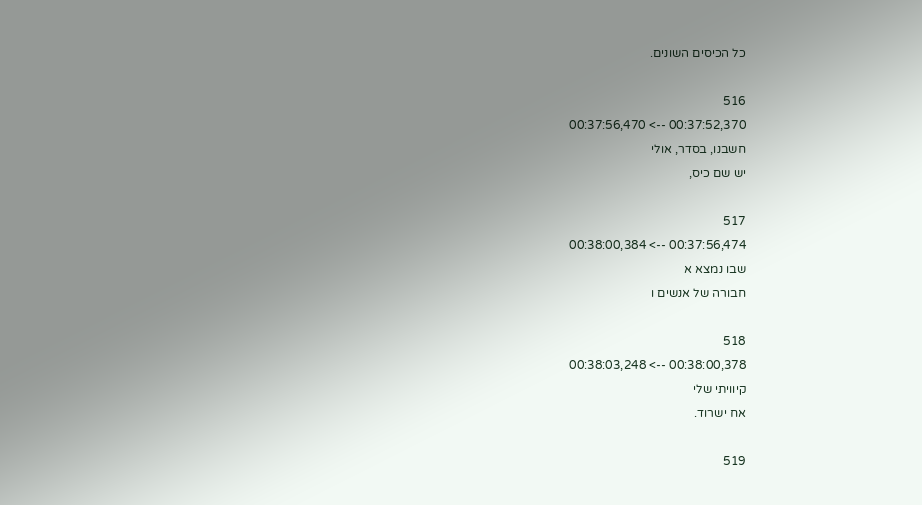כל הכיסים השונים.

516
00:37:52,370 --> 00:37:56,470
חשבנו, בסדר, אולי
יש שם כיס,

517
00:37:56,474 --> 00:38:00,384
שבו נמצא א
חבורה של אנשים ו

518
00:38:00,378 --> 00:38:03,248
קיוויתי שלי
אח ישרוד.

519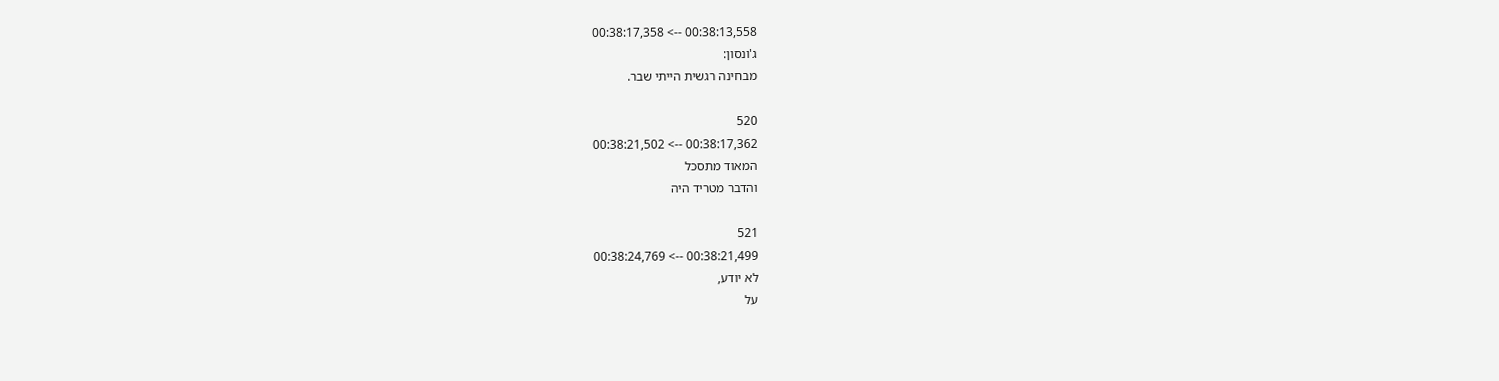00:38:13,558 --> 00:38:17,358
ג'ונסון:
מבחינה רגשית הייתי שבר.

520
00:38:17,362 --> 00:38:21,502
המאוד מתסכל
והדבר מטריד היה

521
00:38:21,499 --> 00:38:24,769
לא יודע,
על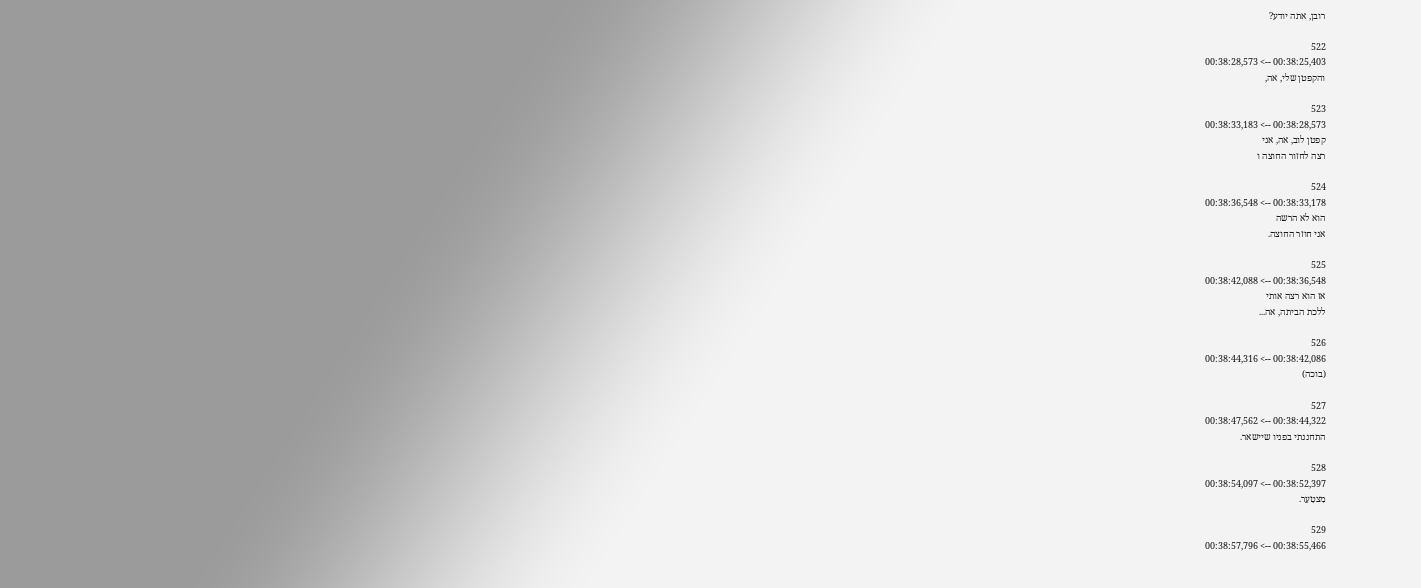רובן, אתה יודע?

522
00:38:25,403 --> 00:38:28,573
והקפטן שלי, אה,

523
00:38:28,573 --> 00:38:33,183
קפטן לוב, אה, אני
רצה לחזור החוצה ו

524
00:38:33,178 --> 00:38:36,548
הוא לא הרשה
אני חוזר החוצה.

525
00:38:36,548 --> 00:38:42,088
אז הוא רצה אותי
ללכת הביתה, אה...

526
00:38:42,086 --> 00:38:44,316
(בוכה)

527
00:38:44,322 --> 00:38:47,562
התחננתי בפניו שיישאר.

528
00:38:52,397 --> 00:38:54,097
מִצטַעֵר.

529
00:38:55,466 --> 00:38:57,796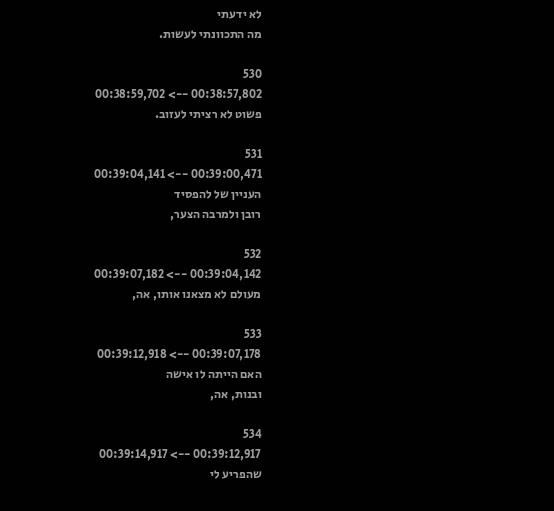לא ידעתי
מה התכוונתי לעשות.

530
00:38:57,802 --> 00:38:59,702
פשוט לא רציתי לעזוב.

531
00:39:00,471 --> 00:39:04,141
העניין של להפסיד
רובן ולמרבה הצער,

532
00:39:04,142 --> 00:39:07,182
מעולם לא מצאנו אותו, אה,

533
00:39:07,178 --> 00:39:12,918
האם הייתה לו אישה
ובנות, אה,

534
00:39:12,917 --> 00:39:14,917
שהפריע לי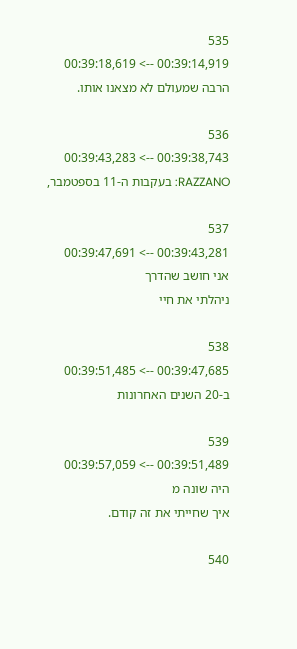535
00:39:14,919 --> 00:39:18,619
הרבה שמעולם לא מצאנו אותו.

536
00:39:38,743 --> 00:39:43,283
RAZZANO: בעקבות ה-11 בספטמבר,

537
00:39:43,281 --> 00:39:47,691
אני חושב שהדרך
ניהלתי את חיי

538
00:39:47,685 --> 00:39:51,485
ב-20 השנים האחרונות

539
00:39:51,489 --> 00:39:57,059
היה שונה מ
איך שחייתי את זה קודם.

540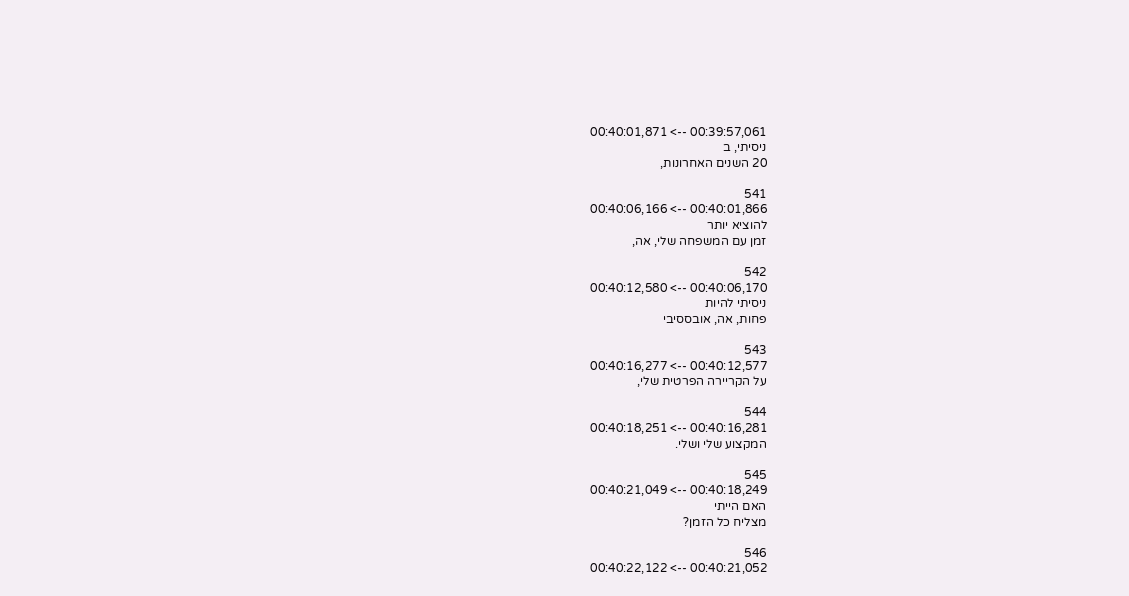00:39:57,061 --> 00:40:01,871
ניסיתי, ב
20 השנים האחרונות,

541
00:40:01,866 --> 00:40:06,166
להוציא יותר
זמן עם המשפחה שלי, אה,

542
00:40:06,170 --> 00:40:12,580
ניסיתי להיות
פחות, אה, אובססיבי

543
00:40:12,577 --> 00:40:16,277
על הקריירה הפרטית שלי,

544
00:40:16,281 --> 00:40:18,251
המקצוע שלי ושלי.

545
00:40:18,249 --> 00:40:21,049
האם הייתי
מצליח כל הזמן?

546
00:40:21,052 --> 00:40:22,122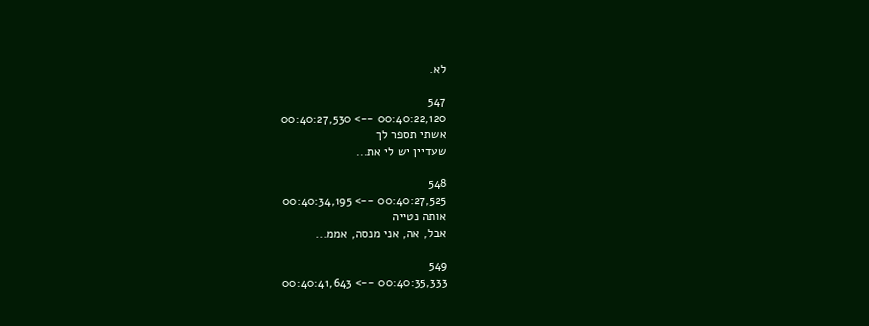לא.

547
00:40:22,120 --> 00:40:27,530
אשתי תספר לך
שעדיין יש לי את...

548
00:40:27,525 --> 00:40:34,195
אותה נטייה
אבל, אה, אני מנסה, אממ...

549
00:40:35,333 --> 00:40:41,643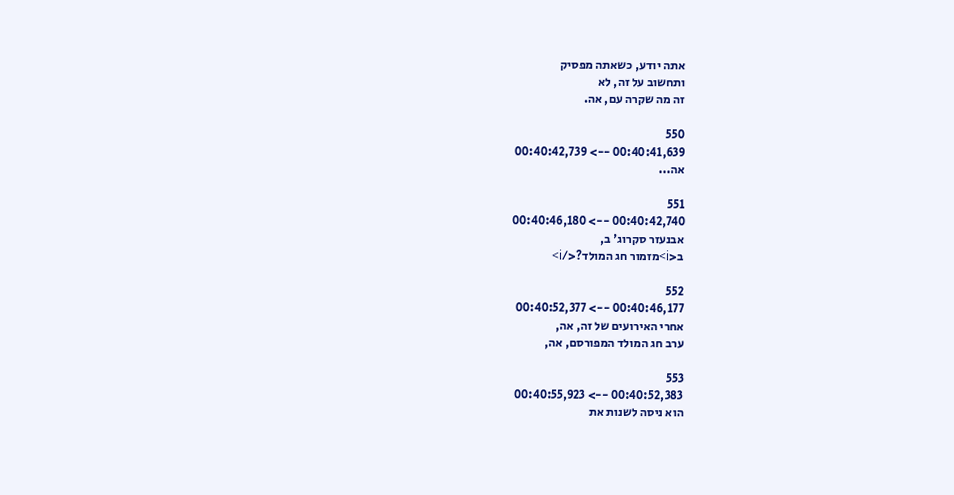אתה יודע, כשאתה מפסיק
ותחשוב על זה, לא
זה מה שקרה עם, אה.

550
00:40:41,639 --> 00:40:42,739
אה...

551
00:40:42,740 --> 00:40:46,180
אבנעזר סקרוג' ב,
ב<i>מזמור חג המולד?</i>

552
00:40:46,177 --> 00:40:52,377
אחרי האירועים של זה, אה,
ערב חג המולד המפורסם, אה,

553
00:40:52,383 --> 00:40:55,923
הוא ניסה לשנות את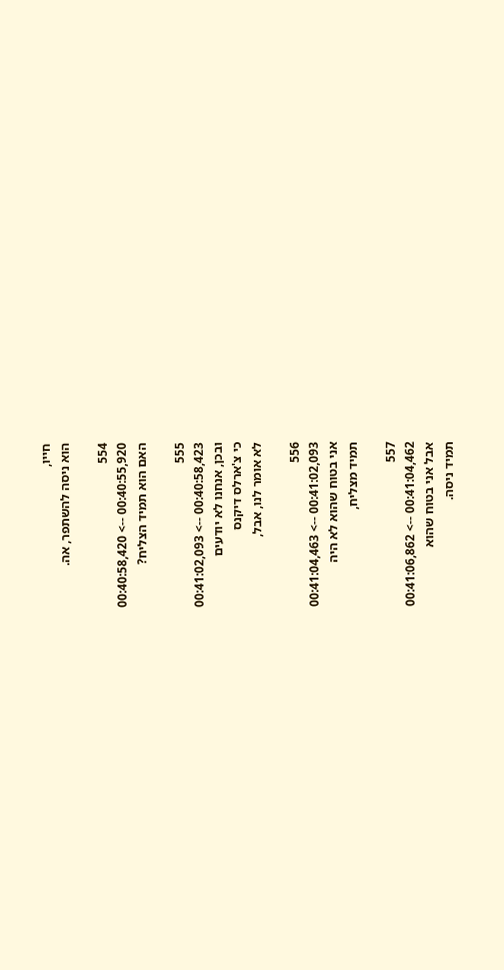חייו,
הוא ניסה להשתפר, אה.

554
00:40:55,920 --> 00:40:58,420
האם הוא תמיד הצליח?

555
00:40:58,423 --> 00:41:02,093
ובכן, אנחנו לא יודעים
כי צ'ארלס דיקנס
לא אומר לנו, אבל,

556
00:41:02,093 --> 00:41:04,463
אני בטוח שהוא לא היה
תמיד מצליח,

557
00:41:04,462 --> 00:41:06,862
אבל אני בטוח שהוא
תמיד ניסה.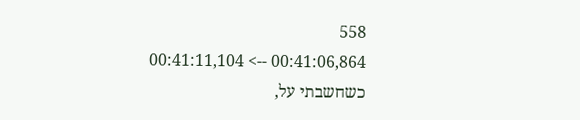558
00:41:06,864 --> 00:41:11,104
כשחשבתי על,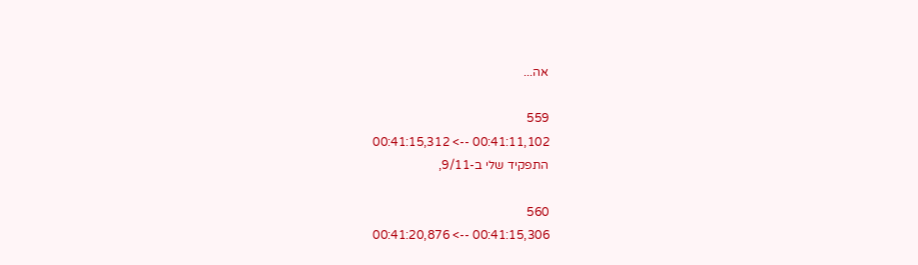אה...

559
00:41:11,102 --> 00:41:15,312
התפקיד שלי ב-9/11,

560
00:41:15,306 --> 00:41:20,876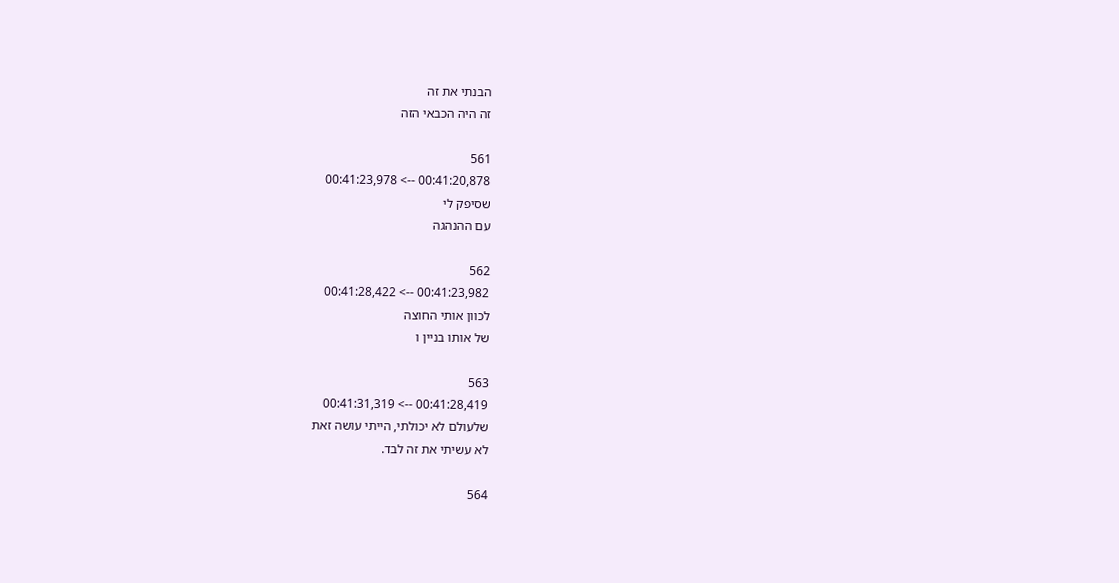הבנתי את זה
זה היה הכבאי הזה

561
00:41:20,878 --> 00:41:23,978
שסיפק לי
עם ההנהגה

562
00:41:23,982 --> 00:41:28,422
לכוון אותי החוצה
של אותו בניין ו

563
00:41:28,419 --> 00:41:31,319
שלעולם לא יכולתי, הייתי עושה זאת
לא עשיתי את זה לבד.

564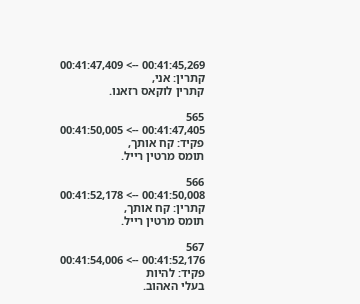00:41:45,269 --> 00:41:47,409
קתרין: אני,
קתרין לוקאס רזאנו.

565
00:41:47,405 --> 00:41:50,005
פקיד: קח אותך,
תומס מרטין רייל.

566
00:41:50,008 --> 00:41:52,178
קתרין: קח אותך,
תומס מרטין רייל.

567
00:41:52,176 --> 00:41:54,006
פקיד: להיות
בעלי האהוב.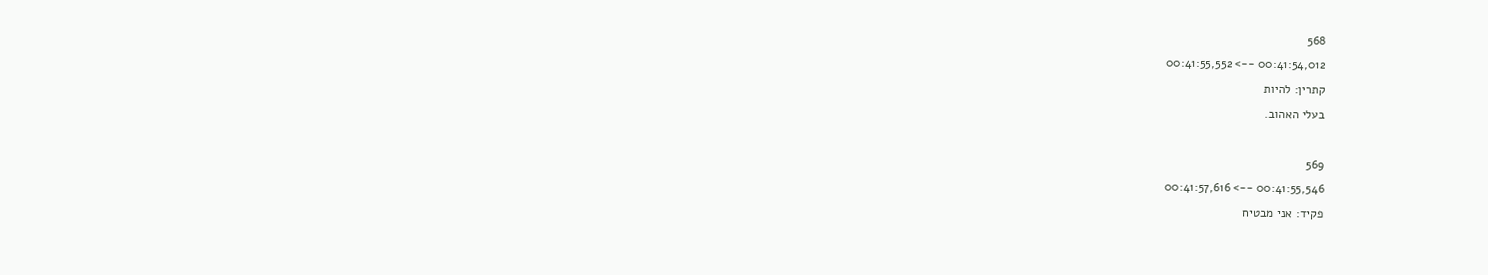568
00:41:54,012 --> 00:41:55,552
קתרין: להיות
בעלי האהוב.

569
00:41:55,546 --> 00:41:57,616
פקיד: אני מבטיח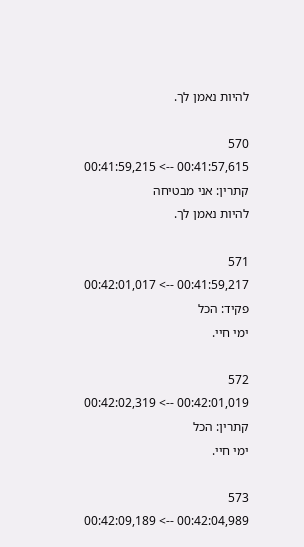להיות נאמן לך.

570
00:41:57,615 --> 00:41:59,215
קתרין: אני מבטיחה
להיות נאמן לך.

571
00:41:59,217 --> 00:42:01,017
פקיד: הכל
ימי חיי.

572
00:42:01,019 --> 00:42:02,319
קתרין: הכל
ימי חיי.

573
00:42:04,989 --> 00:42:09,189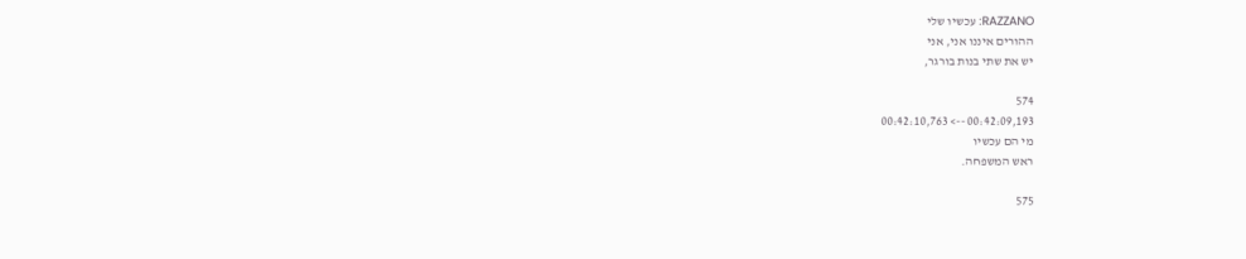RAZZANO: עכשיו שלי
ההורים איננו אני, אני
יש את שתי בנות בורגר,

574
00:42:09,193 --> 00:42:10,763
מי הם עכשיו
ראש המשפחה.

575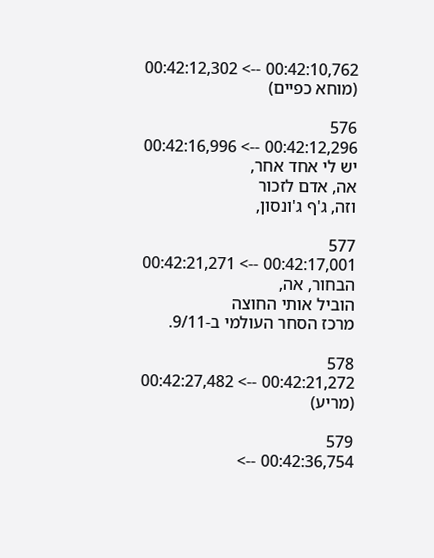00:42:10,762 --> 00:42:12,302
(מוחא כפיים)

576
00:42:12,296 --> 00:42:16,996
יש לי אחד אחר,
אה, אדם לזכור
וזה, ג'ף ג'ונסון,

577
00:42:17,001 --> 00:42:21,271
הבחור, אה,
הוביל אותי החוצה
מרכז הסחר העולמי ב-9/11.

578
00:42:21,272 --> 00:42:27,482
(מריע)

579
00:42:36,754 -->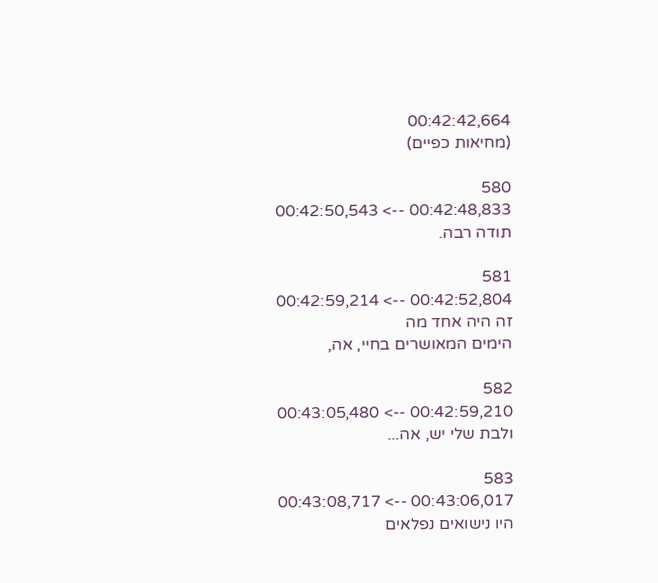00:42:42,664
(מחיאות כפיים)

580
00:42:48,833 --> 00:42:50,543
תודה רבה.

581
00:42:52,804 --> 00:42:59,214
זה היה אחד מה
הימים המאושרים בחיי, אה,

582
00:42:59,210 --> 00:43:05,480
ולבת שלי יש, אה...

583
00:43:06,017 --> 00:43:08,717
היו נישואים נפלאים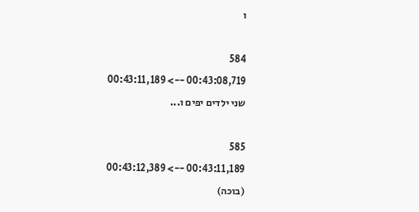ו

584
00:43:08,719 --> 00:43:11,189
שני ילדים יפים ו...

585
00:43:11,189 --> 00:43:12,389
(בוכה)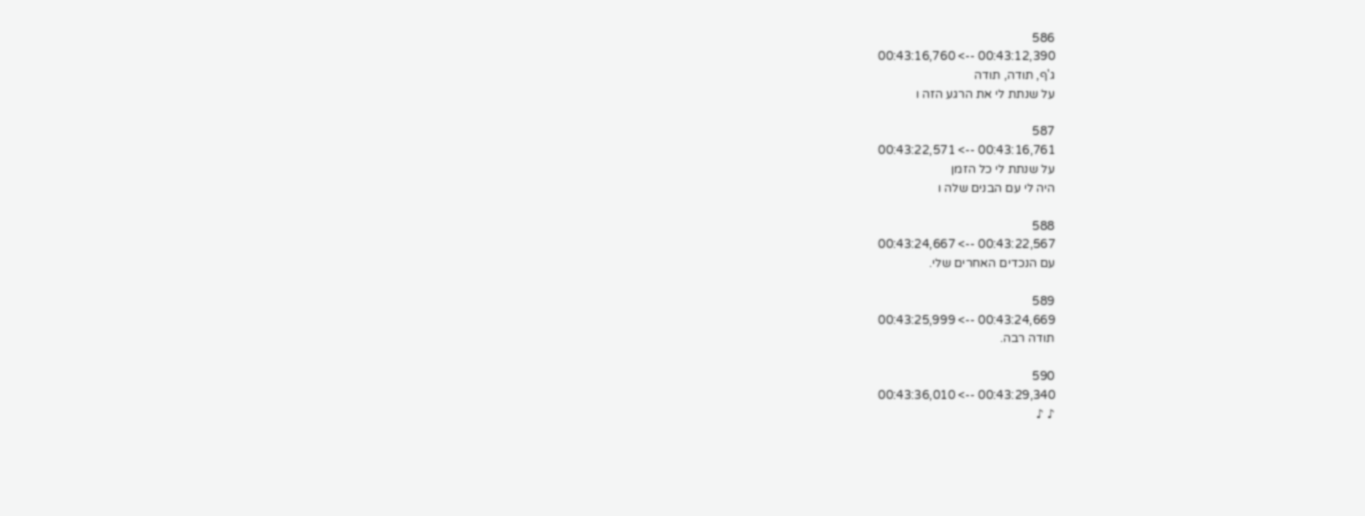586
00:43:12,390 --> 00:43:16,760
ג'ף, תודה, תודה
על שנתת לי את הרגע הזה ו

587
00:43:16,761 --> 00:43:22,571
על שנתת לי כל הזמן
היה לי עם הבנים שלה ו

588
00:43:22,567 --> 00:43:24,667
עם הנכדים האחרים שלי.

589
00:43:24,669 --> 00:43:25,999
תודה רבה.

590
00:43:29,340 --> 00:43:36,010
♪ ♪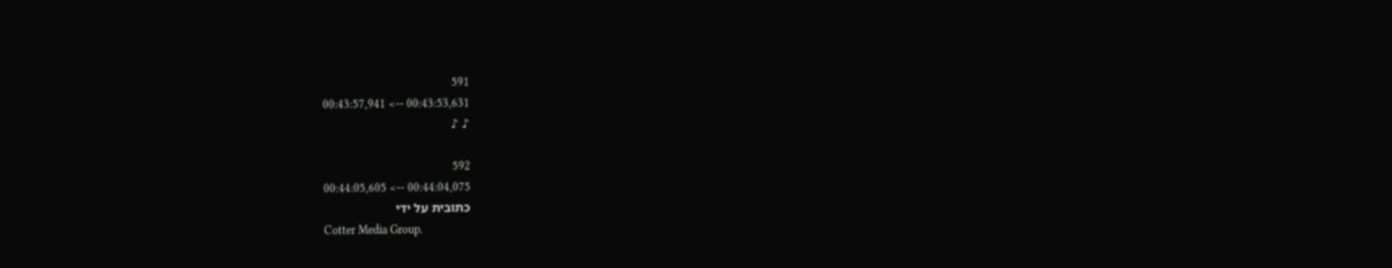591
00:43:53,631 --> 00:43:57,941
♪ ♪

592
00:44:04,075 --> 00:44:05,605
כתובית על ידי
Cotter Media Group.